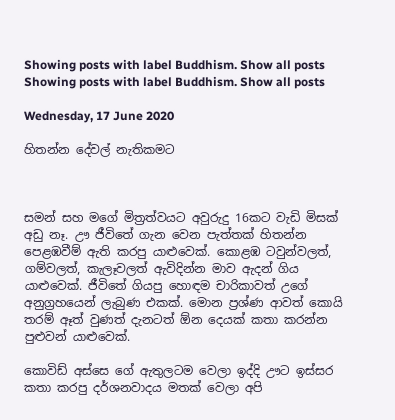Showing posts with label Buddhism. Show all posts
Showing posts with label Buddhism. Show all posts

Wednesday, 17 June 2020

හිතන්න දේවල් නැතිකමට



සමන් සහ මගේ මිත්‍රත්වයට අවුරුදු 16කට වැඩි මිසක් අඩු නෑ. ඌ ජීවිතේ ගැන වෙන පැත්තක් හිතන්න පෙළඹවීම් ඇති කරපු යාළුවෙක්. කොළඹ ටවුන්වලත්, ගම්වලත්, කැලෑවලත් ඇවිදින්න මාව ඇදන් ගිය යාළුවෙක්. ජීවිතේ ගියපු හොඳම චාරිකාවත් උගේ අනුග්‍රහයෙන් ලැබුණ එකක්. මොන ප්‍රශ්ණ ආවත් කොයි තරම් ඈත් වුණත් දැනටත් ඕන දෙයක් කතා කරන්න පුළුවන් යාළුවෙක්.

කොවිඩ් අස්සෙ ගේ ඇතුලටම වෙලා ඉද්දි ඌට ඉස්සර කතා කරපු දර්ශනවාදය මතක් වෙලා අපි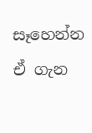සෑහෙන්න ඒ ගැන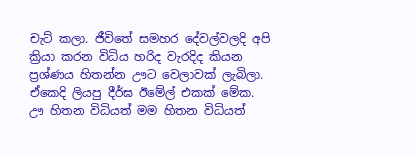චැට් කලා. ජීවිතේ සමහර දේවල්වලදි අපි ක්‍රියා කරන විධිය හරිද වැරදිද කියන ප්‍රශ්ණය හිතන්න ඌට වෙලාවක් ලැබිලා. ඒකෙදි ලියපු දීර්ඝ ඊමේල් එකක් මේක. ඌ හිතන විධියත් මම හිතන විධියත්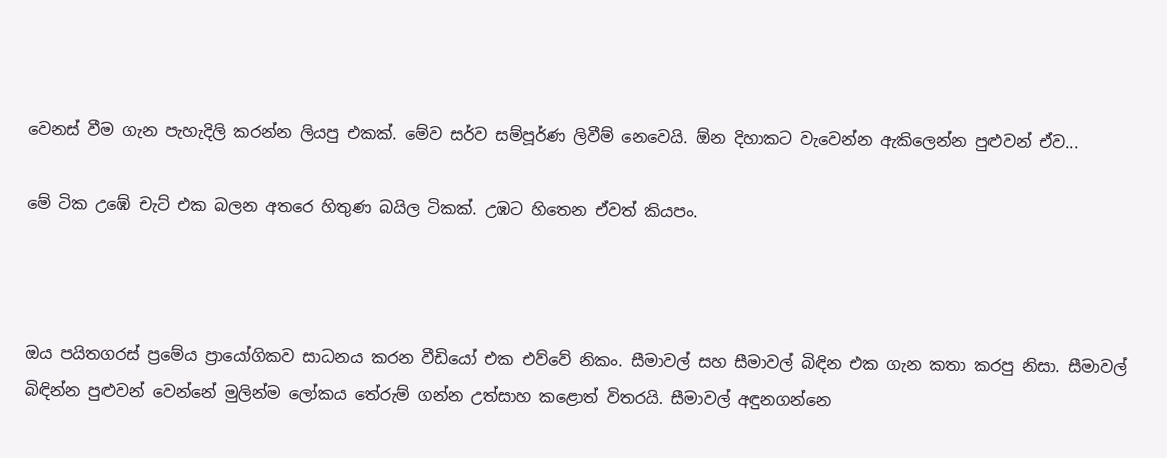වෙනස් වීම ගැන පැහැදිලි කරන්න ලියපු එකක්. මේව සර්ව සම්පූර්ණ ලිවීම් නෙවෙයි. ඕන දිහාකට වැවෙන්න ඇකිලෙන්න පුළුවන් ඒව...

මේ ටික උඹේ චැට් එක බලන අතරෙ හිතුණ බයිල ටිකක්. උඹට හිතෙන ඒවත් කියපං.



ඔය පයිතගරස් ප්‍රමේය ප්‍රායෝගිකව සාධනය කරන වීඩියෝ එක එව්වේ නිකං. සීමාවල් සහ සීමාවල් බිඳින එක ගැන කතා කරපු නිසා. සීමාවල් බිඳින්න පුළුවන් වෙන්නේ මුලින්ම ලෝකය තේරුම් ගන්න උත්සාහ කළොත් විතරයි. සීමාවල් අඳුනගන්නෙ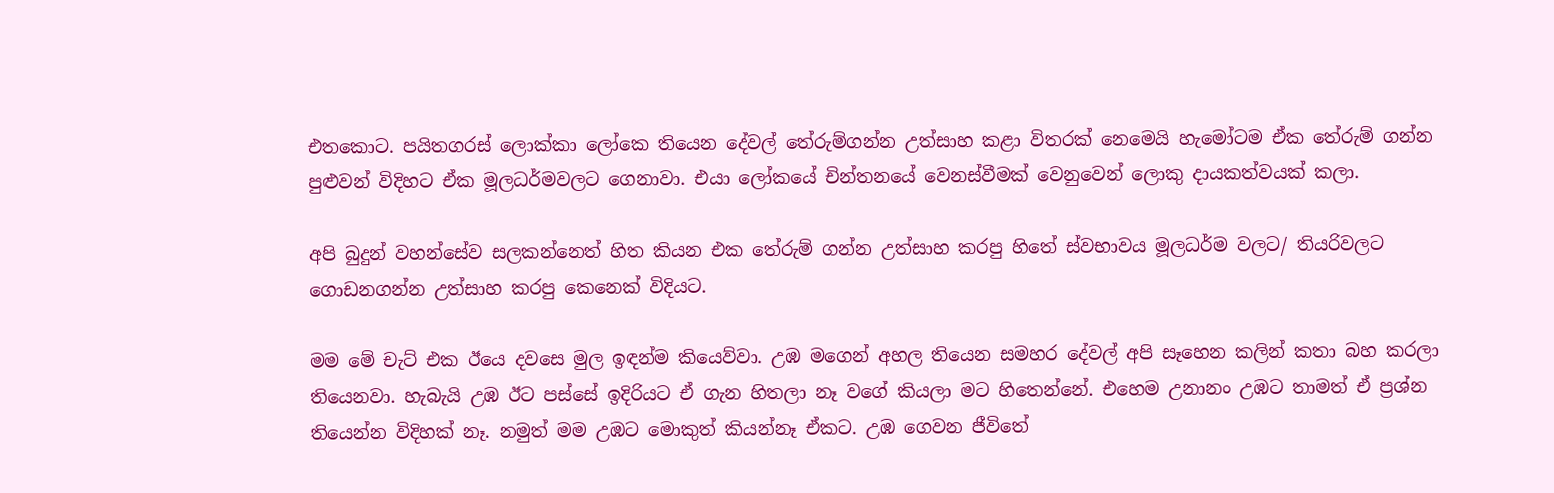එතකොට. පයිතගරස් ලොක්කා ලෝකෙ තියෙන දේවල් තේරුම්ගන්න උත්සාහ කළා විතරක් නෙමෙයි හැමෝටම ඒක තේරුම් ගන්න පුළුවන් විදිහට ඒක මූලධර්මවලට ගෙනාවා. එයා ලෝකයේ චින්තනයේ වෙනස්වීමක් වෙනුවෙන් ලොකු දායකත්වයක් කලා.

අපි බුදුන් වහන්සේව සලකන්නෙත් හිත කියන එක තේරුම් ගන්න උත්සාහ කරපු හිතේ ස්වභාවය මූලධර්ම වලට/ තියරිවලට ගොඩනගන්න උත්සාහ කරපු කෙනෙක් විදියට.

මම මේ චැට් එක ඊයෙ දවසෙ මුල ඉඳන්ම කියෙව්වා. උඹ මගෙන් අහල තියෙන සමහර දේවල් අපි සෑහෙන කලින් කතා බහ කරලා තියෙනවා. හැබැයි උඹ ඊට පස්සේ ඉදිරියට ඒ ගැන හිතලා නෑ වගේ කියලා මට හිතෙන්නේ. එහෙම උනානං උඹට තාමත් ඒ ප්‍රශ්න තියෙන්න විදිහක් නෑ. නමුත් මම උඹට මොකුත් කියන්නෑ ඒකට. උඹ ගෙවන ජීවිතේ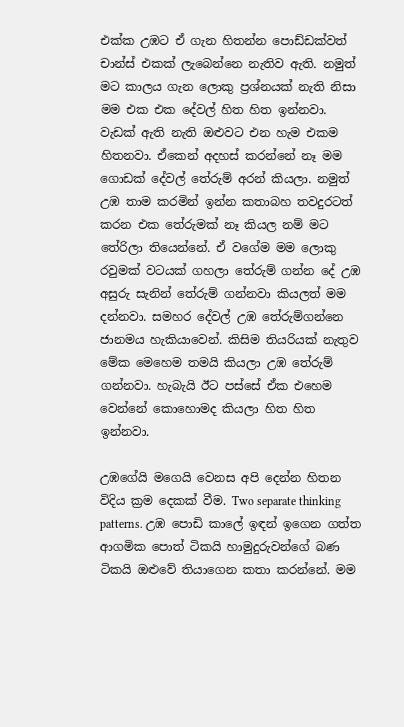එක්ක උඹට ඒ ගැන හිතන්න පොඩ්ඩක්වත් චාන්ස් එකක් ලැබෙන්නෙ නැතිව ඇති. නමුත් මට කාලය ගැන ලොකු ප්‍රශ්නයක් නැති නිසා මම එක එක දේවල් හිත හිත ඉන්නවා. වැඩක් ඇති නැති ඔළුවට එන හැම එකම හිතනවා. ඒකෙන් අදහස් කරන්නේ නෑ මම ගොඩක් දේවල් තේරුම් අරන් කියලා. නමුත් උඹ තාම කරමින් ඉන්න කතාබහ තවදුරටත් කරන එක තේරුමක් නෑ කියල නම් මට තේරිලා තියෙන්නේ. ඒ වගේම මම ලොකු රවුමක් වටයක් ගහලා තේරුම් ගන්න දේ උඹ අසුරු සැනින් තේරුම් ගන්නවා කියලත් මම දන්නවා. සමහර දේවල් උඹ තේරුම්ගන්නෙ ජානමය හැකියාවෙන්. කිසිම තියරියක් නැතුව මේක මෙහෙම තමයි කියලා උඹ තේරුම් ගන්නවා. හැබැයි ඊට පස්සේ ඒක එහෙම වෙන්නේ කොහොමද කියලා හිත හිත ඉන්නවා.

උඹගේයි මගෙයි වෙනස අපි දෙන්න හිතන විදිය ක්‍රම දෙකක් වීම. Two separate thinking patterns. උඹ පොඩි කාලේ ඉඳන් ඉගෙන ගත්ත ආගමික පොත් ටිකයි හාමුදුරුවන්ගේ බණ ටිකයි ඔළුවේ තියාගෙන කතා කරන්නේ. මම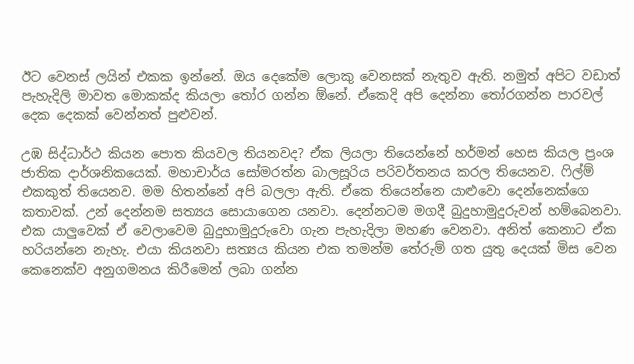ඊට වෙනස් ලයින් එකක ඉන්නේ. ඔය දෙකේම ලොකු වෙනසක් නැතුව ඇති. නමුත් අපිට වඩාත් පැහැදිලි මාවත මොකක්ද කියලා තෝර ගන්න ඕනේ. ඒකෙදි අපි දෙන්නා තෝරගන්න පාරවල් දෙක දෙකක් වෙන්නත් පුළුවන්.

උඹ සිද්ධාර්ථ කියන පොත කියවල තියනවද? ඒක ලියලා තියෙන්නේ හර්මන් හෙස කියල ප්‍රංශ ජාතික දාර්ශනිකයෙක්. මහාචාර්ය සෝමරත්න බාලසූරිය පරිවර්තනය කරල තියෙනව. ෆිල්ම් එකකුත් තියෙනව. මම හිතන්නේ අපි බලලා ඇති. ඒකෙ තියෙන්නෙ යාළුවො දෙන්නෙක්ගෙ කතාවක්. උන් දෙන්නම සත්‍යය සොයාගෙන යනවා. දෙන්නටම මගදී බුදුහාමුදුරුවන් හම්බෙනවා. එක යාලුවෙක් ඒ වෙලාවෙම බුදුහාමුදුරුවො ගැන පැහැදිලා මහණ වෙනවා. අනිත් කෙනාට ඒක හරියන්නෙ නැහැ. එයා කියනවා සත්‍යය කියන එක තමන්ම තේරුම් ගත යුතු දෙයක් මිස වෙන කෙනෙක්ව අනුගමනය කිරීමෙන් ලබා ගන්න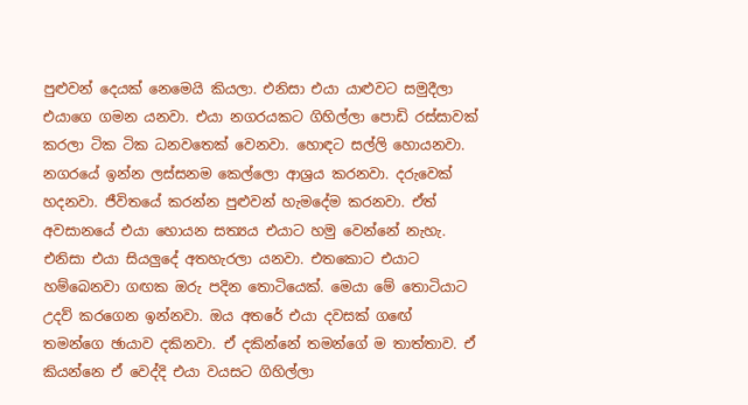පුළුවන් දෙයක් නෙමෙයි කියලා. එනිසා එයා යාළුවට සමුදීලා එයාගෙ ගමන යනවා. එයා නගරයකට ගිහිල්ලා පොඩි රස්සාවක් කරලා ටික ටික ධනවතෙක් වෙනවා. හොඳට සල්ලි හොයනවා. නගරයේ ඉන්න ලස්සනම කෙල්ලො ආශ්‍රය කරනවා. දරුවෙක් හදනවා. ජීවිතයේ කරන්න පුළුවන් හැමදේම කරනවා. ඒත් අවසානයේ එයා හොයන සත්‍යය එයාට හමු වෙන්නේ නැහැ. එනිසා එයා සියලුදේ අතහැරලා යනවා. එතකොට එයාට හම්බෙනවා ගඟක ඔරු පදින තොටියෙක්. මෙයා මේ තොටියාට උදව් කරගෙන ඉන්නවා. ඔය අතරේ එයා දවසක් ගඟේ තමන්ගෙ ඡායාව දකිනවා. ඒ දකින්නේ තමන්ගේ ම තාත්තාව. ඒ කියන්නෙ ඒ වෙද්දි එයා වයසට ගිහිල්ලා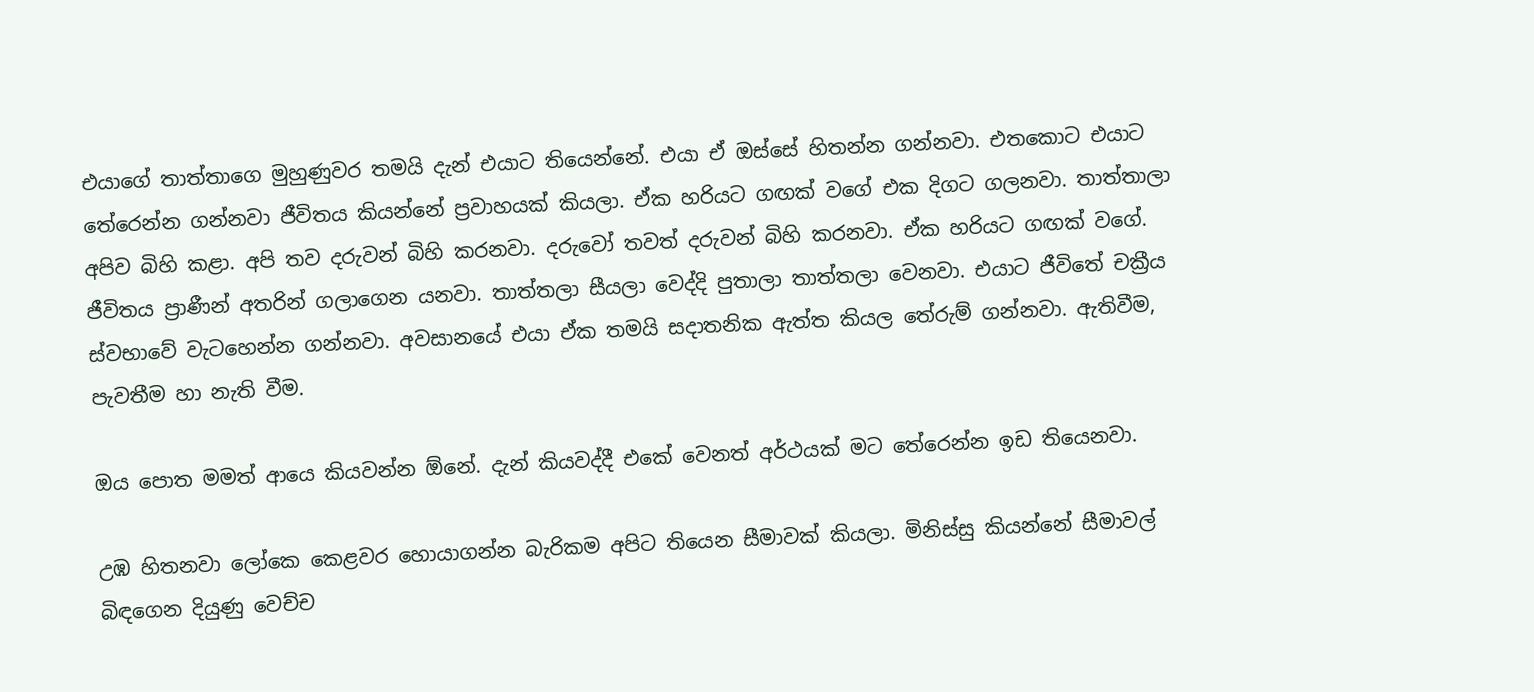එයාගේ තාත්තාගෙ මුහුණුවර තමයි දැන් එයාට තියෙන්නේ. එයා ඒ ඔස්සේ හිතන්න ගන්නවා. එතකොට එයාට තේරෙන්න ගන්නවා ජීවිතය කියන්නේ ප්‍රවාහයක් කියලා. ඒක හරියට ගඟක් වගේ එක දිගට ගලනවා. තාත්තාලා අපිව බිහි කළා. අපි තව දරුවන් බිහි කරනවා. දරුවෝ තවත් දරුවන් බිහි කරනවා. ඒක හරියට ගඟක් වගේ. ජීවිතය ප්‍රාණීන් අතරින් ගලාගෙන යනවා. තාත්තලා සීයලා වෙද්දි පුතාලා තාත්තලා වෙනවා. එයාට ජීවිතේ චක්‍රීය ස්වභාවේ වැටහෙන්න ගන්නවා. අවසානයේ එයා ඒක තමයි සදාතනික ඇත්ත කියල තේරුම් ගන්නවා. ඇතිවීම, පැවතීම හා නැති වීම.

ඔය පොත මමත් ආයෙ කියවන්න ඕනේ. දැන් කියවද්දී එකේ වෙනත් අර්ථයක් මට තේරෙන්න ඉඩ තියෙනවා.

උඹ හිතනවා ලෝකෙ කෙළවර හොයාගන්න බැරිකම අපිට තියෙන සීමාවක් කියලා. මිනිස්සු කියන්නේ සීමාවල් බිඳගෙන දියුණු වෙච්ච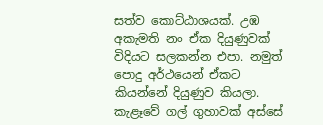සත්ව කොට්ඨාශයක්. උඹ අකැමති නං ඒක දියුණුවක් විදියට සලකන්න එපා. නමුත් පොදු අර්ථයෙන් ඒකට කියන්නේ දියුණුව කියලා. කැළෑවේ ගල් ගුහාවක් අස්සේ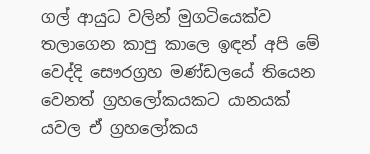ගල් ආයුධ වලින් මුගටියෙක්ව තලාගෙන කාපු කාලෙ ඉඳන් අපි මේ වෙද්දි සෞරග්‍රහ මණ්ඩලයේ තියෙන වෙනත් ග්‍රහලෝකයකට යානයක් යවල ඒ ග්‍රහලෝකය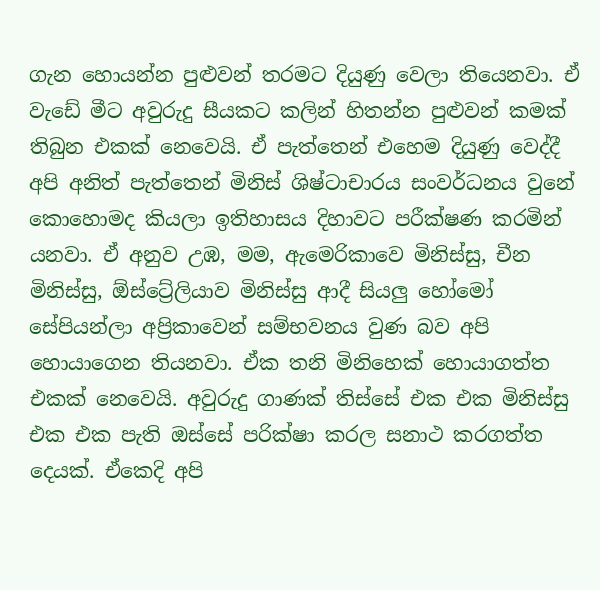ගැන හොයන්න පුළුවන් තරමට දියුණු වෙලා තියෙනවා. ඒ වැඩේ මීට අවුරුදු සීයකට කලින් හිතන්න පුළුවන් කමක් තිබුන එකක් නෙවෙයි. ඒ පැත්තෙන් එහෙම දියුණු වෙද්දී අපි අනිත් පැත්තෙන් මිනිස් ශිෂ්ටාචාරය සංවර්ධනය වුනේ කොහොමද කියලා ඉතිහාසය දිහාවට පරීක්ෂණ කරමින් යනවා. ඒ අනුව උඹ, මම, ඇමෙරිකාවෙ මිනිස්සු, චීන මිනිස්සු, ඕස්ට්‍රේලියාව මිනිස්සු ආදී සියලු හෝමෝ සේපියන්ලා අප්‍රිකාවෙන් සම්භවනය වුණ බව අපි හොයාගෙන තියනවා. ඒක තනි මිනිහෙක් හොයාගත්ත එකක් නෙවෙයි. අවුරුදු ගාණක් තිස්සේ එක එක මිනිස්සු එක එක පැති ඔස්සේ පරික්ෂා කරල සනාථ කරගත්ත දෙයක්. ඒකෙදි අපි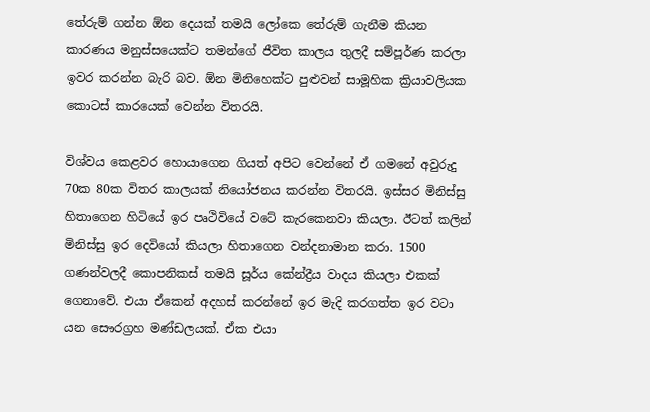තේරුම් ගන්න ඕන දෙයක් තමයි ලෝකෙ තේරුම් ගැනීම කියන කාරණය මනුස්සයෙක්ට තමන්ගේ ජීවිත කාලය තුලදී සම්පූර්ණ කරලා ඉවර කරන්න බැරි බව. ඕන මිනිහෙක්ට පුළුවන් සාමූහික ක්‍රියාවලියක කොටස් කාරයෙක් වෙන්න විතරයි.

විශ්වය කෙළවර හොයාගෙන ගියත් අපිට වෙන්නේ ඒ ගමනේ අවුරුදු 70ක 80ක විතර කාලයක් නියෝජනය කරන්න විතරයි. ඉස්සර මිනිස්සු හිතාගෙන හිටියේ ඉර පෘථිවියේ වටේ කැරකෙනවා කියලා. ඊටත් කලින් මිනිස්සු ඉර දෙවියෝ කියලා හිතාගෙන වන්දනාමාන කරා. 1500 ගණන්වලදී කොපනිකස් තමයි සූර්ය කේන්ද්‍රීය වාදය කියලා එකක් ගෙනාවේ. එයා ඒකෙන් අදහස් කරන්නේ ඉර මැදි කරගත්ත ඉර වටා යන සෞරග්‍රහ මණ්ඩලයක්. ඒක එයා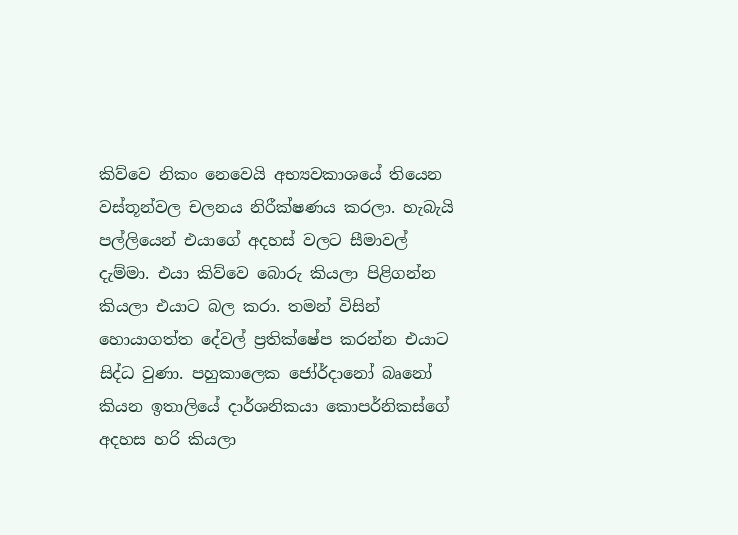කිව්වෙ නිකං නෙවෙයි අභ්‍යවකාශයේ තියෙන වස්තූන්වල චලනය නිරීක්ෂණය කරලා. හැබැයි පල්ලියෙන් එයාගේ අදහස් වලට සීමාවල් දැම්මා. එයා කිව්වෙ බොරු කියලා පිළිගන්න කියලා එයාට බල කරා. තමන් විසින් හොයාගත්ත දේවල් ප්‍රතික්ෂේප කරන්න එයාට සිද්ධ වුණා. පහුකාලෙක ජෝර්දානෝ බෘනෝ කියන ඉතාලියේ දාර්ශනිකයා කොපර්නිකස්ගේ අදහස හරි කියලා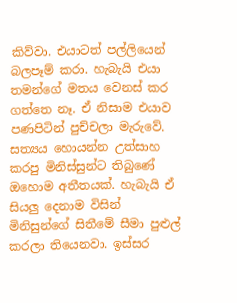කිව්වා. එයාටත් පල්ලියෙන් බලපෑම් කරා. හැබැයි එයා තමන්ගේ මතය වෙනස් කර ගත්තෙ නෑ. ඒ නිසාම එයාව පණපිටින් පුච්චලා මැරුවේ. සත්‍යය හොයන්න උත්සාහ කරපු මිනිස්සුන්ට තිබුණේ ඔහොම අතීතයක්. හැබැයි ඒ සියලු දෙනාම විසින් මිනිසුන්ගේ සිතීමේ සීමා පුළුල් කරලා තියෙනවා. ඉස්සර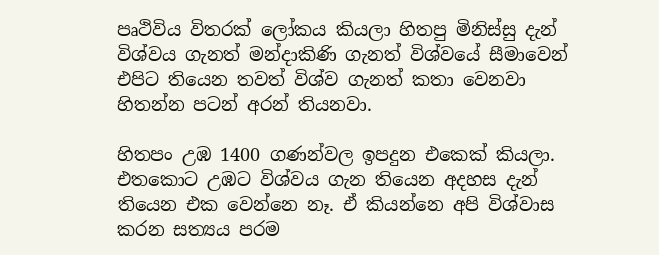පෘථිවිය විතරක් ලෝකය කියලා හිතපු මිනිස්සු දැන් විශ්වය ගැනත් මන්දාකිණි ගැනත් විශ්වයේ සීමාවෙන් එපිට තියෙන තවත් විශ්ව ගැනත් කතා වෙනවා හිතන්න පටන් අරන් තියනවා.

හිතපං උඹ 1400 ගණන්වල ඉපදුන එකෙක් කියලා. එතකොට උඹට විශ්වය ගැන තියෙන අදහස දැන් තියෙන එක වෙන්නෙ නෑ. ඒ කියන්නෙ අපි විශ්වාස කරන සත්‍යය පරම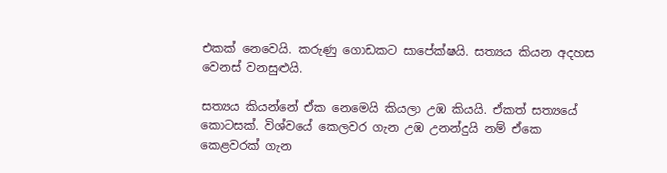එකක් නෙවෙයි. කරුණු ගොඩකට සාපේක්ෂයි. සත්‍යය කියන අදහස වෙනස් වනසුළුයි.

සත්‍යය කියන්නේ ඒක නෙමෙයි කියලා උඹ කියයි. ඒකත් සත්‍යයේ කොටසක්. විශ්වයේ කෙලවර ගැන උඹ උනන්දුයි නම් ඒකෙ කෙළවරක් ගැන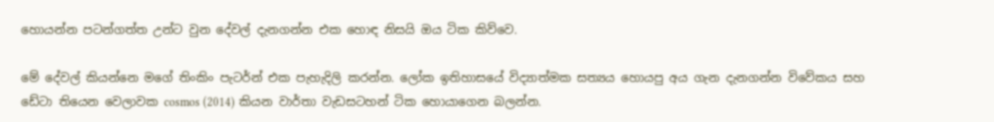හොයන්න පටන්ගත්ත උන්ට වුන දේවල් දැනගන්න එක හොඳ නිසයි ඔය ටික කිව්වෙ.

මේ දේවල් කියන්නෙ මගේ තිංකිං පැටර්න් එක පැහැදිලි කරන්න. ලෝක ඉතිහාසයේ විද්‍යාත්මක සත්‍යය හොයපු අය ගැන දැනගන්න විවේකය සහ ඩේටා තියෙන වෙලාවක cosmos (2014) කියන වාර්තා වැඩසටහන් ටික හොයාගෙන බලන්න.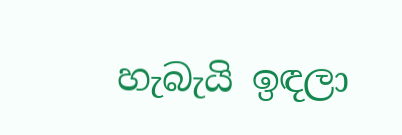හැබැයි ඉඳලා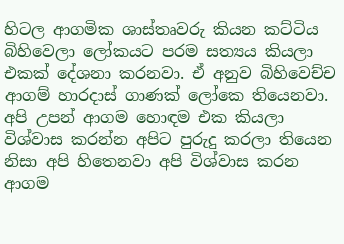හිටල ආගමික ශාස්තෘවරු කියන කට්ටිය බිහිවෙලා ලෝකයට පරම සත්‍යය කියලා එකක් දේශනා කරනවා. ඒ අනුව බිහිවෙච්ච ආගම් හාරදාස් ගාණක් ලෝකෙ තියෙනවා. අපි උපන් ආගම හොඳම එක කියලා විශ්වාස කරන්න අපිට පුරුදු කරලා තියෙන නිසා අපි හිතෙනවා අපි විශ්වාස කරන ආගම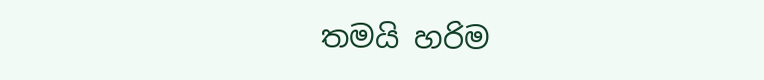තමයි හරිම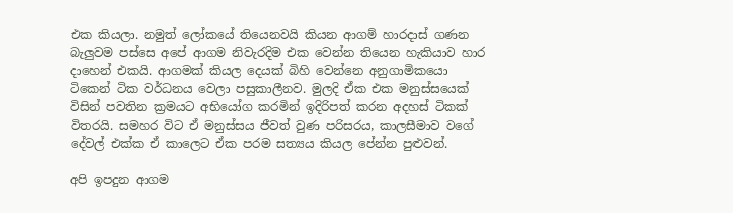එක කියලා. නමුත් ලෝකයේ තියෙනවයි කියන ආගම් හාරදාස් ගණන බැලුවම පස්සෙ අපේ ආගම නිවැරදිම එක වෙන්න තියෙන හැකියාව හාර දාහෙන් එකයි. ආගමක් කියල දෙයක් බිහි වෙන්නෙ අනුගාමිකයො ටිකෙන් ටික වර්ධනය වෙලා පසුකාලීනව. මුලදි ඒක එක මනුස්සයෙක් විසින් පවතින ක්‍රමයට අභියෝග කරමින් ඉදිරිපත් කරන අදහස් ටිකක් විතරයි. සමහර විට ඒ මනුස්සය ජීවත් වුණ පරිසරය, කාලසීමාව වගේ දේවල් එක්ක ඒ කාලෙට ඒක පරම සත්‍යය කියල පේන්න පුළුවන්.

අපි ඉපදුන ආගම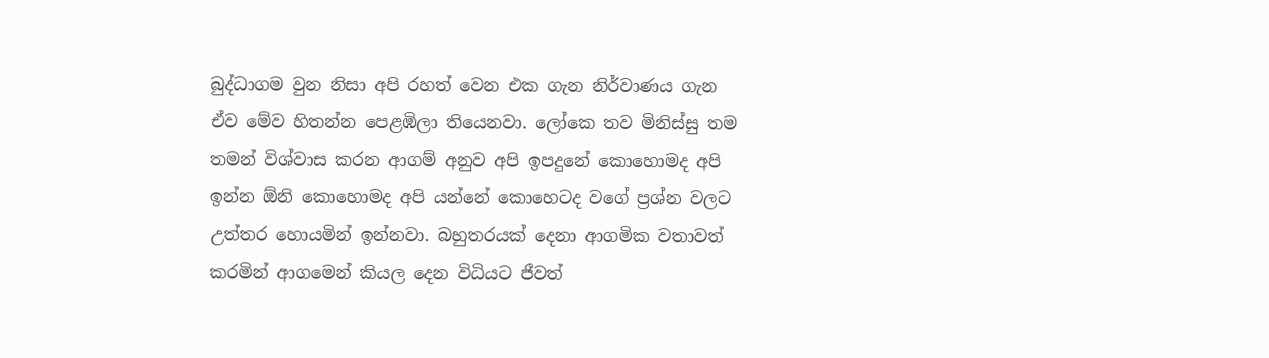බුද්ධාගම වුන නිසා අපි රහත් වෙන එක ගැන නිර්වාණය ගැන ඒව මේව හිතන්න පෙළඹිලා තියෙනවා. ලෝකෙ තව මිනිස්සු තම තමන් විශ්වාස කරන ආගම් අනුව අපි ඉපදුනේ කොහොමද අපි ඉන්න ඕනි කොහොමද අපි යන්නේ කොහෙටද වගේ ප්‍රශ්න වලට උත්තර හොයමින් ඉන්නවා. බහුතරයක් දෙනා ආගමික වතාවත් කරමින් ආගමෙන් කියල දෙන විධියට ජීවත්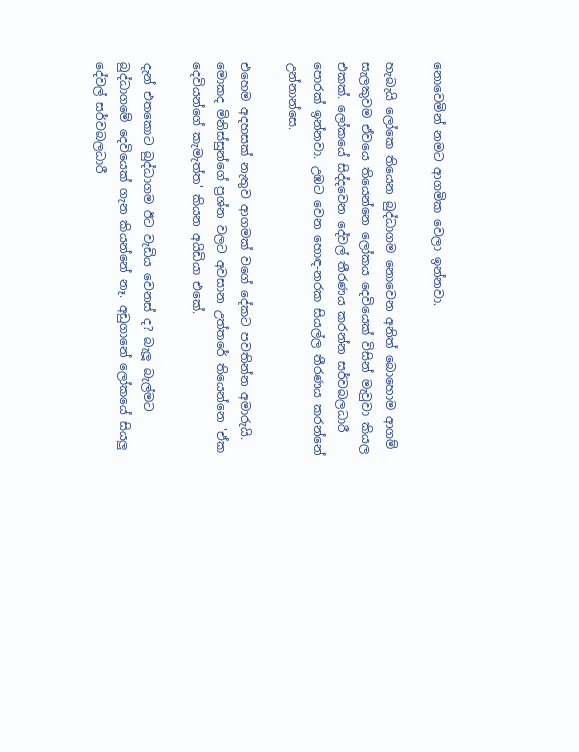නොවෙමින් නමට ආගමික වෙලා ඉන්නවා.

හැබැයි ලෝකෙ තියෙන බුද්ධාගම නොවෙන අනිත් බොහොම ආගම් සැලකුවම ඒවයෙ තියෙන්නෙ ලෝකය දෙවියෙක් විසින් මැවුවා කියල එකක්. ලෝකයේ සිද්දවෙන දේවල් තීරණය කරන්න සර්වබලධාරී පොරක් ඉන්නවා. උඹට වෙන හොඳ-නරක සියල්ල තීරණය කරන්නේ උන්නාන්සෙ.

එහෙම අදහසක් නැතුව ආගමක් වගේ දේකට පවතින්න අමාරුයි. මොකද මිනිස්සුන්ගේ ප්‍රශ්න වලට අවසාන උත්තරේ තියෙන්නෙ 'ඒක දෙවියන්ගේ කැමැත්ත' කියන අයිඩියා එකේ.

දැන් එතකොට බුද්ධාගම ඊට වැඩිය වෙනස් ද? බැලූ බැල්මට බුද්ධාගමේ දෙවියෙක් ගැන කියන්නේ නෑ. අඩුගානේ ලෝකයේ සියලු දේවල් සර්වබලධාරී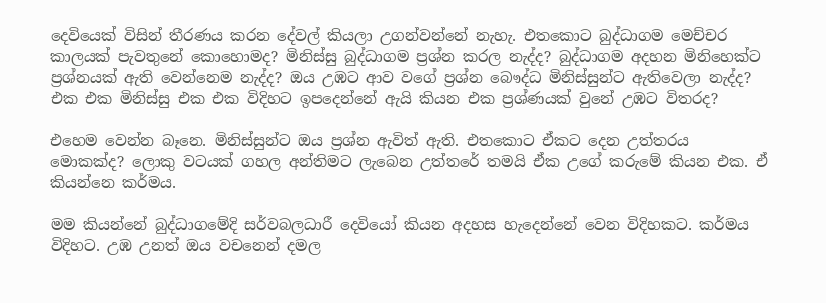දෙවියෙක් විසින් තීරණය කරන දේවල් කියලා උගන්වන්නේ නැහැ. එතකොට බුද්ධාගම මෙච්චර කාලයක් පැවතුනේ කොහොමද? මිනිස්සු බුද්ධාගම ප්‍රශ්න කරල නැද්ද? බුද්ධාගම අදහන මිනිහෙක්ට ප්‍රශ්නයක් ඇති වෙන්නෙම නැද්ද? ඔය උඹට ආව වගේ ප්‍රශ්න බෞද්ධ මිනිස්සුන්ට ඇතිවෙලා නැද්ද? එක එක මිනිස්සු එක එක විදිහට ඉපදෙන්නේ ඇයි කියන එක ප්‍රශ්ණයක් වුනේ උඹට විතරද?

එහෙම වෙන්න බෑනෙ. මිනිස්සුන්ට ඔය ප්‍රශ්න ඇවිත් ඇති. එතකොට ඒකට දෙන උත්තරය මොකක්ද? ලොකු වටයක් ගහල අන්තිමට ලැබෙන උත්තරේ තමයි ඒක උගේ කරුමේ කියන එක. ඒ කියන්නෙ කර්මය.

මම කියන්නේ බුද්ධාගමේදි සර්වබලධාරී දෙවියෝ කියන අදහස හැදෙන්නේ වෙන විදිහකට. කර්මය විදිහට. උඹ උනත් ඔය වචනෙන් දමල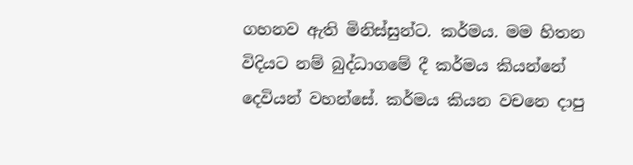ගහනව ඇති මිනිස්සුන්ට. කර්මය. මම හිතන විදියට නම් බුද්ධාගමේ දී කර්මය කියන්නේ දෙවියන් වහන්සේ. කර්මය කියන වචනෙ දාපු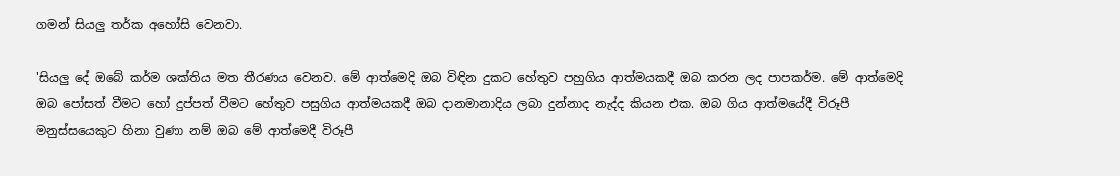ගමන් සියලු තර්ක අහෝසි වෙනවා.

'සියලු දේ ඔබේ කර්ම ශක්තිය මත තීරණය වෙනව. මේ ආත්මෙදි ඔබ විඳින දුකට හේතුව පහුගිය ආත්මයකදී ඔබ කරන ලද පාපකර්ම. මේ ආත්මෙදි ඔබ පෝසත් වීමට හෝ දුප්පත් වීමට හේතුව පසුගිය ආත්මයකදී ඔබ දානමානාදිය ලබා දුන්නාද නැද්ද කියන එක. ඔබ ගිය ආත්මයේදී විරූපී මනුස්සයෙකුට හිනා වුණා නම් ඔබ මේ ආත්මෙදී විරූපී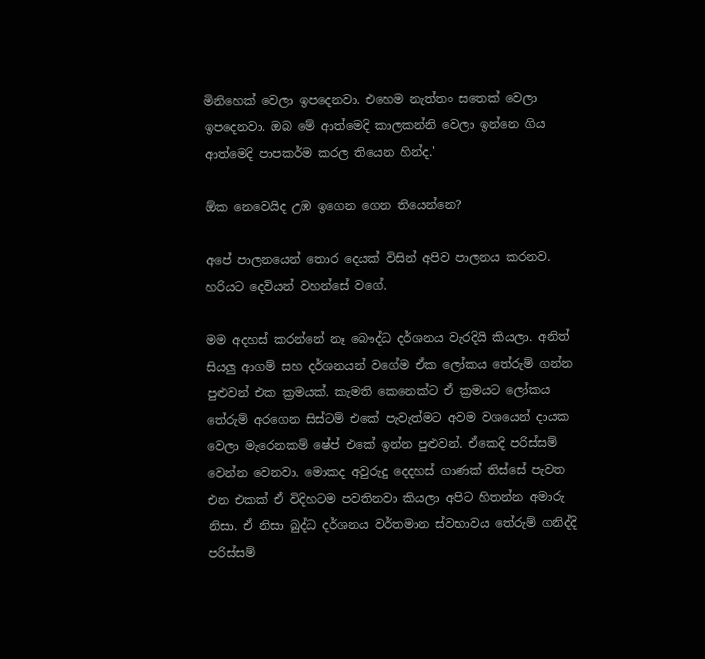මිනිහෙක් වෙලා ඉපදෙනවා. එහෙම නැත්තං සතෙක් වෙලා ඉපදෙනවා. ඔබ මේ ආත්මෙදි කාලකන්නි වෙලා ඉන්නෙ ගිය ආත්මෙදි පාපකර්ම කරල තියෙන හින්ද.'

ඕක නෙවෙයිද උඹ ඉගෙන ගෙන තියෙන්නෙ?

අපේ පාලනයෙන් තොර දෙයක් විසින් අපිව පාලනය කරනව. හරියට දෙවියන් වහන්සේ වගේ.

මම අදහස් කරන්නේ නෑ බෞද්ධ දර්ශනය වැරදියි කියලා. අනිත් සියලු ආගම් සහ දර්ශනයන් වගේම ඒක ලෝකය තේරුම් ගන්න පුළුවන් එක ක්‍රමයක්. කැමති කෙනෙක්ට ඒ ක්‍රමයට ලෝකය තේරුම් අරගෙන සිස්ටම් එකේ පැවැත්මට අවම වශයෙන් දායක වෙලා මැරෙනකම් ෂේප් එකේ ඉන්න පුළුවන්. ඒකෙදි පරිස්සම් වෙන්න වෙනවා. මොකද අවුරුදු දෙදහස් ගාණක් තිස්සේ පැවත එන එකක් ඒ විදිහටම පවතිනවා කියලා අපිට හිතන්න අමාරු නිසා. ඒ නිසා බුද්ධ දර්ශනය වර්තමාන ස්වභාවය තේරුම් ගනිද්දි පරිස්සම්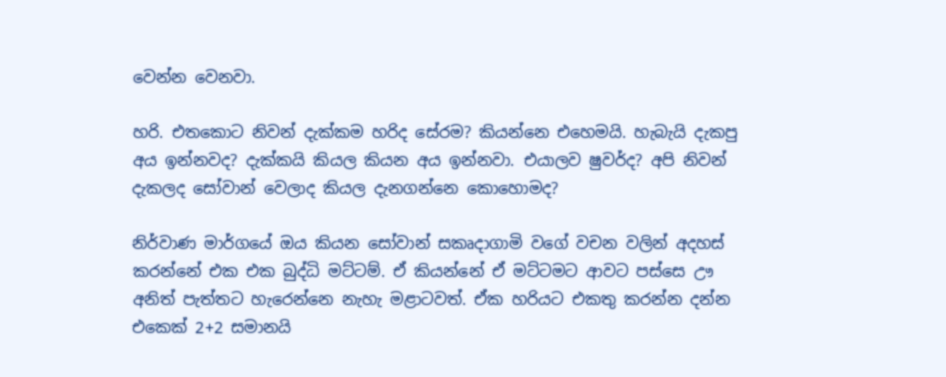වෙන්න වෙනවා.

හරි. එතකොට නිවන් දැක්කම හරිද සේරම? කියන්නෙ එහෙමයි. හැබැයි දැකපු අය ඉන්නවද? දැක්කයි කියල කියන අය ඉන්නවා. එයාලව ෂුවර්ද? අපි නිවන් දැකලද සෝවාන් වෙලාද කියල දැනගන්නෙ කොහොමද?

නිර්වාණ මාර්ගයේ ඔය කියන සෝවාන් සකෘදාගාමි වගේ වචන වලින් අදහස් කරන්නේ එක එක බුද්ධි මට්ටම්. ඒ කියන්නේ ඒ මට්ටමට ආවට පස්සෙ ඌ අනිත් පැත්තට හැරෙන්නෙ නැහැ මළාටවත්. ඒක හරියට එකතු කරන්න දන්න එකෙක් 2+2 සමානයි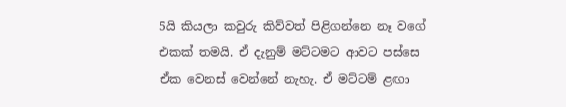5යි කියලා කවුරු කිව්වත් පිළිගන්නෙ නෑ වගේ එකක් තමයි. ඒ දැනුම් මට්ටමට ආවට පස්සෙ ඒක වෙනස් වෙන්නේ නැහැ. ඒ මට්ටම් ළඟා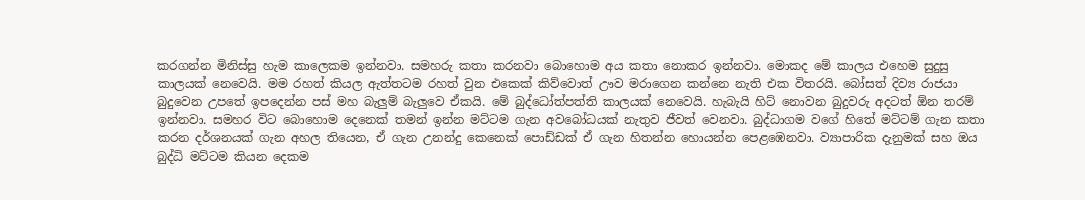කරගන්න මිනිස්සු හැම කාලෙකම ඉන්නවා. සමහරු කතා කරනවා බොහොම අය කතා නොකර ඉන්නවා. මොකද මේ කාලය එහෙම සුදුසු කාලයක් නෙවෙයි. මම රහත් කියල ඇත්තටම රහත් වුන එකෙක් කිව්වොත් ඌව මරාගෙන කන්නෙ නැති එක විතරයි. බෝසත් දිව්‍ය රාජයා බුදුවෙන උපතේ ඉපදෙන්න පස් මහ බැලුම් බැලුවෙ ඒකයි. මේ බුද්ධෝත්පත්ති කාලයක් නෙවෙයි. හැබැයි හිට් නොවන බුදුවරු අදටත් ඕන තරම් ඉන්නවා. සමහර විට බොහොම දෙනෙක් තමන් ඉන්න මට්ටම ගැන අවබෝධයක් නැතුව ජීවත් වෙනවා. බුද්ධාගම වගේ හිතේ මට්ටම් ගැන කතා කරන දර්ශනයක් ගැන අහල තියෙන, ඒ ගැන උනන්දු කෙනෙක් පොඩ්ඩක් ඒ ගැන හිතන්න හොයන්න පෙළඹෙනවා. ව්‍යාපාරික දැනුමක් සහ ඔය බුද්ධි මට්ටම කියන දෙකම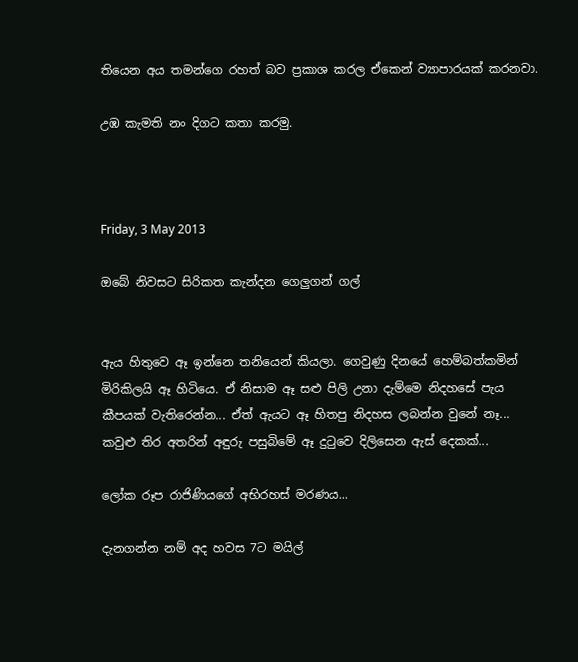තියෙන අය තමන්ගෙ රහත් බව ප්‍රකාශ කරල ඒකෙන් ව්‍යාපාරයක් කරනවා.

උඹ කැමති නං දිගට කතා කරමු.



Friday, 3 May 2013

ඔබේ නිවසට සිරිකත කැන්දන ගෙලුගන් ගල්


ඇය හිතුවෙ ඈ ඉන්නෙ තනියෙන් කියලා. ගෙවුණු දිනයේ හෙම්බත්කමින් මිරිකිලයි ඈ හිටියෙ. ඒ නිසාම ඈ සළු පිලි උනා දැම්මෙ නිදහසේ පැය කීපයක් වැතිරෙන්න... ඒත් ඇයට ඈ හිතපු නිදහස ලබන්න වුනේ නෑ... කවුළු තිර අතරින් අඳුරු පසුබිමේ ඈ දුටුවෙ දිලිසෙන ඇස් දෙකක්...

ලෝක රූප රාජිණියගේ අභිරහස් මරණය...

දැනගන්න නම් අද හවස 7ට මයිල්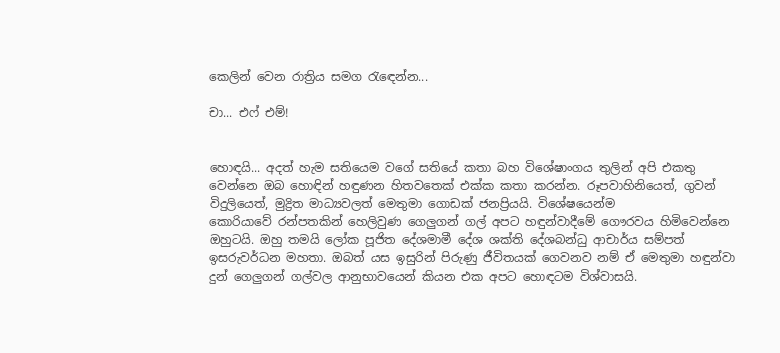කෙලින් වෙන රාත්‍රිය සමග රැඳෙන්න...

චා... එෆ් එම්!


හොඳයි... අදත් හැම සතියෙම වගේ සතියේ කතා බහ විශේෂාංගය තුලින් අපි එකතු වෙන්නෙ ඔබ හොඳින් හඳුණන හිතවතෙක් එක්ක කතා කරන්න. රූපවාහිනියෙත්, ගුවන් විදුලියෙත්, මුද්‍රිත මාධ්‍යවලත් මෙතුමා ගොඩක් ජනප්‍රියයි. විශේෂයෙන්ම කොරියාවේ ‍රන්පතකින් හෙලිවුණ ගෙලුගන් ගල් අපට හඳුන්වාදීමේ ගෞරවය හිමිවෙන්නෙ ඔහුටයි. ඔහු තමයි ලෝක පූජිත දේශමාමී දේශ ශක්ති දේශබන්ධු ආචාර්ය සම්පත් ඉසරුවර්ධන මහතා. ඔබත් යස ඉසුරින් පිරුණු ජීවිතයක් ගෙවනව නම් ඒ මෙතුමා හඳුන්වා දුන් ගෙලුගන් ගල්වල ආනුභාවයෙන් කියන එක අපට හොඳටම විශ්වාසයි.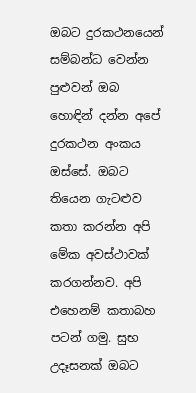ඔබට දුරකථනයෙන් සම්බන්ධ වෙන්න පුළුවන් ඔබ හොඳින් දන්න අපේ දුරකථන අංකය ඔස්සේ. ඔබට තියෙන ගැටළුව කතා කරන්න අපි මේක අවස්ථාවක් කරගන්නව. අපි එහෙනම් කතාබහ පටන් ගමු. සුභ උදෑසනක් ඔබට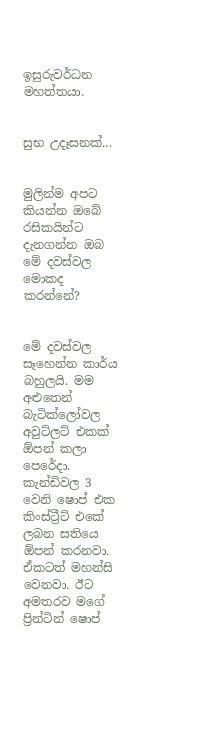ඉසුරුවර්ධන මහත්තයා.


සුභ උදෑසනක්...


මුලින්ම අපට කියන්න ඔබේ රසිකයින්ට දැනගන්න ඔබ මේ දවස්වල මොකද කරන්නේ?


මේ දවස්වල සෑහෙන්න කාර්ය බහුලයි. මම අළුතෙන් බැටික්ලෝවල අවුට්ලට් එකක් ඕපන් කලා පෙරේදා. කැන්ඩිවල 3 වෙනි ෂොප් එක කිංස්ට්‍රීට් එකේ ලබන සතියෙ ඕපන් කරනවා. ඒකටත් මහන්සි වෙනවා. ඊට අමතරව මගේ ප්‍රින්ටින් ෂොප්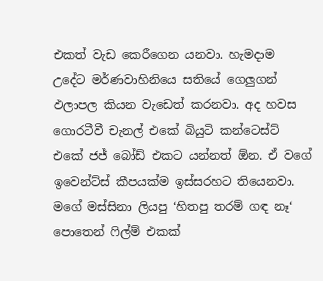එකත් වැඩ කෙරීගෙන යනවා. හැමදාම උදේට මර්ණවාහිනියෙ සතියේ ගෙලුගන් ඵලාපල කියන වැඩෙත් කරනවා. අද හවස ගොරටීවී චැනල් එකේ බියුටි කන්ටෙස්ට් එකේ ජජ් බෝඩ් එකට යන්නත් ඕන. ඒ වගේ ඉවෙන්ට්ස් කීපයක්ම ඉස්සරහට තියෙනවා. මගේ මස්සිනා ලියපු ‘හිතපු තරම් ගඳ නෑ‘ පොතෙන් ෆිල්ම් එකක්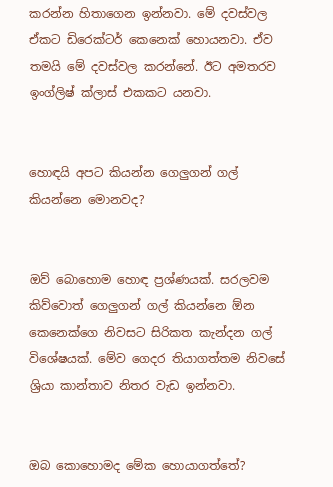කරන්න හිතාගෙන ඉන්නවා. මේ දවස්වල ඒකට ඩිරෙක්ටර් කෙනෙක් හොයනවා. ඒව තමයි මේ දවස්වල කරන්නේ. ඊට අමතරව ඉංග්ලිෂ් ක්ලාස් එකකට යනවා.


හොඳයි අපට කියන්න ගෙලුගන් ගල් කියන්නෙ මොනවද?


ඔව් බොහොම හොඳ ප්‍රශ්ණයක්. සරලවම කිව්වොත් ගෙලුගන් ගල් කියන්නෙ ඕන කෙනෙක්ගෙ නිවසට සිරිකත කැන්දන ගල් විශේෂයක්. මේව ගෙදර තියාගත්තම නිවසේ ශ්‍රියා කාන්තාව නිතර වැඩ ඉන්නවා.


ඔබ කොහොමද මේක හොයාගත්තේ?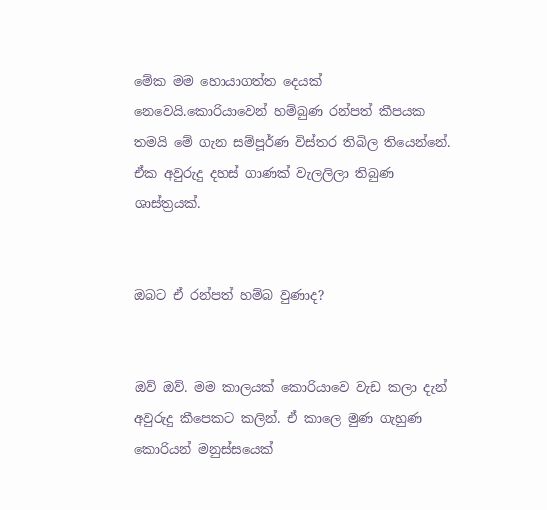මේක මම හොයාගත්ත දෙයක් නෙවෙයි.කොරියාවෙන් හම්බුණ රන්පත් කීපයක තමයි මේ ගැන සම්පූර්ණ විස්තර තිබිල තියෙන්නේ. ඒක අවුරුදු දහස් ගාණක් වැලලිලා තිබුණ ශාස්ත්‍රයක්.


ඔබට ඒ රන්පත් හම්බ වුණාද?


ඔව් ඔව්. මම කාලයක් කොරියාවෙ වැඩ කලා දැන් අවුරුදු කීපෙකට කලින්. ඒ කාලෙ මුණ ගැහුණ කොරියන් මනුස්සයෙක්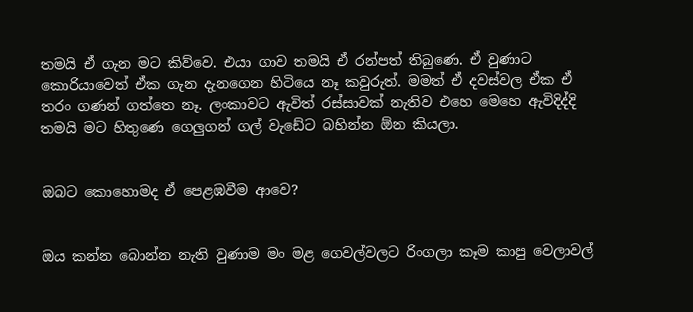තමයි ඒ ගැන මට කිව්වෙ. එයා ගාව තමයි ඒ රන්පත් තිබුණෙ. ඒ වුණාට කොරියාවෙත් ඒක ගැන දැනගෙන හිටියෙ නෑ කවුරුත්. මමත් ඒ දවස්වල ඒක ඒ තරං ගණන් ගත්තෙ නෑ. ලංකාවට ඇවිත් රස්සාවක් නැතිව එහෙ මෙහෙ ඇවිදිද්දි තමයි මට හිතුණෙ ගෙලුගන් ගල් වැඩේට බහින්න ඕන කියලා.


ඔබට කොහොමද ඒ පෙළඹවීම ආවෙ?


ඔය කන්න බොන්න නැති වුණාම මං මළ ගෙවල්වලට රිංගලා කෑම කාපු වෙලාවල්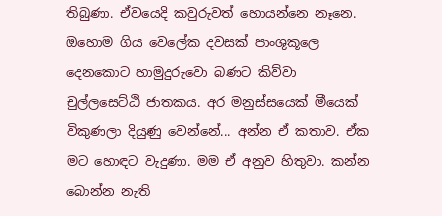තිබුණා. ඒවයෙදි කවුරුවත් හොයන්නෙ නෑනෙ. ඔහොම ගිය වෙලේක දවසක් පාංශුකූලෙ දෙනකොට හාමුදුරුවො බණට කිව්වා චුල්ලසෙට්ඨි ජාතකය. අර මනුස්සයෙක් මීයෙක් විකුණලා දියුණු වෙන්නේ... අන්න ඒ කතාව. ඒක මට හොඳට වැදුණා. මම ඒ අනුව හිතුවා. කන්න බොන්න නැති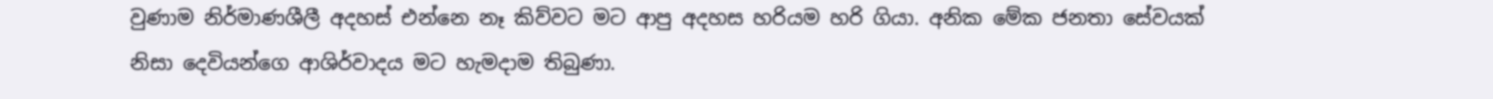වුණාම නිර්මාණශීලී අදහස් එන්නෙ නෑ කිව්වට මට ආපු අදහස හරියම හරි ගියා. අනික මේක ජනතා සේවයක් නිසා දෙවියන්ගෙ ආශිර්වාදය මට හැමදාම තිබුණා.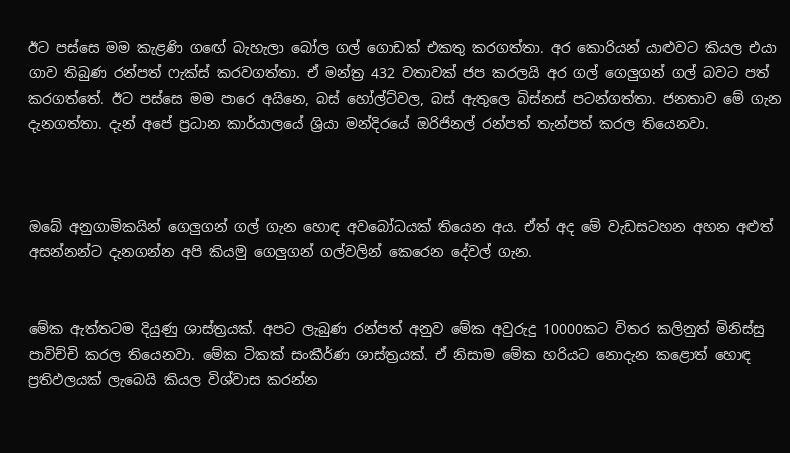ඊට පස්සෙ මම කැළණි ග‍ඟේ බැහැලා බෝල ගල් ගොඩක් එකතු කරගත්තා. අර කොරියන් යාළුවට කියල එයා ගාව තිබුණ රන්පත් ෆැක්ස් කරවගත්තා. ඒ මන්ත්‍ර 432 වතාවක් ජප කරලයි අර ගල් ගෙලුගන් ගල් බවට පත් කරගත්තේ. ඊට පස්සෙ මම පාරෙ අයිනෙ, බස් හෝල්ට්වල, බස් ඇතුලෙ බිස්නස් පටන්ගත්තා. ජනතාව මේ ගැන දැනගත්තා. දැන් අපේ ප්‍රධාන කාර්යාලයේ ශ්‍රියා මන්දිරයේ ඔරිජිනල් රන්පත් තැන්පත් කරල තියෙනවා.



ඔබේ අනුගාමිකයින් ගෙලුගන් ගල් ගැන හොඳ අවබෝධයක් තියෙන අය. ඒත් අද මේ වැඩසටහන අහන අළුත් අසන්නන්ට දැනගන්න අපි කියමු ගෙලුගන් ගල්වලින් කෙරෙන දේවල් ගැන.


මේක ඇත්තටම දියුණු ශාස්ත්‍රයක්. අපට ලැබුණ රන්පත් අනුව මේක අවුරුදු 10000කට විතර කලිනුත් මිනිස්සු පාවිච්චි කරල තියෙනවා. මේක ටිකක් සංකීර්ණ ශාස්ත්‍රයක්. ඒ නිසාම මේක හරියට නොදැන කළොත් හොඳ ප්‍රතිඵලයක් ලැබෙයි කියල විශ්වාස කරන්න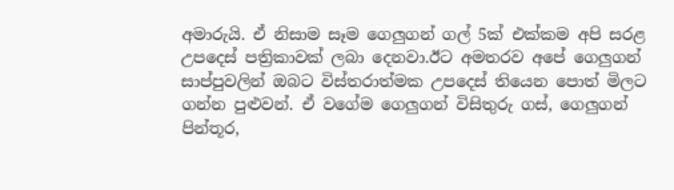අමාරුයි. ඒ නිසාම සෑම ගෙලුගන් ගල් 5ක් එක්කම අපි සරළ උපදෙස් පත්‍රිකාවක් ලබා දෙනවා.ඊට අමතරව අපේ ගෙලුගන් සාප්පුවලින් ඔබට විස්තරාත්මක උපදෙස් තියෙන පොත් මිලට ගන්න පුළුවන්. ඒ වගේම ගෙලුගන් විසිතුරු ගස්, ගෙලුගන් පින්තූර,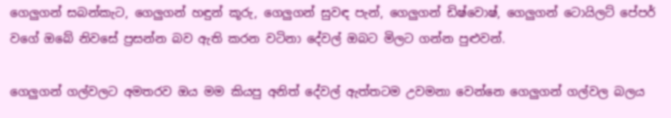ගෙලුගන් සබන්කැට, ගෙලුගන් හඳුන් කූරු, ගෙලුගන් සුවඳ පැන්, ගෙලුගන් ඩිෂ්වොෂ්, ගෙලුගන් ටොයිලට් පේපර් වගේ ඔබේ නිවසේ ප්‍රසන්න බව ඇති කරන වටිනා දේවල් ඔබට මිලට ගන්න පුළුවන්.

ගෙලුගන් ගල්වලට අමතරව ඔය මම කියපු අනිත් ‍දේවල් ඇත්තටම උවමනා වෙන්නෙ ගෙලුගන් ගල්වල බලය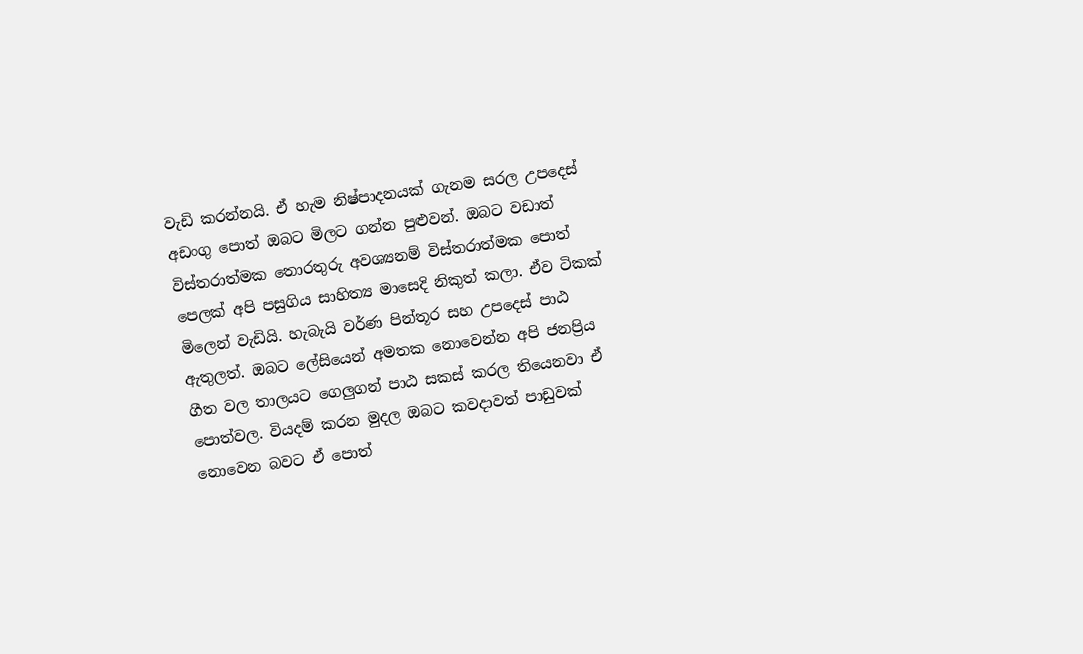වැඩි කරන්නයි. ඒ හැම නිෂ්පාදනයක් ගැනම සරල උපදෙස් අඩංගු පොත් ඔබට මිලට ගන්න පුළුවන්. ඔබට වඩාත් විස්තරාත්මක තොරතුරු අවශ්‍යනම් විස්තරාත්මක ‍පොත් පෙලක් අපි පසුගිය සාහිත්‍ය මාසෙදි නිකුත් කලා. ඒව ටිකක් මිලෙන් වැඩියි. හැබැයි වර්ණ පින්තූර සහ උපදෙස් පාඨ ඇතුලත්. ඔබට ලේසියෙන් අමතක නොවෙන්න අපි ජනප්‍රිය ගීත වල තාලයට ගෙලුගන් පාඨ සකස් කරල තියෙනවා ඒ පොත්වල. වියදම් කරන මුදල ඔබට කවදාවත් පාඩුවක් නොවෙන බවට ඒ පොත්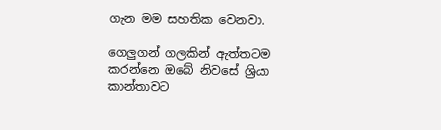ගැන මම සහතික වෙනවා.

ගෙලුගන් ගලකින් ඇත්තටම කරන්නෙ ඔබේ නිවසේ ශ්‍රියා කාන්තාවට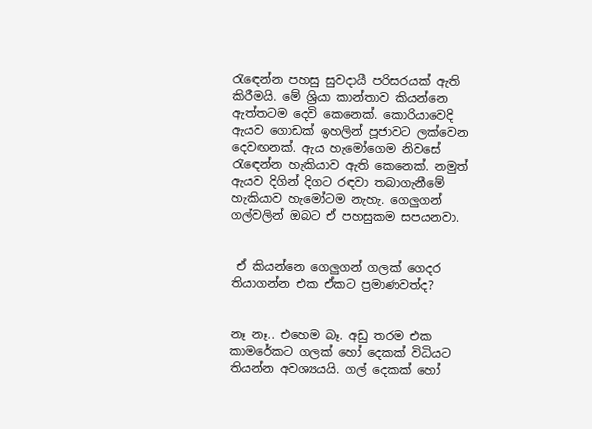රැ‍ඳෙන්න පහසු සුවදායී පරිසරයක් ඇති කිරීමයි. මේ ශ්‍රියා කාන්තාව කියන්නෙ ඇත්තටම දෙවි කෙනෙක්. කොරියාවෙදි ඇයව ගොඩක් ඉහලින් පූජාවට ලක්වෙන දෙවඟනක්. ඇය හැමෝගෙම නිවසේ රැ‍ඳෙන්න හැකියාව ඇති කෙනෙක්. නමුත් ඇයව දිගින් දිගට රඳවා තබාගැනීමේ හැකියාව හැමෝටම නැහැ. ගෙලුගන් ගල්වලින් ඔබට ඒ පහසුකම සපයනවා.


 ඒ කියන්නෙ ගෙලුගන් ගලක් ගෙදර තියාගන්න එක ඒකට ප්‍රමාණවත්ද?


නෑ නෑ.. එහෙම බෑ. අඩු තරම එක කාමරේකට ගලක් හෝ දෙකක් විධියට තියන්න අවශ්‍යයයි. ගල් දෙකක් හෝ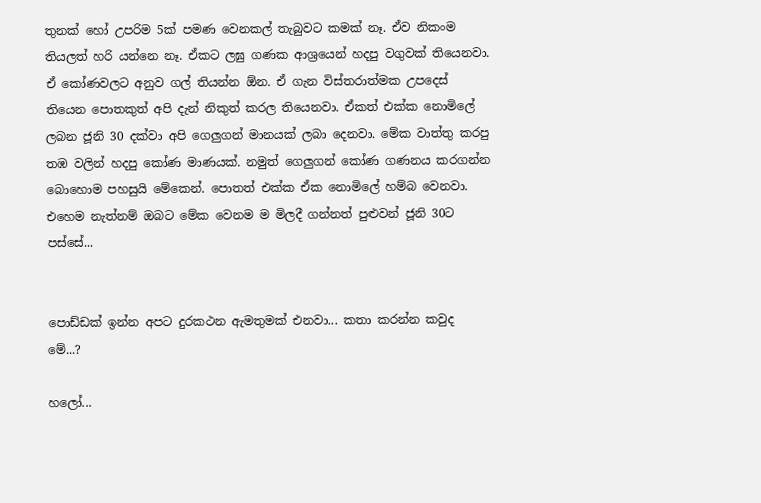තුනක් හෝ උපරිම 5ක් පමණ වෙනකල් තැබුවට කමක් නෑ. ඒව නිකංම තියලත් හරි යන්නෙ නෑ. ඒකට ලඝු ගණක ආශ්‍රයෙන් හදපු වගුවක් තියෙනවා. ඒ කෝණවලට අනුව ගල් තියන්න ඕන. ඒ ගැන විස්තරාත්මක උපදෙස් තියෙන පොතකුත් අපි දැන් නිකුත් කරල තියෙනවා. ඒකත් එක්ක නොමිලේ ලබන ජූනි 30 දක්වා අපි ගෙලුගන් මානයක් ලබා දෙනවා. මේක වාත්තු කරපු තඹ වලින් හදපු කෝණ මාණයක්. නමුත් ගෙලුගන් කෝණ ගණනය කරගන්න බොහොම පහසුයි මේකෙන්. පොතත් එක්ක ඒක නොමිලේ හම්බ වෙනවා. එහෙම නැත්නම් ඔබට මේක වෙනම ම මිලදී ගන්නත් පුළුවන් ජූනි 30ට පස්සේ...


පොඩ්ඩක් ඉන්න අපට දුරකථන ඇමතුමක් එනවා... කතා කරන්න කවුද මේ...?

හලෝ...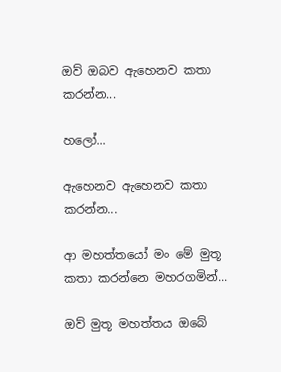ඔව් ඔබව ඇහෙනව කතා කරන්න...

හලෝ...

ඇහෙනව ඇහෙනව කතා කරන්න...

ආ මහත්තයෝ මං මේ මුතූ කතා කරන්නෙ මහරගමින්...

ඔව් මුතූ මහත්තය ඔබේ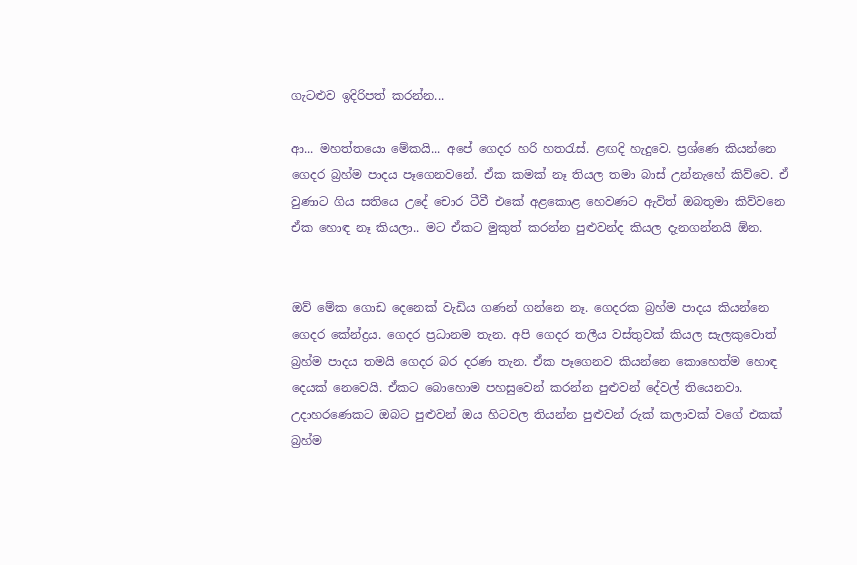ගැටළුව ඉදිරිපත් කරන්න...

ආ... මහත්තයො මේකයි... අපේ ගෙදර හරි හතරැස්. ළඟදි හැදුවෙ. ප්‍රශ්ණෙ කියන්නෙ ගෙදර බ්‍රහ්ම පාදය පෑගෙනවනේ. ඒක කමක් නෑ තියල තමා බාස් උන්නැහේ කිව්වෙ. ඒ වුණාට ගිය සතියෙ උදේ චොර ‍ටීවී එකේ අළකොළ හෙවණට ඇවිත් ඔබතුමා කිව්වනෙ ඒක හොඳ නෑ කියලා.. මට ඒකට මුකුත් කරන්න පුළුවන්ද කියල දැනගන්නයි ඕන.


ඔව් මේක ගොඩ දෙනෙක් වැඩිය ගණන් ගන්නෙ නෑ. ගෙදරක බ්‍රහ්ම පාදය කියන්නෙ ගෙදර කේන්ද්‍රය. ගෙදර ප්‍රධානම තැන. අපි ගෙදර තලීය වස්තුවක් කියල සැලකුවොත් බ්‍රහ්ම පාදය තමයි ගෙදර බර දරණ තැන. ඒක පෑගෙනව කියන්නෙ කොහෙත්ම හොඳ දෙයක් නෙවෙයි. ඒකට බොහොම පහසුවෙන් කරන්න පුළුවන් දේවල් තියෙනවා. උදාහරණෙකට ඔබට පුළුවන් ඔය හිටවල තියන්න පුළුවන් රුක් කලාවක් වගේ එකක් බ්‍රහ්ම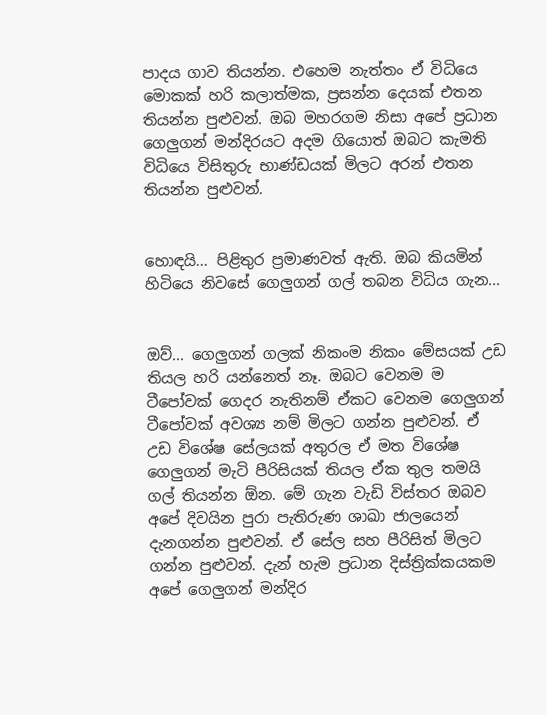පාදය ගාව තියන්න. එහෙම නැත්තං ඒ විධියෙ මොකක් හරි කලාත්මක, ප්‍රසන්න දෙයක් එතන තියන්න පුළුවන්. ඔබ මහරගම නිසා අපේ ප්‍රධාන ගෙලුගන් මන්දිරයට අදම ගියොත් ඔබට කැමති විධියෙ විසිතුරු භාණ්ඩයක් මිලට අරන් එතන තියන්න පුළුවන්.


හොඳයි... පිළිතුර ප්‍රමාණවත් ඇති. ඔබ කියමින් හිටියෙ නිවසේ ගෙලුගන් ගල් තබන විධිය ගැන...


ඔව්... ගෙලුගන් ගලක් නිකංම නිකං මේසයක් උඩ තියල හරි යන්නෙත් නෑ. ඔබට වෙනම ම ටීපෝවක් ගෙදර නැතිනම් ඒකට වෙනම ගෙලුගන් ටීපෝවක් අවශ්‍ය නම් මිලට ගන්න පුළුවන්. ඒ උඩ විශේෂ ‍සේලයක් අතුරල ඒ මත විශේෂ ගෙලුගන් මැටි පීරිසියක් තියල ඒක තුල තමයි ගල් තියන්න ඕන. මේ ගැන වැඩි විස්තර ඔබව අපේ දිවයින පුරා පැතිරුණ ශාඛා ජාලයෙන් දැනගන්න පුළුවන්. ඒ සේල සහ පීරිසිත් මිලට ගන්න පුළුවන්. දැන් හැම ප්‍රධාන දිස්ත්‍රික්කයකම අපේ ගෙලුගන් මන්දිර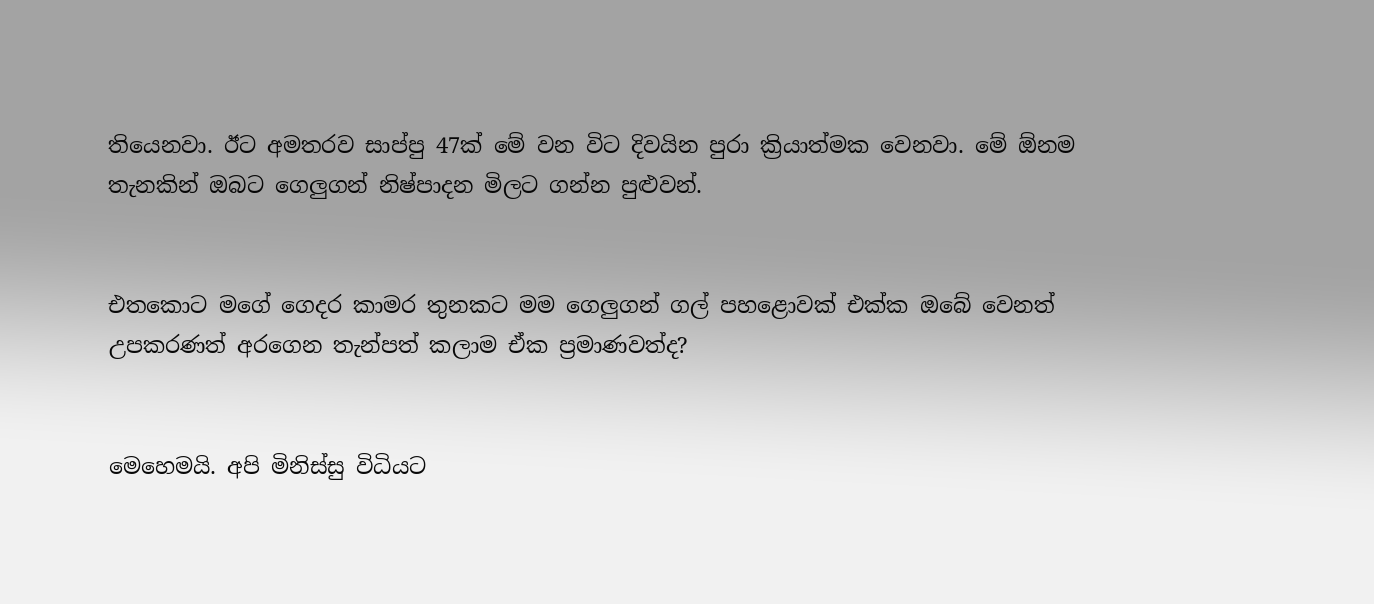තියෙනවා. ඊට අමතරව සාප්පු 47ක් මේ වන විට දිවයින පුරා ක්‍රියාත්මක වෙනවා. මේ ඕනම තැනකින් ඔබට ගෙලුගන් නිෂ්පාදන මිලට ගන්න පුළුවන්.


එතකොට මගේ ගෙදර කාමර තුනකට මම ගෙලුගන් ගල් පහළොවක් එක්ක ඔබේ වෙනත් උපකරණත් අරගෙන තැන්පත් කලාම ඒක ප්‍රමාණවත්ද?


මෙහෙමයි. අපි මිනිස්සු විධියට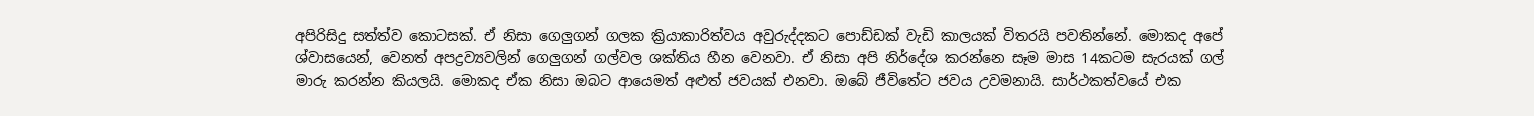අපිරිසිදු ‍සත්ත්ව කොටසක්. ඒ නිසා ගෙලුගන් ගලක ක්‍රියාකාරිත්වය අවුරුද්දකට පොඩ්ඩක් වැඩි කාලයක් විතරයි පවතින්නේ. මොකද අපේ ශ්වාසයෙන්, වෙනත් අපද්‍රව්‍යවලින් ගෙලුගන් ගල්වල ශක්තිය හීන වෙනවා. ඒ නිසා අපි නිර්දේශ කරන්නෙ සෑම මාස 14කටම සැරයක් ගල් මාරු කරන්න කියලයි. මොකද ඒක නිසා ඔබට ආයෙමත් අළුත් ජවයක් එනවා. ඔබේ ජීවිතේට ජවය උවමනායි. සාර්ථකත්වයේ එක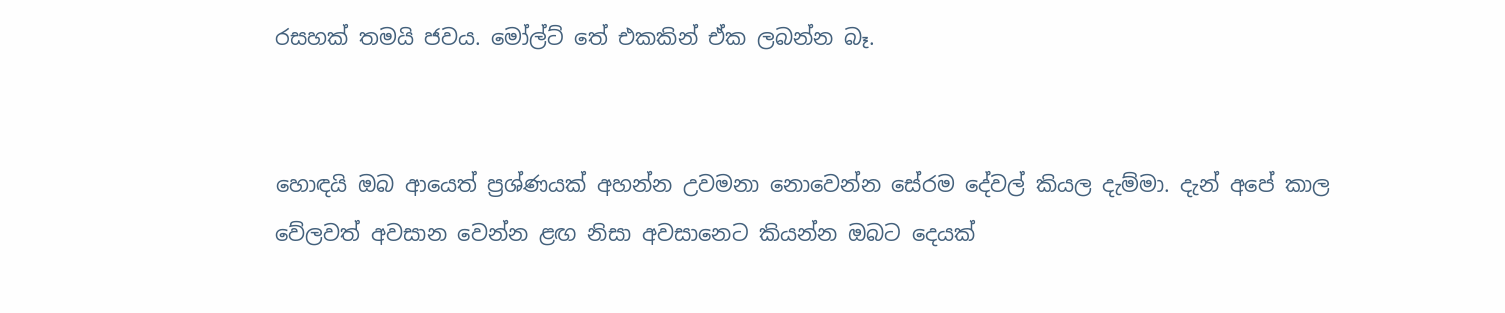රසහක් තමයි ජවය. මෝල්ට් තේ එකකින් ඒක ලබන්න බෑ.


හොඳයි ඔබ ආයෙත් ප්‍රශ්ණයක් අහන්න උවමනා නොවෙන්න සේරම දේවල් කියල දැම්මා. දැන් අපේ කාල වේලවත් අවසාන වෙන්න ළඟ නිසා අවසානෙට කියන්න ඔබට දෙයක්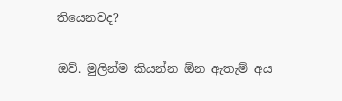තියෙනවද?


ඔව්. මුලින්ම කියන්න ඕන ‍ඇතැම් අය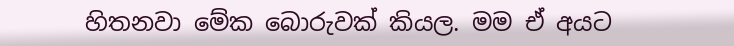හිතනවා මේක බොරුවක් කියල. මම ඒ අයට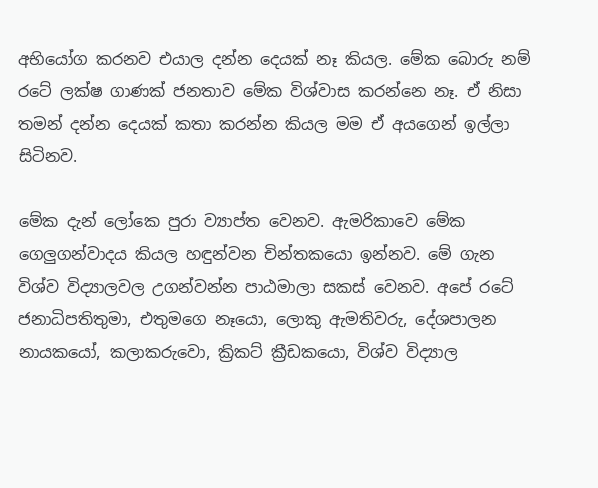අභියෝග කරනව එයාල දන්න දෙයක් නෑ කියල. මේක බොරු නම් රටේ ලක්ෂ ගාණක් ජනතාව මේක විශ්වාස කරන්නෙ නෑ. ඒ නිසා තමන් දන්න දෙයක් කතා කරන්න කියල මම ඒ අයගෙන් ඉල්ලා සිටිනව.

මේක දැන් ලෝකෙ පුරා ව්‍යාප්ත වෙනව. ඇමරිකාවෙ මේක ගෙලුගන්වාදය කියල හඳුන්වන චින්තකයො ඉන්නව. මේ ගැන විශ්ව විද්‍යාලවල උගන්වන්න පාඨමාලා සකස් වෙනව. අපේ රටේ ජනාධිපතිතුමා, එතුමගෙ නෑයො, ලොකු ඇමතිවරු, දේශපාලන නායක‍යෝ, කලාකරුවො, ක්‍රිකට් ක්‍රීඩකයො, විශ්ව විද්‍යාල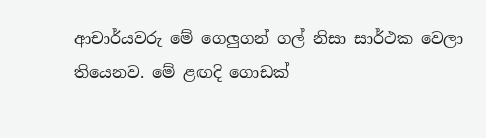ආචාර්යවරු මේ ගෙලුගන් ගල් නිසා සාර්ථක වෙලා තියෙනව. මේ ළඟදි ගොඩක්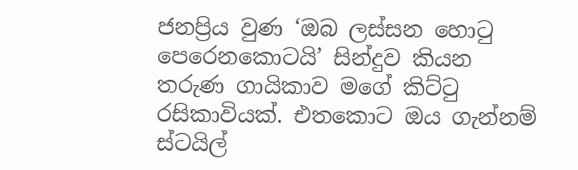ජනප්‍රිය වුණ ‘ඔබ ලස්සන හොටු පෙරෙනකොටයි’ සින්දුව කියන තරුණ ගායිකාව මගේ කිට්ටු රසිකාවියක්. එතකොට ඔය ගැන්නම් ස්ටයිල්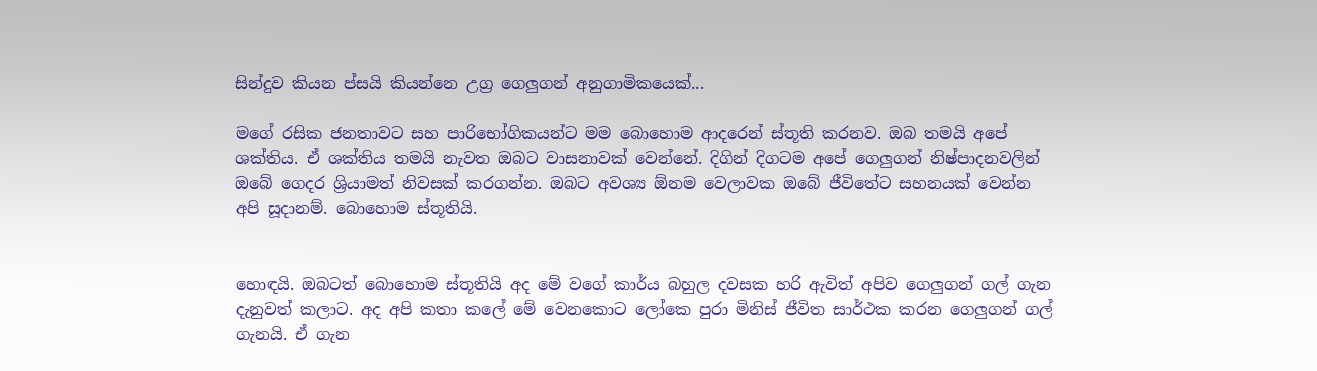සින්දුව කියන ප්සයි කියන්නෙ උග්‍ර ගෙලුගන් අනුගාමිකයෙක්...

මගේ රසික ජනතාවට සහ පාරිභෝගිකයන්ට මම බොහොම ආදරෙන් ස්තූති කරනව. ඔබ තමයි අපේ ශක්තිය. ඒ ශක්තිය තමයි නැවත ඔබට වාසනාවක් වෙන්නේ. දිගින් දිගටම අපේ ගෙලුගන් නිෂ්පාදනවලින් ඔබේ ගෙදර ශ්‍රියාමත් නිවසක් කරගන්න. ඔබට අවශ්‍ය ඕනම වෙලාවක ඔබේ ජීවිතේට සහනයක් වෙන්න අපි සූදානම්. බොහොම ස්තූතියි.


හොඳයි. ඔබටත් බොහොම ස්තූතියි අද මේ වගේ කාර්ය බහුල දවසක හරි ඇවිත් අපිව ගෙලුගන් ගල් ගැන දැනුවත් කලාට. අද අපි කතා කලේ මේ වෙනකොට ලෝකෙ පුරා මිනිස් ජීවිත සාර්ථක කරන ගෙලුගන් ගල් ගැනයි. ඒ ගැන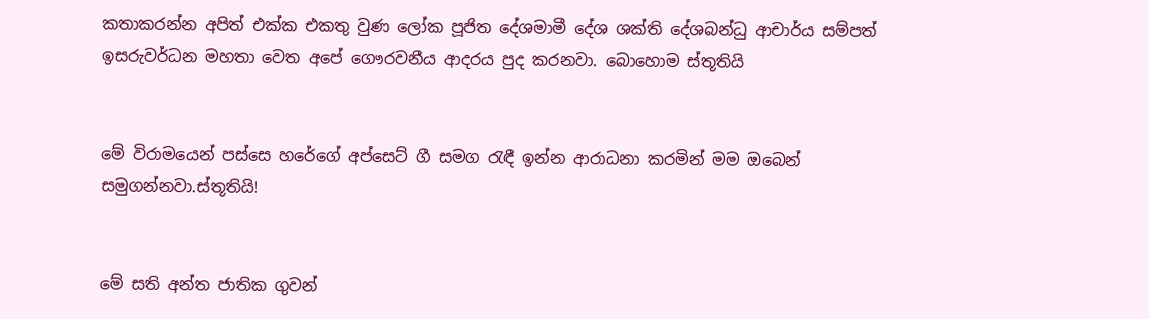කතාකරන්න අපිත් එක්ක එකතු වුණ ලෝක පූජිත දේශමාමී දේශ ශක්ති දේශබන්ධු ආචාර්ය සම්පත් ඉසරුවර්ධන මහතා වෙත අපේ ගෞරවනීය ආදරය පුද කරනවා. බොහොම ස්තූතියි


මේ විරාමයෙන් පස්සෙ හරේගේ අප්සෙට් ගී සමග රැඳී ඉන්න ආරාධනා කරමින් මම ඔබෙන් සමුගන්නවා.ස්තූතියි!


මේ සති අන්ත ජාතික ගුවන්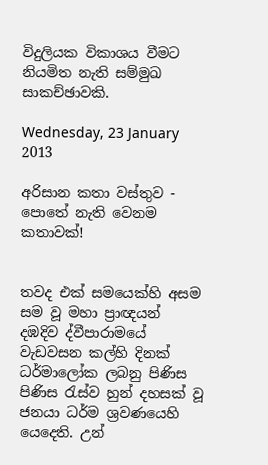විදුලියක විකාශය වීමට නියමිත නැති සම්මුඛ සාකච්ඡාවකි.

Wednesday, 23 January 2013

අරිසාන කතා වස්තුව - පොතේ නැති වෙනම කතාවක්!


තවද එක් සමයෙක්හි අසම සම වූ මහා ප්‍රාඥයන් දඹදිව ද්වීපාරාමයේ වැඩවසන කල්හි දිනක් ධර්මාලෝක ලබනු පිණිස පිණිස රැස්ව හුන් දහසක් වූ ජනයා ධර්ම ශ්‍රවණයෙහි යෙදෙති. උන්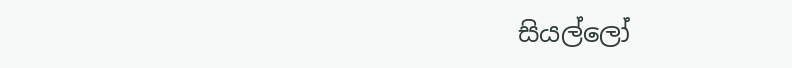සියල්ලෝ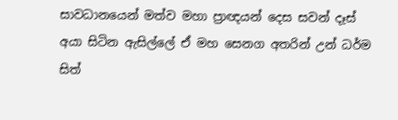සාවධානයෙන් මත්ව මහා ප්‍රාඥයන් දෙස සවන් දෑස් අයා සිටින ඇසිල්ලේ ඒ මහ සෙනග අතරින් උන් ධර්ම සිත්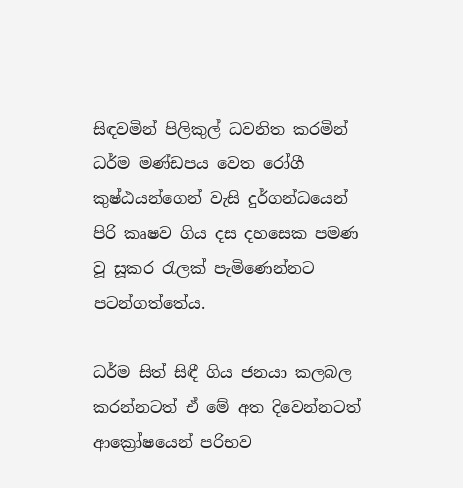සිඳවමින් පිලිකුල් ධවනිත කරමින් ධර්ම මණ්ඩපය වෙත රෝගී කුෂ්ඨයන්ගෙන් වැසි දුර්ගන්ධයෙන් පිරි කෘෂව ගිය දස දහසෙක පමණ වූ සූකර රැලක් පැමිණෙන්නට පටන්ගත්තේය.

ධර්ම සිත් සිඳී ගිය ජනයා කලබල කරන්නටත් ඒ මේ අත දිවෙන්නටත් ආක්‍රෝෂයෙන් පරිභව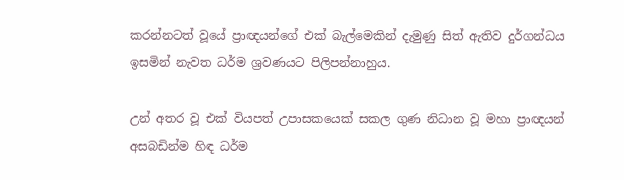කරන්නටත් වූයේ ප්‍රාඥයන්ගේ එක් බැල්මෙකින් දැමුණු සිත් ඇතිව දුර්ගන්ධය ඉසමින් නැවත ධර්ම ශ්‍රවණයට පිලිපන්නාහුය.

උන් අතර වූ එක් වියපත් උපාසකයෙක් සකල ගුණ නිධාන වූ මහා ප්‍රාඥයන් අසබඩින්ම හිඳ ධර්ම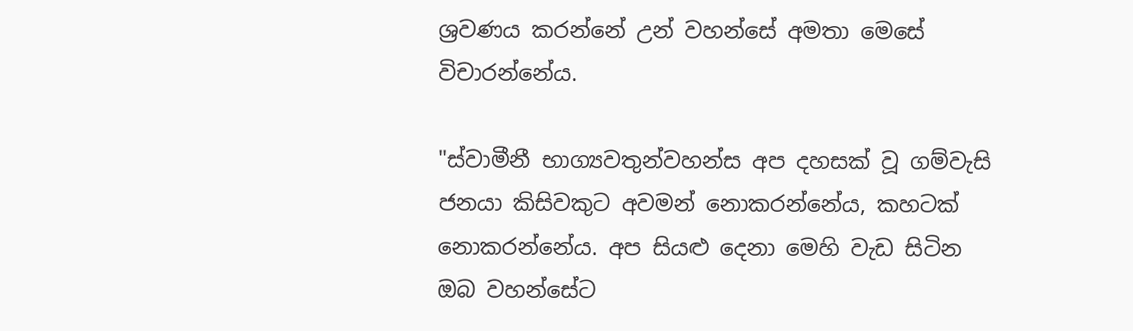ශ්‍රවණය කරන්නේ උන් වහන්සේ අමතා මෙසේ විචාරන්නේය.

"ස්වාමීනී භාග්‍යවතුන්වහන්ස අප දහසක් වූ ගම්වැසි ජනයා කිසිවකුට අවමන් නොකරන්නේය, කහටක් නොකරන්නේය. අප සියළු දෙනා මෙහි වැඩ සිටින ඔබ වහන්සේට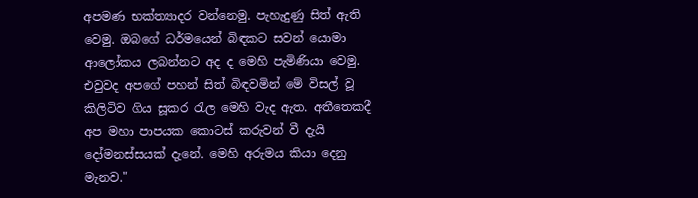අපමණ භක්ත්‍යාදර ‍වන්නෙමු. පැහැදුණු සිත් ඇති වෙමු. ඔබගේ ධර්මයෙන් බිඳකට සවන් යොමා ආලෝකය ලබන්නට අද ද මෙහි පැමිණියා වෙමු. එවුවද අපගේ පහන් සිත් බිඳවමින් මේ විසල් වූ කිලිටිව ගිය සූකර රැල මෙහි වැද ඇත. අතීතෙකදී අප මහා පාපයක කොටස් කරුවන් වී දැයි දෝමනස්සයක් දැනේ. මෙහි අරුමය කියා දෙනු මැනව."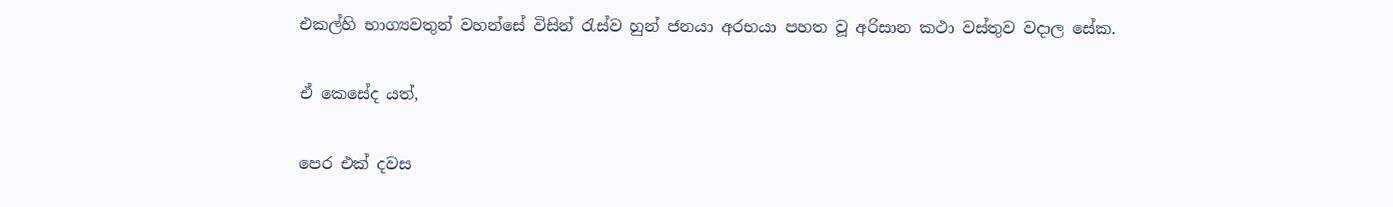එකල්හි භාග්‍යවතුන් වහන්සේ විසින් රැස්ව හුන් ජනයා අරභයා පහත වූ අරිසාන කථා වස්තුව වදාල සේක.

ඒ කෙසේද යත්,

පෙර එක් දවස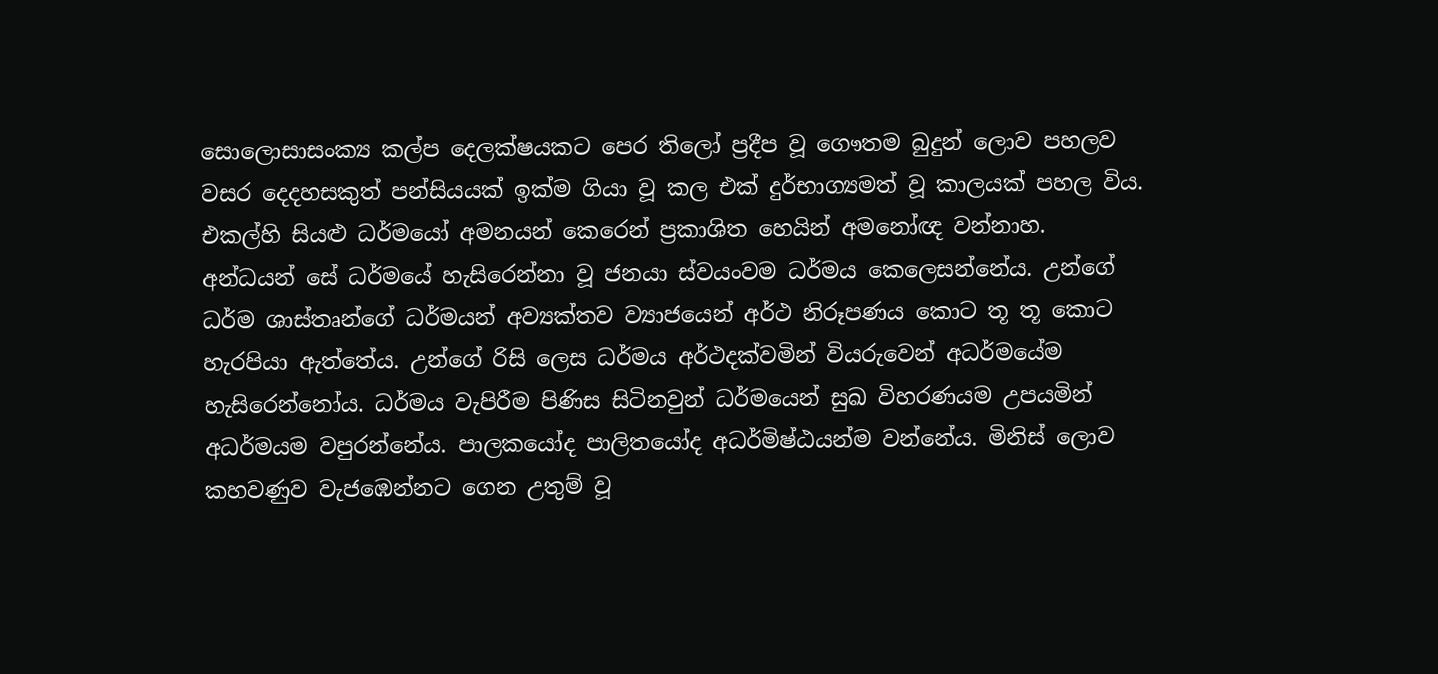සොලොසාසංක්‍ය කල්ප දෙලක්ෂයකට පෙර තිලෝ ප්‍රදීප වූ ගෞතම බුදුන් ලොව පහලව වසර දෙදහසකුත් පන්සියයක් ඉක්ම ගියා වූ කල එක් දුර්භාග්‍යමත් වූ කාලයක් පහල විය. එකල්හි සියළු ධර්මයෝ අමනයන් කෙරෙන් ප්‍රකාශිත හෙයින් අමනෝඥ වන්නාහ. අන්ධයන් සේ ධර්මයේ හැසිරෙන්නා වූ ජනයා ස්වයංවම ධර්මය කෙලෙසන්නේය. උන්ගේ ධර්ම ශාස්තෘන්ගේ ධර්මයන් අව්‍යක්තව ව්‍යාජයෙන් අර්ථ නිරූපණය කොට තූ තූ කොට හැරපියා ඇත්තේය. උන්ගේ රිසි ලෙස ධර්මය අර්ථදක්වමින් වියරුවෙන් අධර්මයේම හැසිරෙන්නෝය. ධර්මය වැපිරීම පිණිස සිටිනවුන් ධර්මයෙන් සුඛ විහරණයම උපයමින් අධර්මයම වපුරන්නේය. පාලකයෝද පාලිතයෝද අධර්මිෂ්ඨයන්ම වන්නේය. මිනිස් ලොව කහවණුව වැජඹෙන්නට ගෙන උතුම් වූ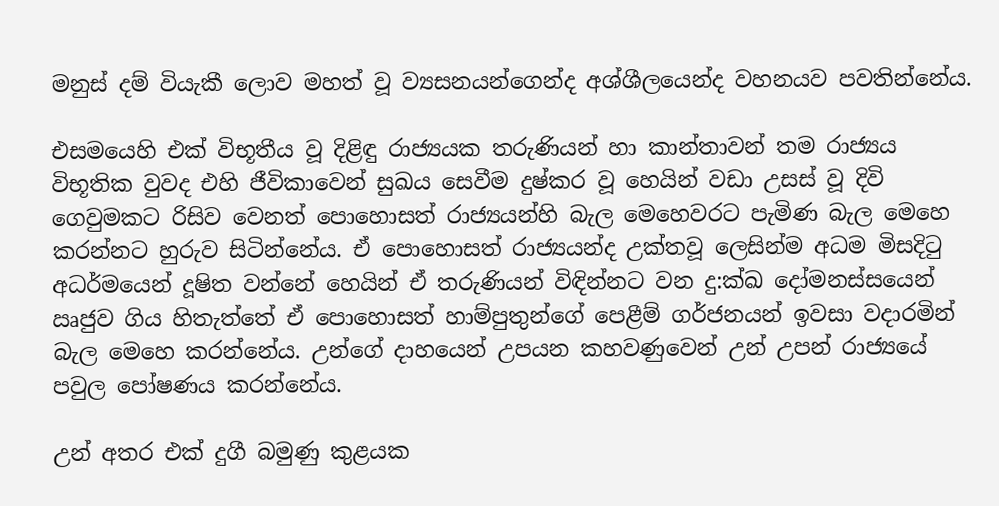මනුස් දම් වියැකී ලොව මහත් වූ ව්‍යසනයන්ගෙන්ද අශ්ශීලයෙන්ද වහනයව පවතින්නේය.

එසමයෙහි එක් විභූතීය වූ දිළිඳු රාජ්‍යයක තරුණියන් හා කාන්තාවන් තම රාජ්‍යය විභූතික වුවද එහි ජීවිකාවෙන් සුඛය සෙවීම දුෂ්කර වූ හෙයින් වඩා උසස් වූ දිවි ගෙවුමකට රිසිව වෙනත් පොහොසත් රාජ්‍යයන්හි බැල මෙහෙවරට පැමිණ බැල මෙහෙ කරන්නට හුරුව සිටින්නේය. ඒ පොහොසත් රාජ්‍යයන්ද උක්තවූ ලෙසින්ම අධම මිසදිටු අධර්මයෙන් දූෂිත වන්නේ හෙයින් ඒ තරුණියන් විඳින්නට වන දු:ක්ඛ දෝමනස්සයෙන් ඍජුව ගිය හිතැත්තේ ඒ පොහොසත් හාම්පුතුන්ගේ පෙළීම් ගර්ජනයන් ඉවසා වදාරමින් බැල මෙහෙ කරන්නේය. උන්ගේ දාහයෙන් උපයන කහවණුවෙන් උන් උපන් රාජ්‍යයේ පවුල පෝෂණය කරන්නේය.

උන් අතර එක් දුගී බමුණු කුළයක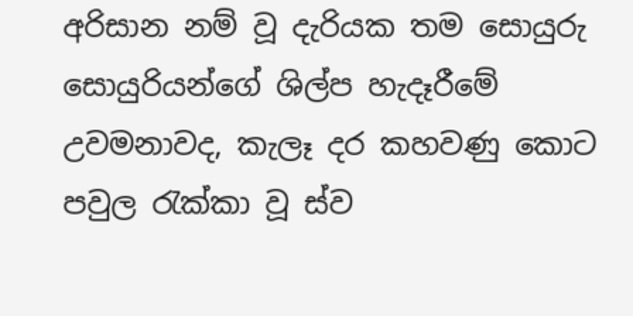අරිසාන නම් වූ දැරියක තම සොයුරු සොයුරියන්ගේ ශිල්ප හැදෑරීමේ උවමනාවද, කැලෑ දර කහවණු කොට පවුල රැක්කා වූ ස්ව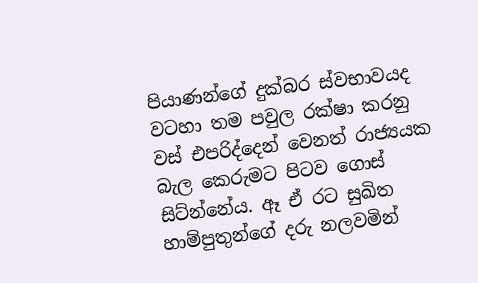පියාණන්ගේ දුක්බර ස්වභාවයද වටහා තම පවුල රක්ෂා කරනු වස් එපරිද්දෙන් වෙනත් රාජ්‍යයක බැල කෙරුමට පිටව ගොස් සිට්න්නේය. ඈ ඒ රට සුඛිත හාම්පුතුන්ගේ දරු නලවමින්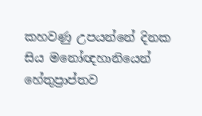කහවණු උපයන්නේ දිනක සිය මනෝඥහානියෙන් හේතුප්‍රාප්තව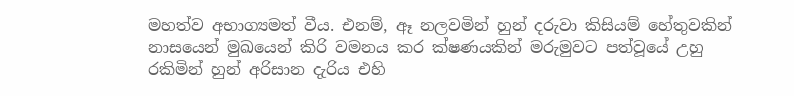මහත්ව අභාග්‍යමත් වීය. එනම්, ඈ නලවමින් හුන් දරුවා කිසියම් හේතුවකින් නාසයෙන් මුඛයෙන් කිරි වමනය කර ක්ෂණයකින් මරුමුවට පත්වූයේ උහු රකිමින් හුන් අරිසාන දැරිය එහි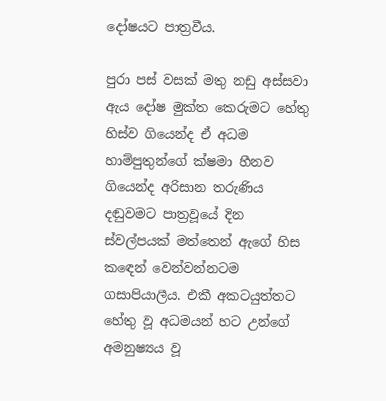දෝෂයට පාත්‍රවීය.

පුරා පස් වසක් මතු නඩු අස්සවා ඇය දෝෂ මුක්ත කෙරුමට හේතු හිස්ව ගියෙන්ද ඒ අධම හාම්පුතුන්ගේ ක්ෂමා හීනව ගියෙන්ද අරිසාන තරුණිය දඬුවමට පාත්‍රවූයේ දින ස්වල්පයක් මත්තෙන් ඇගේ හිස කඳෙන් වෙන්වන්නටම ගසාපියාලීය. එකී අකටයුත්තට හේතු වූ අධමයන් හට උන්ගේ අමනුෂ්‍යය වූ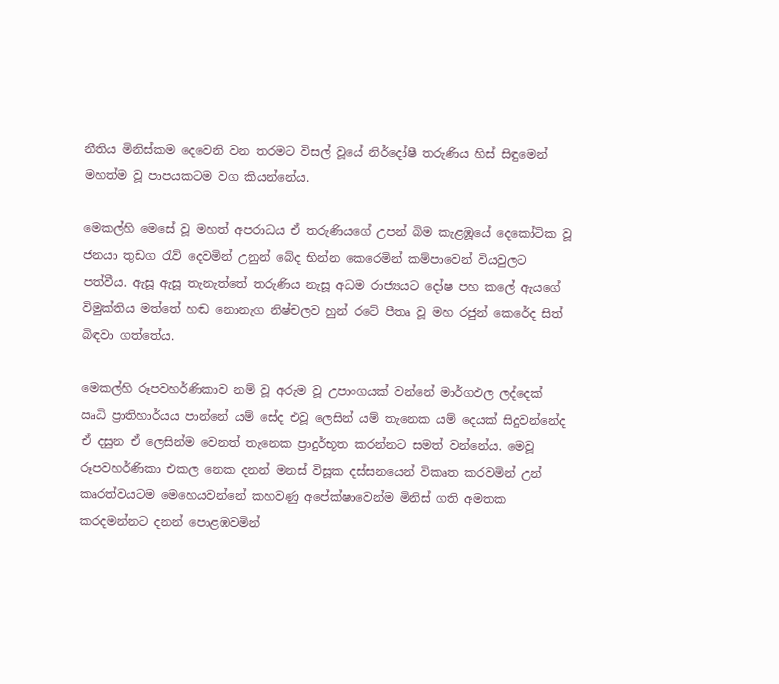නීතිය මිනිස්කම දෙවෙනි වන තරමට විසල් වූයේ නිර්දෝෂී තරුණිය හිස් සිඳුමෙන් මහත්ම වූ පාපයකටම වග කියන්නේය.

මෙකල්හි මෙසේ වූ මහත් අපරාධය ඒ තරුණියගේ උපන් බිම කැළඹූයේ දෙකෝටික වූ ජනයා තුඩග රැව් දෙවමින් උනුන් බේද භින්න කෙරෙමින් කම්පාවෙන් වියවුලට පත්වීය. ඇසූ ඇසූ තැනැත්තේ තරුණිය නැසූ අධම රාජ්‍යයට දෝෂ පහ කලේ ඇයගේ විමුක්තිය මත්තේ හඬ නොනැග නිෂ්චලව හුන් රටේ පීතෘ වූ මහ රජුන් කෙරේද සිත් බිඳවා ගත්තේය.

මෙකල්හි රූපවහර්ණිකාව නම් වූ අරුම වූ උපාංගයක් වන්නේ මාර්ගඵල ලද්දෙක් ඍධි ප්‍රාතිහාර්යය පාන්නේ යම් සේද එවූ ලෙසින් යම් තැනෙක යම් දෙයක් සිදුවන්නේද ඒ දසුන ඒ ලෙසින්ම වෙනත් තැනෙක ප්‍රාදුර්භූත කරන්නට සමත් වන්නේය. මෙවූ රූපවහර්ණිකා එකල නෙක දනන් මනස් විසූක දස්සනයෙන් විකෘත කරවමින් උන් කෘරත්වයටම මෙහෙයවන්නේ කහවණු අපේක්ෂාවෙන්ම මිනිස් ගති අම‍තක කරදමන්නට දනන් පොළඹවමින්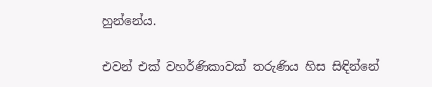හුන්නේය.

එවන් එක් වහර්ණිකාවක් තරුණිය හිස සිඳින්නේ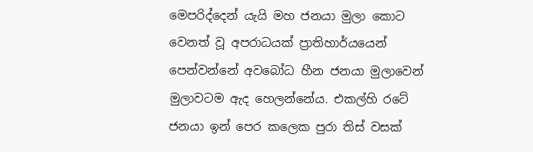මෙපරිද්දෙන් යැයි මහ ජනයා මුලා කොට වෙනත් වූ අපරාධයක් ප්‍රාතිහාර්යයෙන් පෙන්වන්නේ අවබෝධ හීන ජනයා මුලාවෙන් මුලාවටම ඇද හෙලන්නේය. එකල්හි රටේ ජනයා ඉන් පෙර කලෙක පුරා තිස් වසක්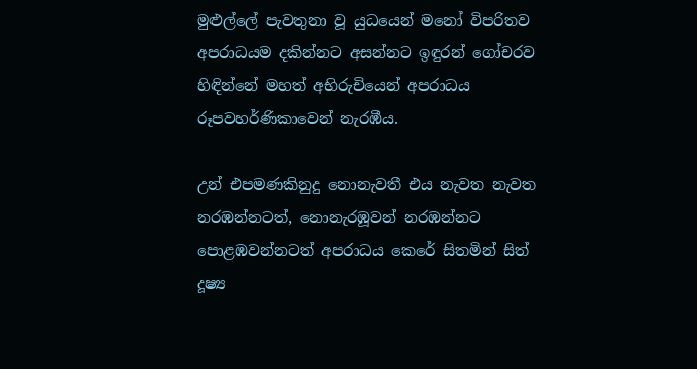මුළුල්ලේ පැවතුනා වූ යුධයෙන් මනෝ විපරිතව අපරාධයම දකින්නට අසන්නට ඉඳුරන් ගෝචරව හිඳින්නේ මහත් අභිරුචියෙන් අපරාධය රූපවහර්ණිකාවෙන් නැරඹීය.

උන් එපමණකිනුදු නොනැවතී එය නැවත නැවත නරඹන්නටත්, නොනැරඹූවන් නරඹන්නට පොළඹවන්නටත් අපරාධය කෙරේ සිතමින් සිත් දූෂ්‍ය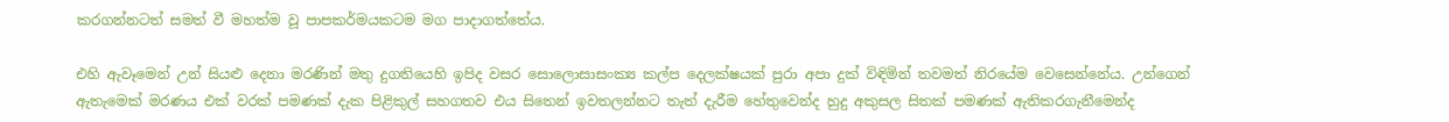කරගන්නටත් සමත් වී මහත්ම වූ පාපකර්මයකටම මග පාදාගත්තේය.

එහි ඇවෑමෙන් උන් සියළු දෙනා මරණින් මතු දුගතියෙහි ඉපිද වසර සොලොසාසංක්‍ය කල්ප දෙලක්ෂයක් පුරා අපා දුක් විඳිමින් තවමත් නිරයේම වෙසෙන්නේය. උන්ගෙන් ඇතැමෙක් මරණය එක් වරක් පමණක් දැක පිළිකුල් සහගතව එය සිතෙන් ඉවතලන්නට තැත් දැරීම හේතුවෙන්ද හුදු අකුසල සිතක් පමණක් ඇතිකරගැනීමෙන්ද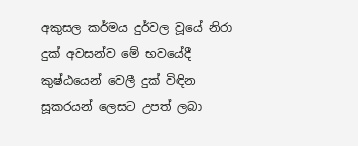අකුසල කර්මය දුර්වල වූයේ නිරා දුක් අවසන්ව මේ භවයේදී කුෂ්ඨයෙන් වෙලී දුක් විඳින සූකරයන් ලෙසට උපත් ලබා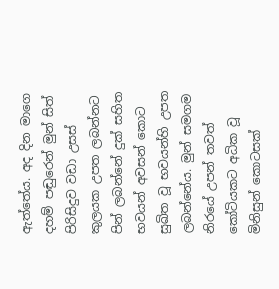ඇත්තේය. අද දින මාගෙ දහම් පඬුරෙන් මුන් සිත් පිරිසිදුව වඩා උසස් කුලයක උපත ලබන්නට පින් ලබන්නේ දුක් සහිත භවයන් අවසන් කොට සුඛිත වූ භවයන්හි උපත ලබන්නේය. මුන් සමගම නිරයේ උපන් තවත් කෝටියකට අධික වූ මිනිසුන් කොටසක්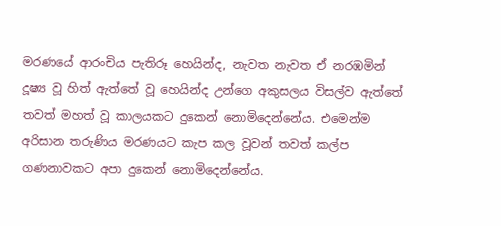මරණයේ ආරංචිය පැතිරූ හෙයින්ද, නැවත නැවත ඒ නරඹමින් දූෂ්‍ය වූ හිත් ඇත්තේ වූ හෙයින්ද උන්ගෙ අකුසලය විසල්ව ඇත්තේ තවත් මහත් වූ කාලයකට දුකෙන් නොමිදෙන්නේය. එමෙන්ම අරිසාන තරුණිය මරණයට කැප කල වූවන් තවත් කල්ප ගණනාවකට අපා දුකෙන් නොමිදෙන්නේය.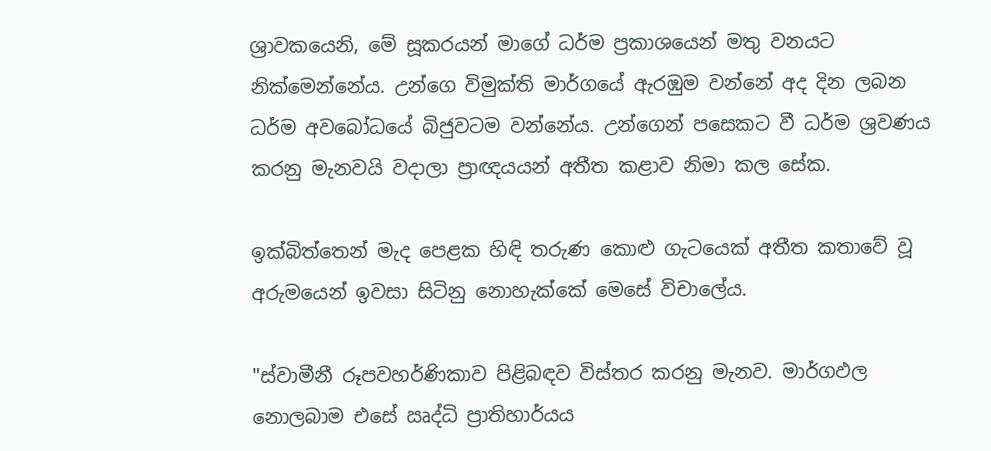ශ්‍රාවකයෙනි, මේ සූකරයන් මාගේ ධර්ම ප්‍රකාශයෙන් මතු වනයට නික්මෙන්නේය. උන්ගෙ විමුක්ති මාර්ගයේ ඇරඹුම වන්නේ අද දින ලබන ධර්ම අවබෝධයේ බිජුවටම වන්නේය. උන්ගෙන් පසෙකට වී ධර්ම ශ්‍රවණය කරනු මැනවයි වදාලා ප්‍රාඥයයන් අතීත කළාව නිමා කල සේක.

ඉක්බිත්තෙන් මැද පෙළක හිඳි තරුණ කොළු ගැටයෙක් අතීත කතාවේ වූ අරුමයෙන් ඉවසා සිටිනු නොහැක්කේ මෙසේ විචාලේය.

"ස්වාමීනී රූපවහර්ණිකාව පිළිබඳව විස්තර කරනු මැනව. මාර්ගඵල නොලබාම එසේ ඍද්ධි ප්‍රාතිහාර්යය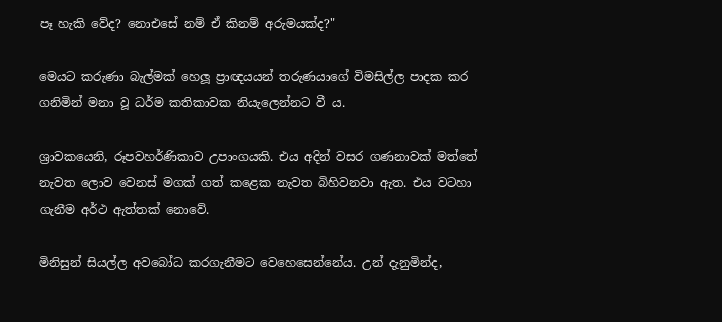පෑ හැකි වේද? නොඑසේ නම් ඒ කිනම් අරුමයක්ද?"

මෙයට කරුණා බැල්මක් හෙලූ ප්‍රාඥයයන් තරුණයාගේ විමසිල්ල පාදක කර ගනිමින් මනා වූ ධර්ම කතිකාවක නියැලෙන්නට වී ය.

ශ්‍රාවකයෙනි, රූපවහර්ණිකාව උපාංගයකි. එය අදින් වසර ගණනාවක් මත්තේ නැවත ලොව වෙනස් මගක් ගත් කළෙක නැවත බිහිවනවා ඇත. එය වටහා ගැනීම අර්ථ ඇත්තක් නොවේ.

මිනිසුන් සියල්ල අවබෝධ කරගැනීමට වෙහෙසෙන්නේය. උන් දැනුමින්ද,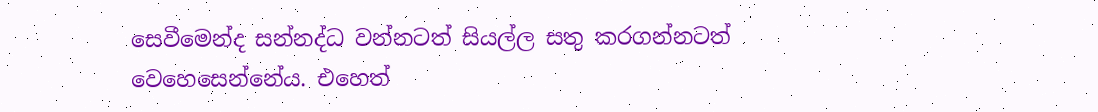සෙවීමෙන්ද සන්නද්ධ වන්නටත් සියල්ල සතු කරගන්නටත් වෙහෙසෙන්නේය. එහෙත්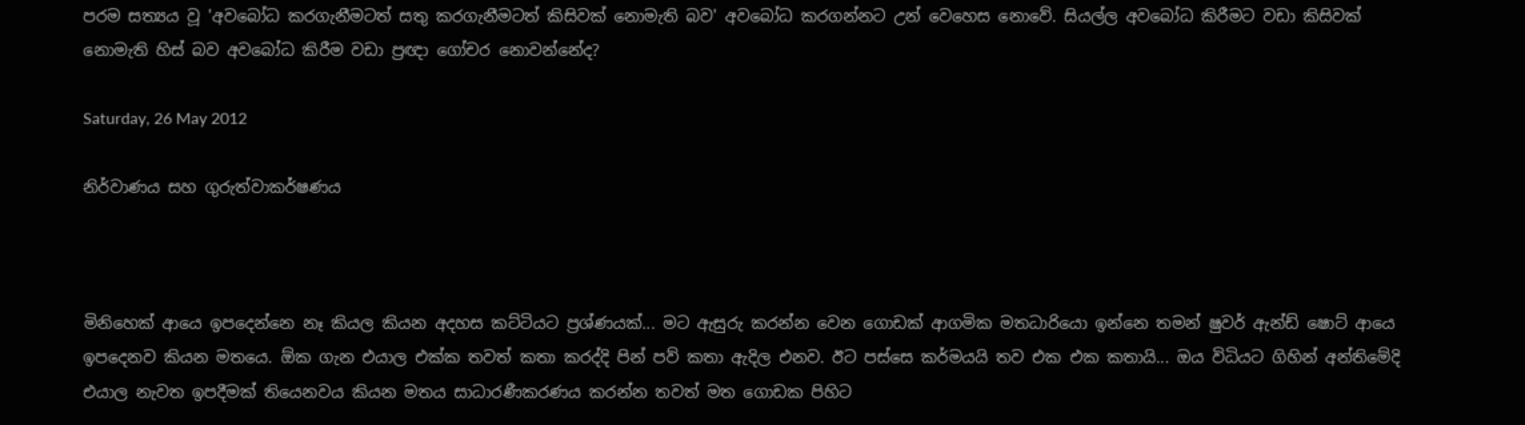පරම සත්‍යය වූ 'අවබෝධ කරගැනීමටත් සතු කරගැනීමටත් කිසිවක් නොමැති බව' අවබෝධ කරගන්නට උන් වෙහෙස නොවේ. සියල්ල අවබෝධ කිරීමට වඩා කිසිවක් නොමැති හිස් බව අවබෝධ කිරීම වඩා ප්‍රඥා ගෝචර නොවන්නේද?

Saturday, 26 May 2012

නිර්වාණය සහ ගුරුත්වාකර්ෂණය



මිනිහෙක් ආයෙ ඉපදෙන්නෙ නෑ කියල කියන අදහස කට්ටියට ප්‍රශ්ණයක්... මට ඇසුරු කරන්න වෙන ගොඩක් ආගමික මතධාරියො ‍ඉන්නෙ තමන් ෂුවර් ඇන්ඩ් ෂොට් ආයෙ ඉපදෙනව කියන මතයෙ. ඕක ගැන එයාල එක්ක තවත් කතා කරද්දි පින් පව් කතා ඇදිල එනව. ඊට පස්සෙ කර්මයයි තව එක එක කතායි... ඔය විධියට ගිහින් අන්තිමේදි එයාල නැවත ඉපදීමක් තියෙනවය කියන මතය සාධාරණීකරණය කරන්න තවත් මත ගොඩක පිහිට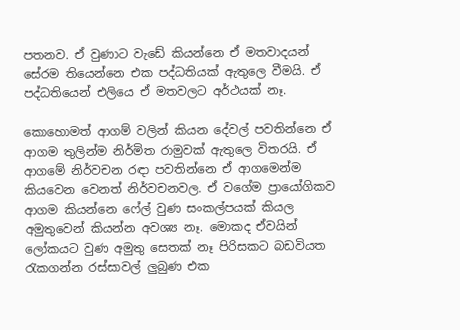පතනව. ඒ වුණාට වැඩේ කියන්නෙ ඒ මතවාදයන් සේරම තියෙන්නෙ එක පද්ධතියක් ඇතුලෙ වීමයි. ඒ පද්ධතියෙන් එලියෙ ඒ මතවලට අර්ථයක් නෑ.

කොහොමත් ආගම් වලින් කියන දේවල් පවතින්නෙ ඒ ආගම තුලින්ම නිර්මිත රාමුවක් ඇතුලෙ විතරයි. ඒ ආගමේ නිර්වචන රඳා පවතින්නෙ ඒ ආගමෙන්ම කියවෙන වෙනත් නිර්වචනවල. ඒ වගේම ප්‍රා‍යෝගිකව ආගම කියන්නෙ ෆේල් වුණ සංකල්පයක් කියල අමුතුවෙන් කියන්න අවශ්‍ය නෑ. මොකද ඒවයින් ලෝකයට වුණ අමුතු සෙතක් නෑ පිරිසකට බඩවියත රැකගන්න රස්සාවල් ලුබුණ එක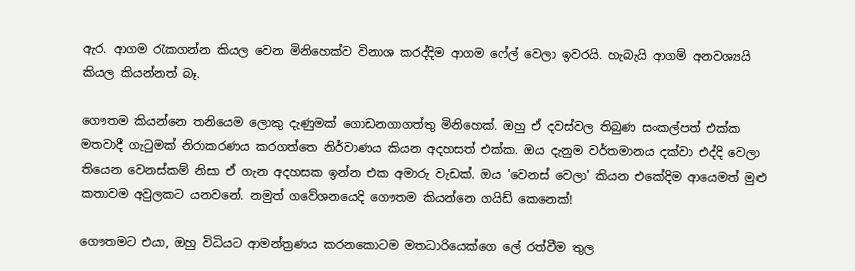ඇර. ආගම රැකගන්න කියල වෙන මිනිහෙක්ව විනාශ කරද්දිම ආගම ෆේල් වෙලා ඉවරයි. හැබැයි ආගම් අනවශ්‍යයි කියල කියන්නත් බෑ.

ගෞතම කියන්නෙ තනියෙම ලොකු දැණුමක් ගොඩනගාගත්තු මිනිහෙක්. ඔහු ඒ දවස්වල තිබුණ සංකල්පත් එක්ක මතවාදී ගැටුමක් නිරාකරණය කරගත්තෙ නිර්වාණය කියන අදහසත් එක්ක. ඔය දැනුම වර්තමානය දක්වා එද්දි වෙලා තියෙන වෙනස්කම් නිසා ඒ ගැන අදහසක ඉන්න එක අමාරු වැඩක්. ඔය 'වෙනස් වෙලා' කියන එකේදිම ආයෙමත් මුළු කතාවම අවුලකට යනවනේ. නමුත් ගවේශනයෙදි ගෞතම කියන්නෙ ගයිඩ් කෙනෙක්!

ගෞතමට එයා, ඔහු විධියට ආමන්ත්‍රණය කරනකොටම මතධාරියෙක්ගෙ ලේ රත්වීම තුල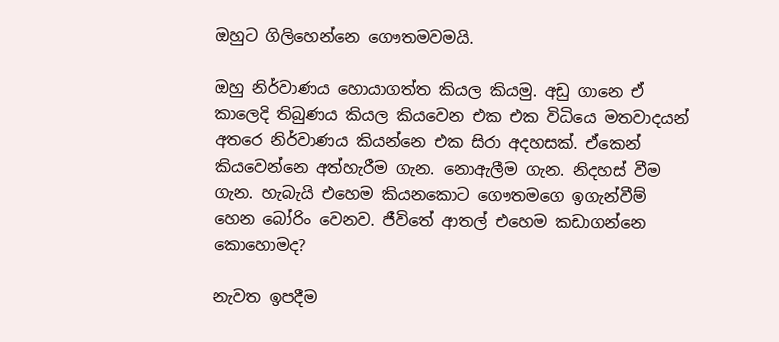ඔහුට ගිලිහෙන්නෙ ගෞතමවමයි.

ඔහු නිර්වාණය හොයාගත්ත කියල කියමු. අඩු ගානෙ ඒ කාලෙදි තිබුණය කියල කියවෙන එක එක විධියෙ මතවාදයන් අතරෙ නිර්වාණය කියන්නෙ එක සිරා අදහසක්. ඒකෙන් කියවෙන්නෙ අත්හැරීම ගැන. නොඇලීම ගැන. නිදහස් වීම ගැන. හැබැයි එහෙම කියනකොට ගෞතමගෙ ඉගැන්වීම් හෙන බෝරිං වෙනව. ජීවිතේ ආතල් එහෙම කඩාගන්නෙ කොහොමද?

නැවත ඉපදීම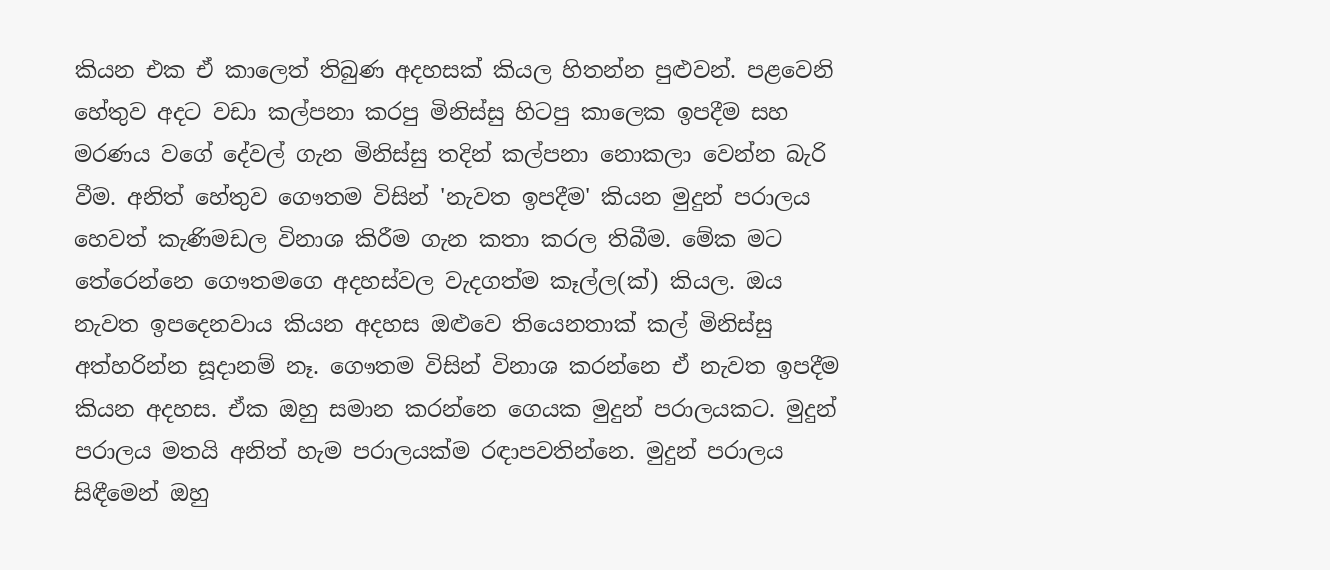කියන එක ඒ කාලෙත් තිබුණ අදහසක් කියල හිතන්න පුළුවන්. පළවෙනි හේතුව අදට වඩා කල්පනා කරපු මිනිස්සු හිටපු කාලෙක ඉපදීම සහ මරණය වගේ දේවල් ගැන මිනිස්සු තදින් කල්පනා නොකලා වෙන්න බැරි වීම. අනිත් හේතුව ගෞතම විසින් 'නැවත ඉපදීම' කියන මුදුන් පරාලය හෙවත් කැණිමඩල විනාශ කිරීම ගැන කතා කරල තිබීම. මේක මට තේරෙන්නෙ ගෞතමගෙ අදහස්වල වැදගත්ම කෑල්ල(ක්) කියල. ඔය නැවත ඉපදෙනවාය කියන අදහස ඔළුවෙ තියෙනතාක් කල් මිනිස්සු අත්හරින්න සූදානම් නෑ. ගෞතම විසින් විනාශ කරන්නෙ ඒ නැවත ඉපදීම කියන අදහස. ඒක ඔහු සමාන කරන්නෙ ‍ගෙයක මුදුන් පරාලයකට. මුදුන් පරාලය මතයි අනිත් හැම පරාලයක්ම රඳාපවතින්නෙ. මුදුන් පරාලය සිඳීමෙන් ඔහු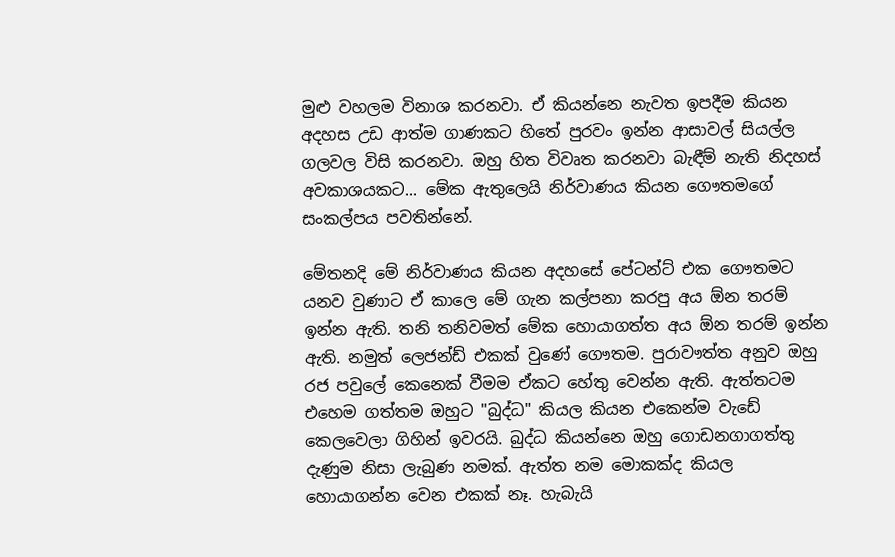මුළු වහලම විනාශ කරනවා. ඒ කියන්නෙ නැවත ඉපදීම කියන අදහස උඩ ආත්ම ගාණකට හිතේ පුරවං ඉන්න ආසාවල් සියල්ල ගලවල විසි කරනවා. ඔහු හිත විවෘත කරනවා බැඳීම් නැති නිදහස් අවකාශයකට... මේක ඇතුලෙයි නිර්වාණය කියන ‍ගෞතමගේ සංකල්පය පවතින්නේ.

මේතනදි මේ නිර්වාණය කියන අදහසේ පේටන්ට් එක ගෞතමට යනව වුණාට ඒ කාලෙ මේ ගැන කල්පනා කරපු අය ඕන තරම් ඉන්න ඇති. තනි තනිවමත් මේක හොයාගත්ත අය ඕන තරම් ඉන්න ඇති. නමුත් ලෙජන්ඩ් එකක් වුණේ ගෞතම. පුරාවෟත්ත අනුව ඔහු රජ පවුලේ කෙනෙක් වීමම ඒකට හේතු වෙන්න ඇති. ඇත්තටම එහෙම ගත්තම ඔහුට "බුද්ධ" කියල කියන එකෙන්ම වැඩේ කෙලවෙලා ගිහින් ඉවරයි. බුද්ධ කියන්නෙ ඔහු ගොඩනගාගත්තු දැණුම නිසා ලැබුණ නමක්. ඇත්ත නම මොකක්ද කියල හොයාගන්න වෙන එකක් නෑ. හැබැයි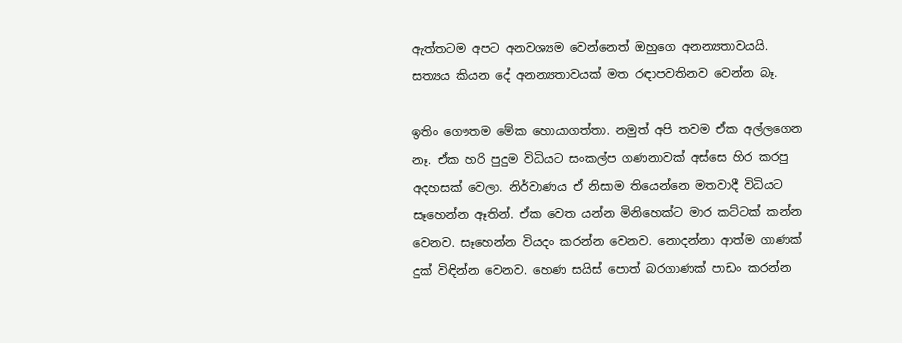ඇත්තටම අපට අනවශ්‍යම වෙන්නෙත් ඔහුගෙ අනන්‍යතාවයයි. සත්‍යය කියන දේ අනන්‍යතාවයක් මත රඳාපවතිනව වෙන්න බෑ.

ඉතිං ගෞතම මේක හොයාගත්තා. නමුත් අපි තවම ඒක අල්ලගෙන නෑ. ඒක හරි පුදුම විධියට සංකල්ප ගණනාවක් අස්සෙ හිර කරපු අදහසක් වෙලා. නිර්වාණය ඒ නිසාම තියෙන්නෙ මතවාදී විධියට සෑහෙන්න ඈතින්. ඒක වෙත යන්න මිනිහෙක්ට මාර කට්ටක් කන්න වෙනව. සෑහෙන්න වියදං කරන්න වෙනව. නොදන්නා ආත්ම ගාණක් දුක් විඳින්න වෙනව. හෙණ සයිස් පොත් බරගාණක් පාඩං කරන්න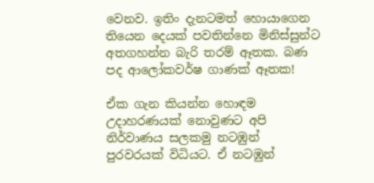වෙනව. ඉතිං දැනටමත් හොයාගෙන තියෙන දෙයක් පවතින්නෙ මිනිස්සුන්ට අතගහන්න බැරි තරම් ඈතක. බණ පද ආලෝකවර්ෂ ගාණක් ඈතක!

ඒක ගැන කියන්න හොඳම උදාහරණයක් නොවුණට අපි නිර්වාණය සලකමු නටඹුන් පුරවරයක් විධියට. ඒ නටඹුන්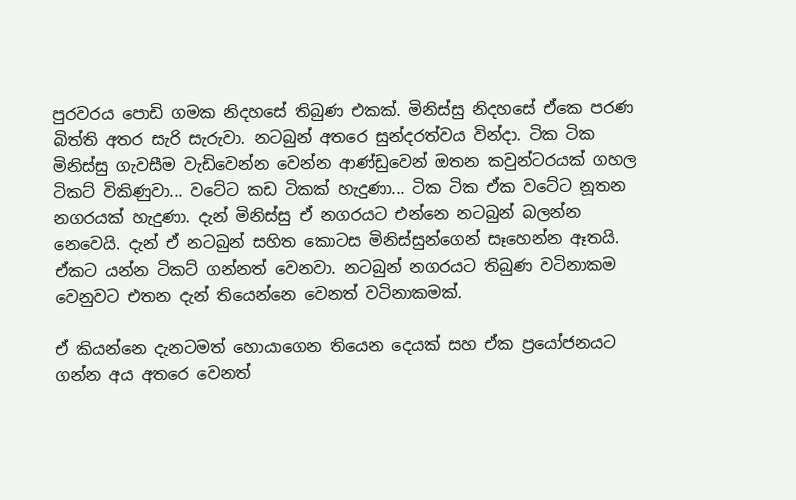පුරවරය පොඩි ගමක නිදහසේ තිබුණ එකක්. මිනිස්සු නිදහසේ ඒකෙ පරණ බිත්ති අතර සැරි සැරුවා. නටබුන් අතරෙ සුන්දරත්වය වින්දා. ටික ටික මිනිස්සු ගැවසීම වැඩිවෙන්න වෙන්න ආණ්ඩුවෙන් ඔතන කවුන්ටරයක් ගහල ටිකට් විකිණුවා... වටේට කඩ ටිකක් හැදුණා... ටික ටික ඒක වටේට නූතන නගරයක් හැදුණා. දැන් මිනිස්සු ඒ නගරයට එන්නෙ නටබුන් බලන්න නෙවෙයි. දැන් ඒ නටබුන් සහිත කොටස මිනිස්සුන්ගෙන් සෑහෙන්න ඈතයි. ඒකට යන්න ටිකට් ගන්නත් වෙනවා. නටබුන් නගරයට තිබුණ වටිනාකම වෙනුවට එතන දැන් තියෙන්නෙ වෙනත් වටිනාකමක්.

ඒ කියන්නෙ දැනටමත් හොයාගෙන තියෙන දෙයක් සහ ඒක ප්‍රයෝජනයට ගන්න අය අතරෙ වෙනත්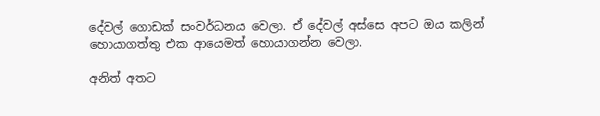දේවල් ගොඩක් සංවර්ධනය වෙලා. ඒ දේවල් අස්සෙ අපට ඔය කලින් හොයාගත්තු එක ආයෙමත් හොයාගන්න වෙලා.

අනිත් අතට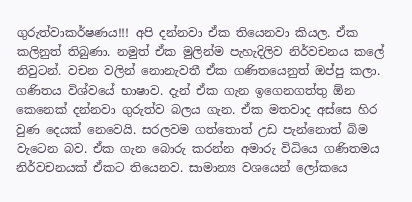ගුරුත්වාකර්ෂණය!!! අපි දන්නවා ඒක තියෙනවා කියල. ඒක කලිනුත් තිබුණා. නමුත් ඒක මුලින්ම පැහැදිලිව නිර්වචනය කලේ නිවුටන්. වචන වලින් නොනැවතී ඒක ගණිතයෙනුත් ඔප්පු කලා. ගණිතය විශ්වයේ භාෂාව. දැන් ඒක ගැන ඉගෙනගත්තු ඕන කෙනෙක් දන්නවා ගුරුත්ව බලය ගැන. ඒක මතවාද අස්සෙ හිර වුණ දෙයක් නෙවෙයි. සරලවම ගත්තොත් උඩ පැන්නොත් බිම වැටෙන බව. ඒක ගැන බොරු කරන්න අමාරු විධියෙ ගණිතමය නිර්වචනයක් ඒකට තියෙනව. සාමාන්‍ය වශයෙන් ලෝකයෙ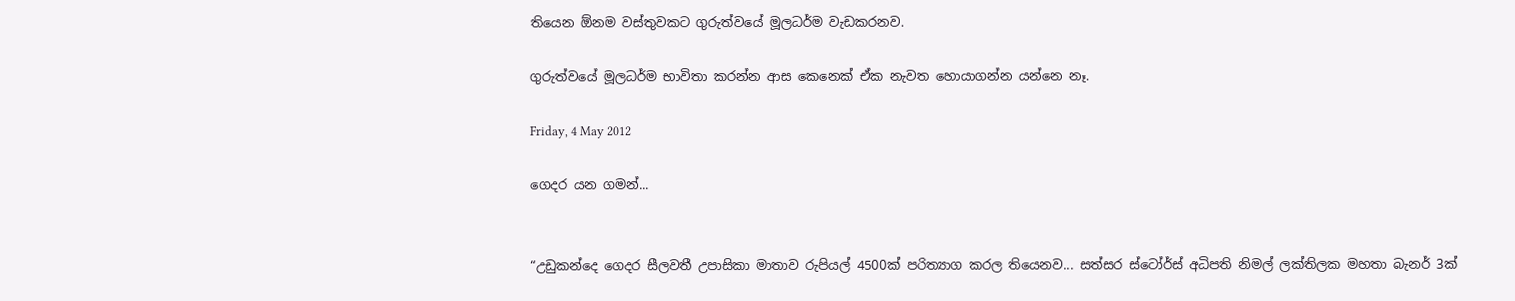තියෙන ඕනම වස්තුවකට ගුරුත්වයේ මූලධර්ම වැඩකරනව.

ගුරුත්වයේ මූලධර්ම භාවිතා කරන්න ආස කෙනෙක් ඒක නැවත හොයාගන්න යන්නෙ නෑ.

Friday, 4 May 2012

ගෙදර යන ගමන්...


“උඩුකන්දෙ ගෙදර ‍සීලවතී උපාසිකා මාතාව රුපියල් 4500ක් පරිත්‍යාග කරල තියෙනව... සත්සර ස්ටෝර්ස් අධිපති නිමල් ලක්තිලක මහතා බැනර් 3ක්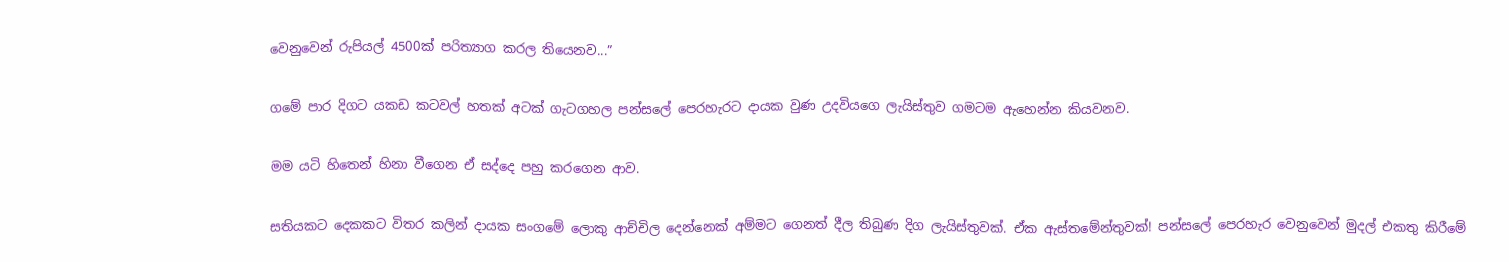වෙනුවෙන් රුපියල් 4500ක් පරිත්‍යාග කරල තියෙනව...”

ගමේ පාර දිගට යකඩ කටවල් හතක් අටක් ගැටගහල පන්සලේ පෙරහැරට දායක වුණ උදවියගෙ ලැයිස්තුව ගමටම ඇහෙන්න කියවනව.

මම යටි හිතෙන් හිනා වීගෙන ඒ සද්දෙ පහු කරගෙන ආව.

සතියකට දෙකකට විතර කලින් දායක සංගමේ ලොකු ආච්චිල දෙන්නෙක් අම්මට ගෙනත් දීල තිබුණ ‍දිග ලැයිස්තුවක්. ඒක ඇස්තමේන්තුවක්! පන්සලේ පෙරහැර වෙනුවෙන් මුදල් එකතු කිරීමේ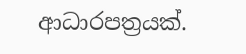ආධාරපත්‍රයක්.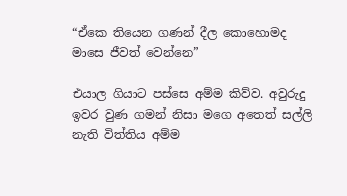“ඒකෙ තියෙන ගණන් දීල කොහොමද මාසෙ ජීවත් වෙන්නෙ”

එයාල ගියාට පස්සෙ අම්ම කිව්ව. අවුරුදු ඉවර වුණ ගමන් නිසා මගෙ අතෙත් සල්ලි නැති විත්තිය අම්ම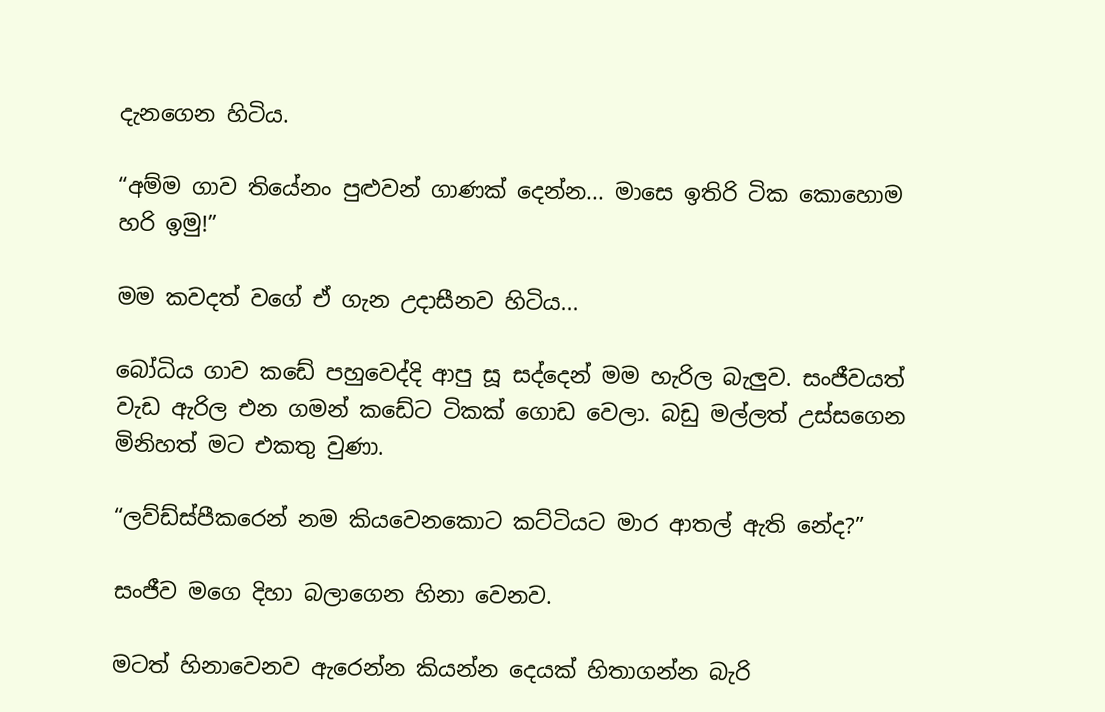දැනගෙන හිටිය.

“අම්ම ගාව තියේනං පුළුවන් ගාණක් දෙන්න... මාසෙ ඉතිරි ටික කොහොම හරි ඉමු!”

මම කවදත් වගේ ඒ ගැන උදාසීනව හිටිය...

බෝධිය ගාව කඩේ පහුවෙද්දි ආපු සූ සද්දෙන් මම හැරිල බැලුව. සංජීවයත් වැඩ ඇරිල එන ගමන් කඩේට ටිකක් ගොඩ වෙලා. බඩු මල්ලත් උස්සගෙන මිනිහත් මට එකතු වුණා.

“ලව්ඩ්ස්පීකරෙන් නම කියවෙනකොට කට්ටියට මාර ආතල් ඇති නේද?”

සංජීව මගෙ දිහා බලාගෙන හිනා වෙනව.

මටත් හිනාවෙනව ඇරෙන්න කියන්න දෙයක් හිතාගන්න බැරි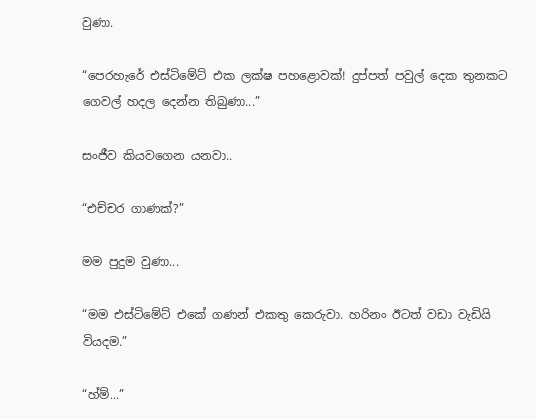වුණා.

“පෙරහැරේ එස්ටිමේට් එක ලක්ෂ පහළොවක්! දුප්පත් පවුල් දෙක තුනකට ගෙවල් හදල දෙන්න තිබුණා...”

සංජීව කියවගෙන යනවා..

“එච්චර ගාණක්?”

මම පුදුම වුණා...

“මම එස්ටිමේට් එකේ ගණන් එකතු කෙරුවා. හරිනං ඊටත් වඩා වැඩියි වියදම.”

“හ්ම්...”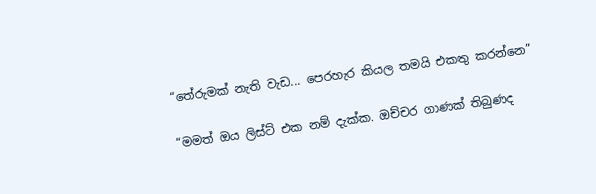“තේරුමක් නැති වැඩ... පෙරහැර කියල තමයි එකතු කරන්නෙ”

“මමත් ඔය ලිස්ට් එක නම් දැක්ක. ඔච්චර ගාණක් තිබුණද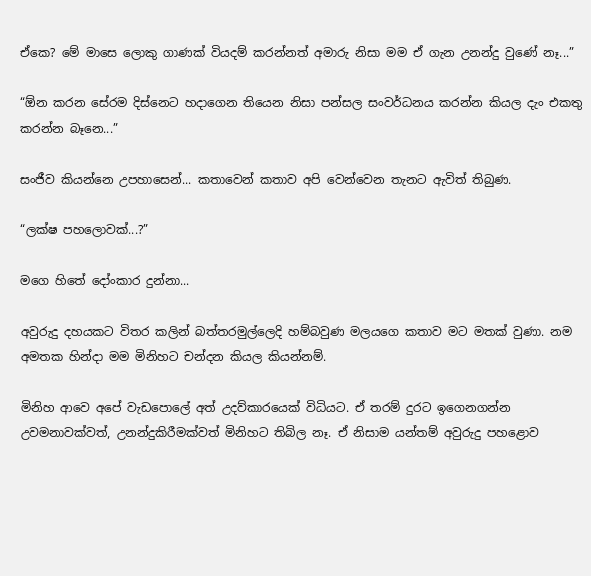ඒකෙ? මේ මාසෙ ලොකු ගාණක් වියදම් කරන්නත් අමාරු නිසා මම ඒ ගැන උනන්දු වුණේ නෑ...”

“ඕන කරන සේරම දිස්නෙට හදාගෙන තියෙන නිසා පන්සල සංවර්ධනය කරන්න කියල දැං එකතු කරන්න බෑනෙ...”

සංජීව කියන්නෙ උපහාසෙන්... කතාවෙන් කතාව අපි වෙන්වෙන තැනට ඇවිත් තිබුණ.

“ලක්ෂ පහලොවක්...?”

මගෙ හිතේ දෝංකාර දුන්නා...

අවුරුදු දහයකට විතර කලින් බත්තරමුල්ලෙදි හම්බවුණ මලයගෙ කතාව මට මතක් වුණා. නම අමතක හින්දා මම මිනිහට චන්දන කියල කියන්නම්.

මිනිහ ආවෙ අපේ වැඩපොලේ අත් උදව්කාරයෙක් විධියට. ඒ තරම් දුරට ඉගෙනගන්න උවමනාවක්වත්, උනන්දුකිරීමක්වත් මිනිහට තිබිල නෑ. ඒ නිසාම යන්තම් අවුරුදු පහළොව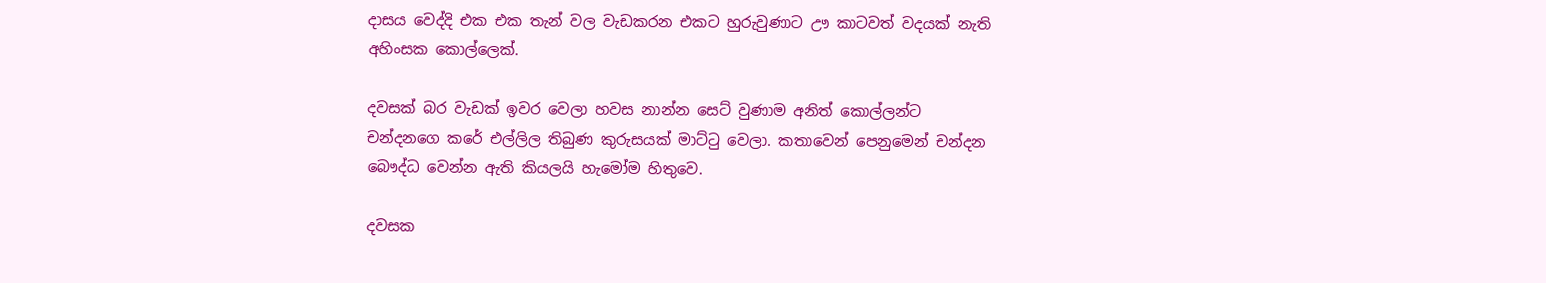දාසය වෙද්දි එක එක තැන් වල වැඩකරන එකට හුරුවුණාට ඌ කාටවත් වදයක් නැති අහිංසක කොල්ලෙක්.

දවසක් බර වැඩක් ඉවර වෙලා හවස නාන්න සෙට් වුණාම අනිත් කොල්ලන්ට චන්දනගෙ කරේ එල්ලිල තිබුණ කුරුසයක් මාට්ටු වෙලා. කතාවෙන් පෙනුමෙන් චන්දන බෞද්ධ වෙන්න ඇති කියලයි හැමෝම හිතුවෙ.

දවසක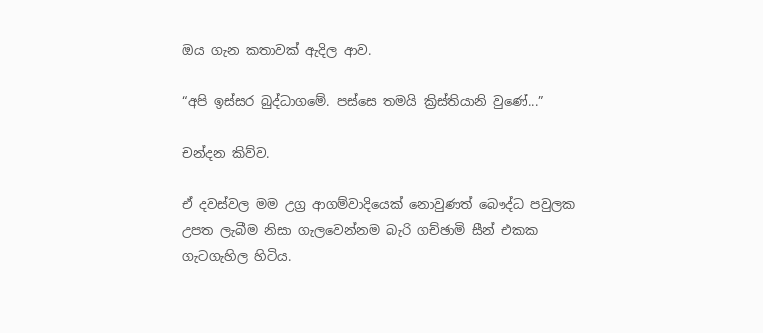ඔය ගැන කතාවක් ඇදිල ආව.

“අපි ඉස්සර බුද්ධාගමේ. පස්සෙ තමයි ක්‍රිස්තියානි වුණේ...”

චන්දන කිව්ව.

ඒ දවස්වල මම උග්‍ර ආගම්වාදියෙක් නොවුණත් බෞද්ධ පවුලක උපත ලැබීම නිසා ගැලවෙන්නම බැරි ගච්ඡාමි සීන් එකක ගැටගැහිල හිටිය.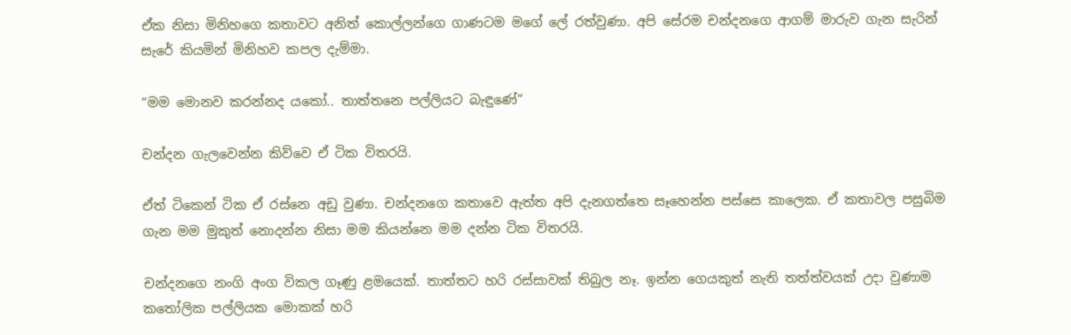ඒක නිසා මිනිහගෙ කතාවට අනිත් කොල්ලන්ගෙ ගාණටම මගේ ලේ රත්වුණා. අපි සේරම චන්දනගෙ ආගම් මාරුව ගැන සැරින් සැරේ කියමින් මිනිහව කපල දැම්මා.

“මම මොනව කරන්නද යකෝ.. තාත්තනෙ පල්ලියට බැඳුණේ”

චන්දන ගැලවෙන්න කිව්වෙ ඒ ටික විතරයි.

ඒත් ටිකෙන් ටික ඒ රස්නෙ අඩු වුණා. චන්දනගෙ කතාවෙ ඇත්ත අපි දැනගත්තෙ සෑහෙන්න පස්සෙ කාලෙක. ඒ කතාවල පසුබිම ගැන මම මුකුත් නොදන්න නිසා මම කියන්නෙ මම දන්න ටික විතරයි.

චන්දනගෙ නංගි අංග විකල ගෑණු ළමයෙක්. තාත්තට හරි රස්සාවක් තිබුල නෑ. ඉන්න ගෙයකුත් නැති තත්ත්වයක් උදා වුණාම කතෝලික පල්ලියක මොකක් හරි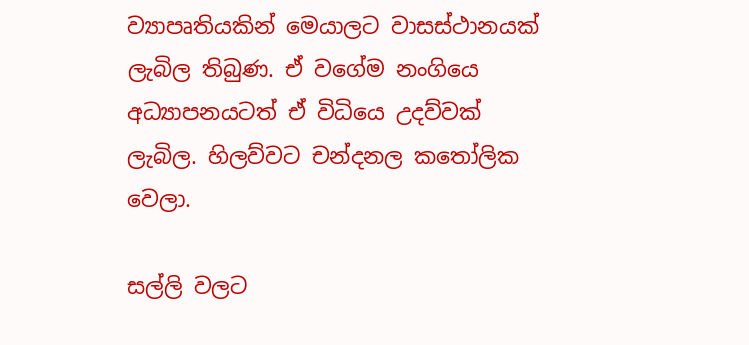ව්‍යාපෘතියකින් මෙයාලට වාසස්ථානයක් ලැබිල තිබුණ. ඒ වගේම නංගියෙ අධ්‍යාපනයටත් ඒ විධියෙ උදව්වක් ලැබිල. හිලව්වට චන්දනල කතෝලික වෙලා.

සල්ලි වලට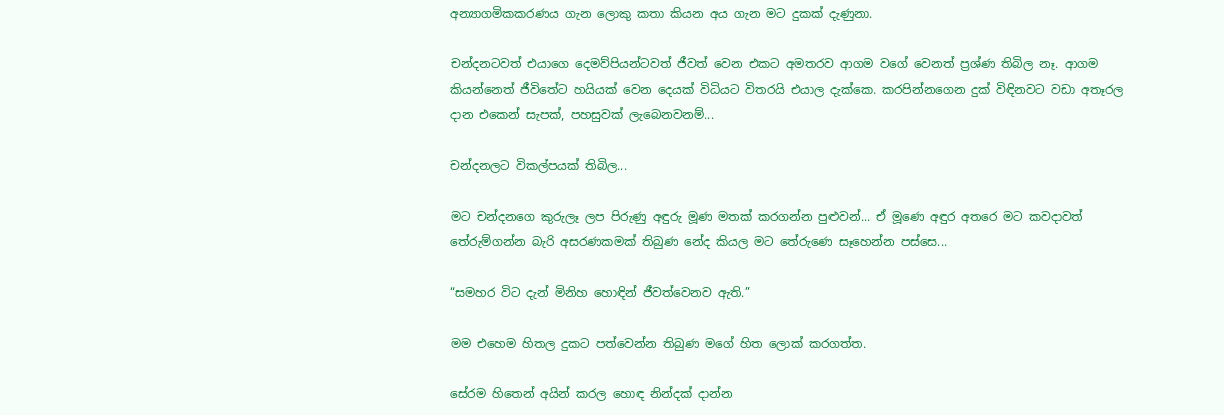අන්‍යාගමිකකරණය ගැන ලොකු කතා කියන අය ගැන මට දුකක් දැණුනා.

චන්දනටවත් එයාගෙ දෙමව්පියන්ටවත් ජීවත් වෙන එකට අමතරව ආගම වගේ වෙනත් ප්‍රශ්ණ තිබිල නෑ. ආගම කියන්නෙත් ජීවිතේට හයියක් වෙන දෙයක් විධියට විතරයි එයාල දැක්කෙ. කරපින්නගෙන දුක් විඳිනවට වඩා අතෑරල දාන එකෙන් සැපක්, පහසුවක් ලැබෙනවනම්...

චන්දනලට විකල්පයක් තිබිල...

මට චන්දනගෙ කුරුලෑ ලප පිරුණු අඳුරු මූණ මතක් කරගන්න පුළුවන්... ඒ මූණෙ අඳුර අතරෙ මට කවදාවත් තේරුම්ගන්න බැරි අසරණකමක් තිබුණ නේද කියල මට තේරුණෙ සෑහෙන්න පස්සෙ...

“සමහර විට දැන් මිනිහ හොඳින් ජීවත්වෙනව ඇති.”

මම එහෙම හිතල දුකට පත්වෙන්න තිබුණ මගේ හිත ලොක් කරගත්ත.

සේරම හිතෙන් අයින් කරල හොඳ නින්දක් දාන්න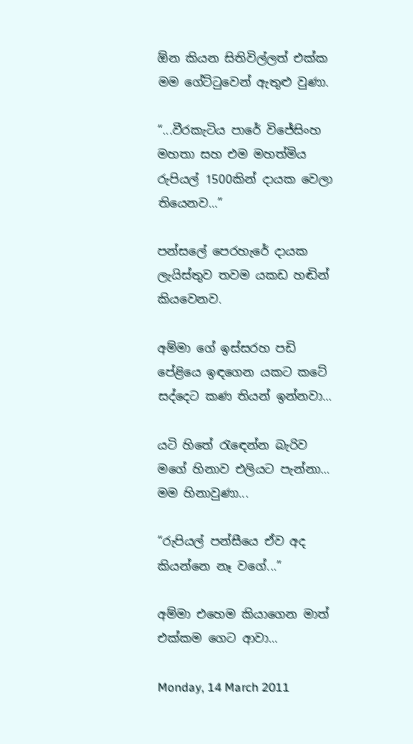ඕන කියන සිතිවිල්ලත් එක්ක මම ගේට්ටුවෙන් ඇතුළු වුණා.

“...වීරකැටිය පාරේ වි‍ජේසිංහ මහතා සහ එම මහත්මිය රුපියල් 1500කින් දායක වෙලා තියෙනව...”

පන්සලේ පෙරහැරේ දායක ලැයිස්තුව තවම යකඩ හඬින් කියවෙනව.

අම්මා ගේ ඉස්සරහ පඩි පේළියෙ ඉඳගෙන යකට කටේ සද්දෙට කණ තියන් ඉන්නවා...

යටි හිතේ රැ‍ඳෙන්න බැරිව මගේ හිනාව එලියට පැන්නා... මම හිනාවුණා...

“රුපියල් පන්සීයෙ ඒව අද කියන්නෙ නෑ වගේ...”

අම්මා එහෙම කියාගෙන මාත් එක්කම ගෙට ආවා...

Monday, 14 March 2011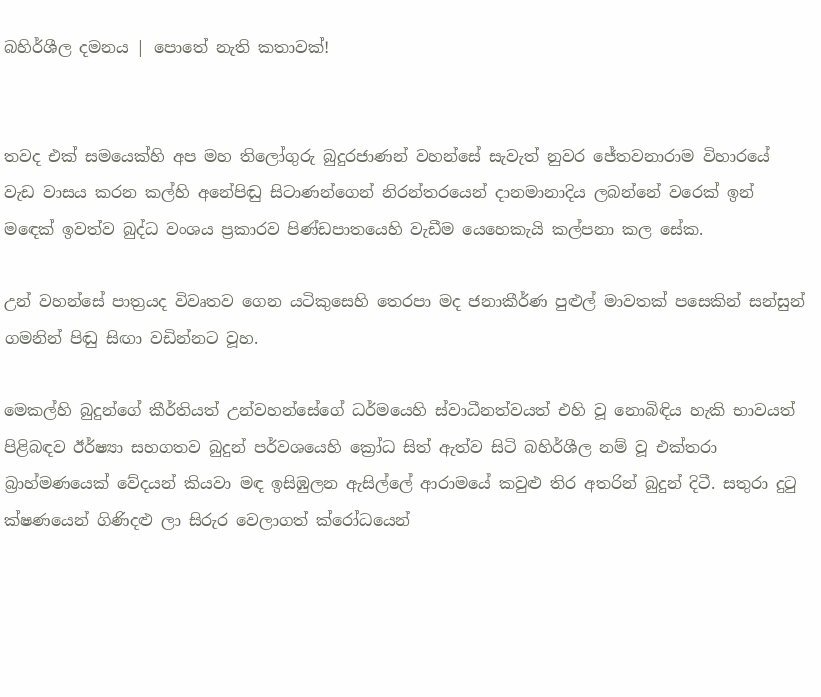බහිර්ශීල දමනය | පොතේ නැති කතාවක්!


තවද එක් සමයෙක්හි අප මහ තිලෝගුරු බුදුරජාණන් වහන්සේ සැවැත් නුවර ජේතවනාරාම විහාරයේ වැඩ වාසය කරන කල්හි අනේපිඬු සිටාණන්ගෙන් නිරන්තරයෙන් දානමානාදිය ලබන්නේ වරෙක් ඉන් ම‍ඳෙක් ඉවත්ව බුද්ධ වංශය ප්‍රකාරව පිණ්ඩපාතයෙහි වැඩීම යෙහෙකැයි කල්පනා කල සේක.

උන් වහන්සේ පාත්‍රයද විවෘතව ගෙන යටිකුසෙහි තෙරපා මද ජනාකීර්ණ පුළුල් මාවතක් පසෙකින් සන්සුන් ගමනින් පිඬු සිඟා වඩින්නට වූහ.

මෙකල්හි බුදුන්ගේ කීර්තියත් උන්වහන්සේගේ ධර්මයෙහි ස්වාධීනත්වයත් එහි වූ නොබිඳිය හැකි භාවයත් පිළිබඳව ඊර්ෂ්‍යා සහගතව බුදුන් පර්වශයෙහි ක්‍රෝධ සිත් ඇත්ව සිටි බහිර්ශීල නම් වූ එක්තරා බ්‍රාහ්මණයෙක් වේදයන් කියවා මඳ ඉසිඹුලන ඇසිල්ලේ ආරාමයේ කවුළු තිර අතරින් බුදුන් දිටී. සතුරා දුටු ක්ෂණයෙන් ගිණිදළු ලා සිරුර වෙලාගත් ක්රෝධයෙන්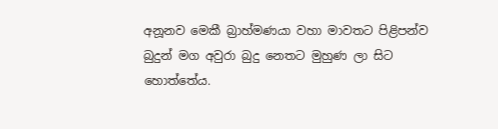අනූනව මෙකී බ්‍රාහ්මණයා වහා මාවතට පිළිපන්ව බුදුන් මග අවුරා බුදු නෙතට මුහුණ ලා සිට හොත්තේය.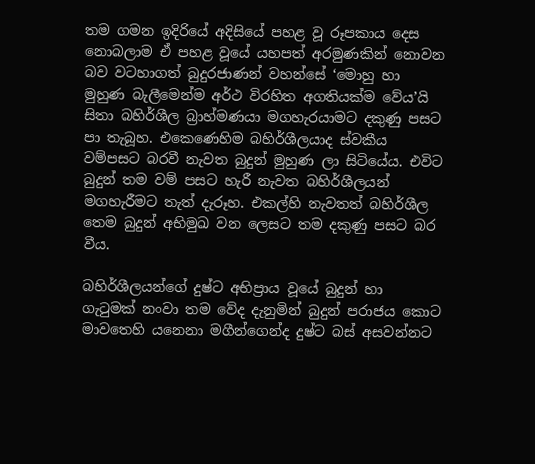තම ගමන ඉදිරියේ අදිසියේ පහළ වූ රූපකාය දෙස නොබලාම ඒ පහළ වූයේ යහපත් අරමුණකින් නොවන බව වටහාගත් බුදුරජාණන් වහන්සේ ‘මොහු හා මුහුණ බැලීමෙන්ම අර්ථ විරහිත අගතියක්ම වේය’යි සිතා බහිර්ශීල බ්‍රාහ්මණයා මගහැරයාමට දකුණු පසට පා තැබූහ. එකෙණෙහිම බහිර්ශීලයාද ස්වකීය වම්පසට බරවී නැවත බුදුන් මුහුණ ලා ‍සිටියේය. එවිට බුදුන් තම වම් පසට හැරී නැවත බහිර්ශීලයන් මගහැරීමට තැත් දැරූහ. එකල්හි නැවතත් බහිර්ශීල තෙම බුදුන් අභිමුඛ වන ලෙසට තම දකුණු පසට බර වීය.

බහිර්ශීලයන්ගේ දුෂ්ට අභිප්‍රාය වූයේ බුදුන් හා ගැටුමක් නංවා තම වේද දැනුමින් බුදුන් පරාජය කොට මාවතෙහි යනෙනා මගීන්ගෙන්ද දුෂ්ට බස් අසවන්නට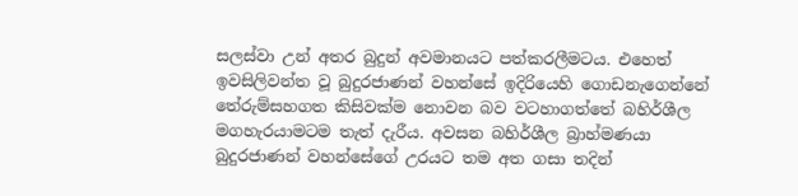සලස්වා උන් අතර බුදුන් අවමානයට පත්කරලීමටය. එහෙත් ඉවසිලිවන්ත වූ බුදුරජාණන් වහන්සේ ඉදිරියෙහි ගොඩනැගෙන්නේ තේරුම්සහගත කිසිවක්ම නොවන බව වටහාගත්තේ බහිර්ශීල මගහැරයාමටම තැත් දැරීය. අවසන බහිර්ශීල බ්‍රාහ්මණයා බුදුරජාණන් වහන්සේගේ උරයට තම අත ගසා තදින්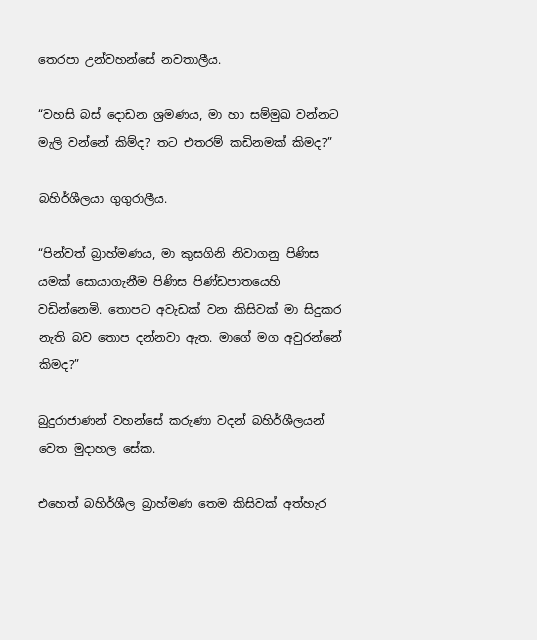තෙරපා උන්වහන්සේ නවතාලීය.

“වහසි බස් දොඩන ශ්‍රමණය, මා හා සම්මුඛ වන්නට මැලි වන්නේ කිම්ද? තට එතරම් කඩිනමක් කිමද?”

බහිර්ශීලයා ගුගුරාලීය.

“පින්වත් බ්‍රාහ්මණය, මා කුසගිනි නිවාගනු පිණිස යමක් සොයාගැනීම පිණිස පිණ්ඩපාතයෙහි වඩින්නෙමි. තොපට අවැඩක් වන කිසිවක් මා සිදුකර නැති බව තොප දන්නවා ඇත. මාගේ මග අවුරන්නේ කිමද?”

බුදුරාජාණන් වහන්සේ කරුණා වදන් බහිර්ශීලයන් වෙත මුදාහල සේක.

එහෙත් බහිර්ශීල බ්‍රාහ්මණ තෙම කිසිවක් අත්හැර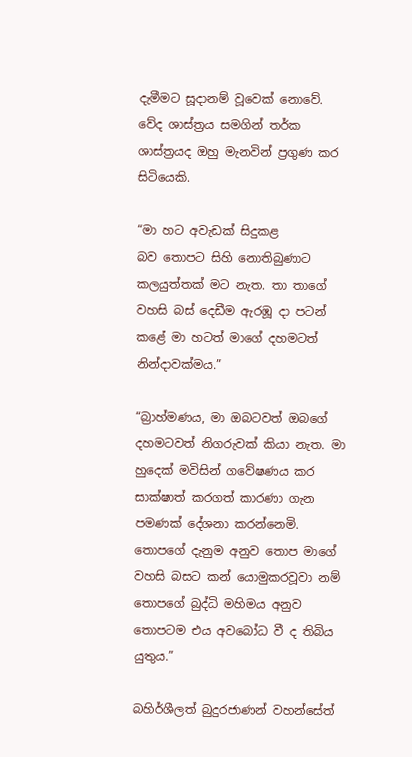දැමීමට සූදානම් වූවෙක් නොවේ. වේද ශාස්ත්‍රය සමගින් තර්ක ශාස්ත්‍රයද ඔහු මැනවින් ප්‍රගුණ කර සිටියෙකි.

“මා හට අවැඩක් සිදුකළ බව ‍තොපට සිහි නොතිබුණාට කලයුත්තක් මට නැත. තා තාගේ වහසි බස් දෙඩීම ඇරඹූ දා පටන් කළේ මා හටත් මාගේ දහමටත් නින්දාවක්මය.”

“බ්‍රාහ්මණය, මා ඔබටවත් ඔබගේ දහමටවත් නිගරුවක් කියා නැත. මා හුදෙක් මවිසින් ගවේෂණය කර සාක්ෂාත් කරගත් කාරණා ගැන පමණක් දේශනා කරන්නෙමි. තොපගේ දැනුම අනුව තොප මාගේ වහසි බසට කන් යොමුකරවූවා නම් තොපගේ බුද්ධි මහිමය අනුව තොපටම එය අවබෝධ වී ද තිබිය යුතුය.”

බහිර්ශීලත් බුදුරජාණන් වහන්සේත්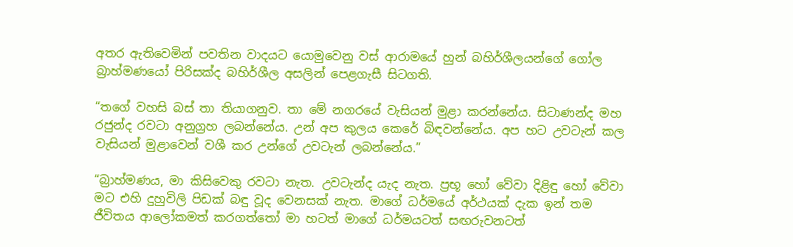අතර ඇතිවෙමින් පවතින වාදයට යොමුවෙනු වස් ආරාමයේ හුන් බහිර්ශීලයන්ගේ ගෝල බ්‍රාහ්මණයෝ පිරිසක්ද බහිර්ශීල අසලින් පෙළගැසී සිටගති.

“තගේ වහසි බස් තා තියාගනුව. තා මේ නගරයේ වැසියන් මුළා කරන්නේය. සිටාණන්ද මහ රජුන්ද රවටා අනුග්‍රහ ලබන්නේය. උන් අප කුලය කෙරේ බිඳවන්නේය. අප හට උවටැන් කල වැසියන් මුළාවෙන් වශී කර උන්ගේ උවටැන් ලබන්නේය.”

“බ්‍රාහ්මණය, මා කිසිවෙකු රවටා නැත. උවටැන්ද යැද නැත. ප්‍රභූ හෝ වේවා දිළිඳු හෝ වේවා මට එහි දුහුවිලි පිඩක් බඳු වූද වෙනසක් නැත. මාගේ ධර්මයේ අර්ථයක් දැක ඉන් තම ජීවිතය ආලෝකමත් කරගත්තෝ මා හටත් මාගේ ධර්මයටත් සඟරුවනටත්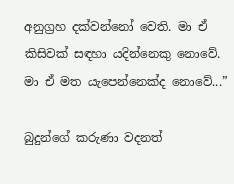අනුග්‍රහ දක්වන්නෝ වෙති. මා ඒ කිසිවක් සඳහා යදින්නෙකු නොවේ. මා ඒ මත යැපෙන්නෙක්ද නොවේ...”

බුදුන්ගේ කරුණා වදනත්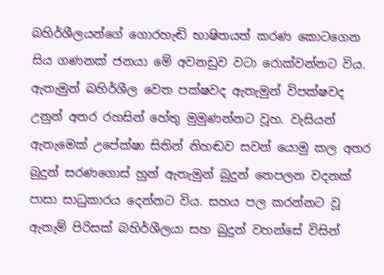බහිර්ශීලයන්ගේ ගොරහැඬි භාෂිතයත් කරණ කොටගෙන සිය ගණනක් ජනයා මේ අවනඩුව වටා රොක්වන්නට විය. ඇතැමුන් බහිර්ශීල වෙත පක්ෂවද ඇතැමුන් විපක්ෂවද උනුන් අතර රහසින් හේතු මුමුණන්නට වූහ. වැසියන් ඇතැමෙක් උපේක්ෂා සිතින් නිහඬව සවන් යොමු කල අතර බුදුන් සරණගොස් හුන් ඇතැමුන් බුදුන් තෙපලන වදනක් පාසා සාධුකාරය දෙන්නට විය. සහය පල කරන්නට වූ ඇතැම් පිරිසක් බහිර්ශීලයා සහ බුදුන් වහන්සේ විසින්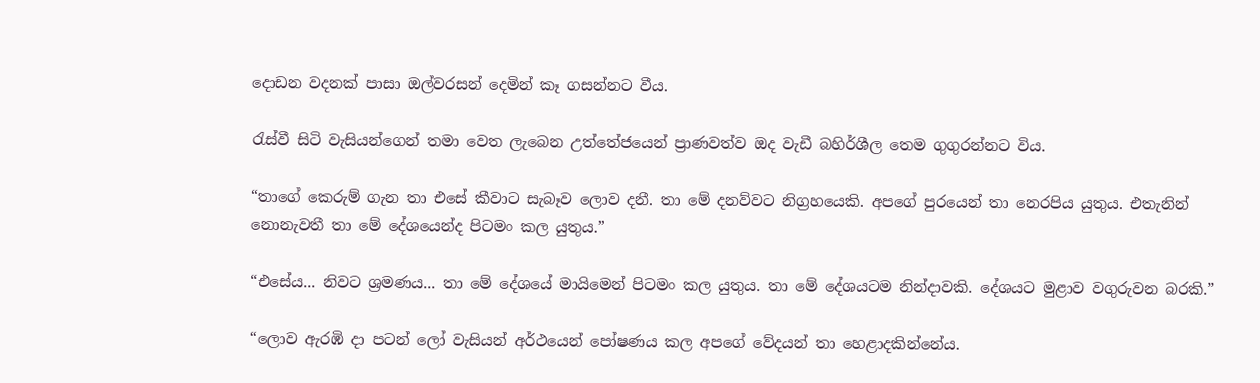දොඩන වදනක් පාසා ඔල්වරසන් දෙමින් කෑ ගසන්නට වීය.

රැස්වී සිටි වැසියන්ගෙන් ‍තමා වෙත ලැබෙන උත්තේජයෙන් ප්‍රාණවත්ව ඔද වැඩී බහිර්ශීල තෙම ගුගුරන්නට විය.

“තාගේ කෙරුම් ගැන තා එසේ කීවාට සැබෑව ලොව දනී. තා මේ දනව්වට නිග්‍රහයෙකි. අපගේ පුරයෙන් තා නෙරපිය යුතුය. එතැනින් නොනැවතී තා මේ දේශයෙන්ද පිටමං කල යුතුය.”

“එසේය... නිවට ශ්‍රමණය... තා මේ දේශයේ මායිමෙන් පිටමං කල යුතුය. තා මේ දේශයටම නින්දාවකි. දේශයට මුළාව වගුරුවන බරකි.”

“ලොව ඇරඹි දා පටන් ලෝ වැසියන් අර්ථයෙන් පෝෂණය කල අපගේ වේදයන් තා හෙළාදකින්නේය.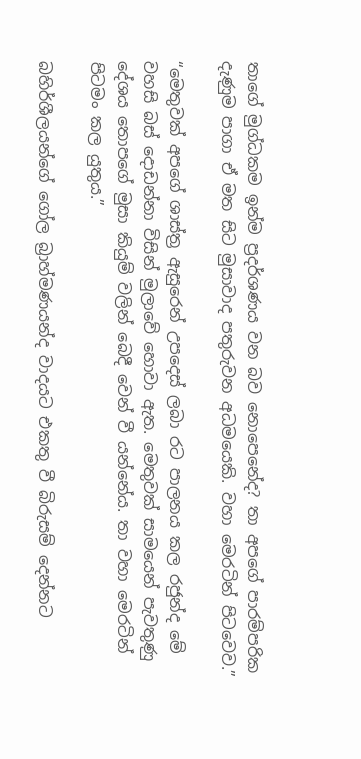තාගේ මුග්ධකම ඉන්ම ප්‍රදර්ශණය වන බව නොපෙනේද? තා අපගේ පාරම්පරික දැණුම පාගා ඒ මත සිට මුසාවාද පතුරුවන අධමයෙකි. වහා මෙරටින් පිටවෙව.”

“මෙතුවක් අපගේ ශාස්ත්‍ර ඇසුරෙන් උපදෙස් ලබා රට පාලනය කල රජුන්ද මේ වහසි බස් දොඩන්නා විසින් මුලාවේ හොවා ඇත. මෙතුවක් සාමයෙන් පැවතුණු දේශය තොපගේ මුසා කියුම් වලින් බෙදී වෙන් වී යන්නේය. තා වහා මෙරටින් පිටමං කල යුතුය.”

බහිර්ශීලයන්ගේ ගෝල බ්‍රාහ්මණයන්ද වාදයට එකතු වී බිරුසම් දෙන්නට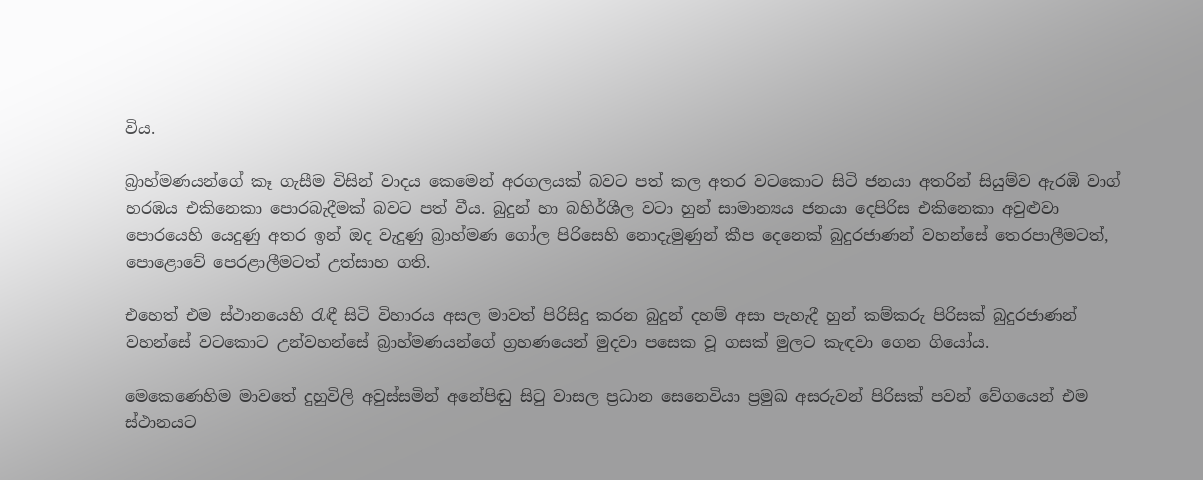විය.

බ්‍රාහ්මණයන්ගේ කෑ ගැසීම විසින් වාදය කෙමෙන් අරගලයක් බවට පත් කල අතර වටකොට සිටි ජනයා අතරින් සියුම්ව ඇරඹි වාග් හරඹය එකිනෙකා පොරබැදීමක් බවට පත් වීය. බුදුන් හා බහිර්ශීල වටා හුන් සාමාන්‍යය ජනයා දෙපිරිස එකිනෙකා අවුළුවා පොරයෙහි යෙදුණු අතර ඉන් ඔද වැදුණු බ්‍රාහ්මණ ගෝල පිරිසෙහි නොදැමුණුන් කීප දෙනෙක් බුදුරජාණන් වහන්සේ තෙරපාලීමටත්, පොළොවේ පෙරළාලීමටත් උත්සාහ ගති.

එහෙත් එම ස්ථානයෙහි රැඳී සිටි විහාරය අසල මාවත් පිරිසිදු කරන බුදුන් දහම් අසා පැහැදී හුන් කම්කරු පිරිසක් බුදුරජාණන් වහන්සේ වට‍කොට උන්වහන්සේ බ්‍රාහ්මණයන්ගේ ග්‍රහණයෙන් මුදවා පසෙක වූ ගසක් මුලට කැඳවා ගෙන ගියෝය.

මෙකෙණෙහිම මාවතේ දුහුවිලි අවුස්සමින් අනේපිඬු සිටු වාසල ප්‍රධාන සෙනෙවියා ප්‍රමුඛ අසරුවන් පිරිසක් පවන් වේගයෙන් එම ස්ථානයට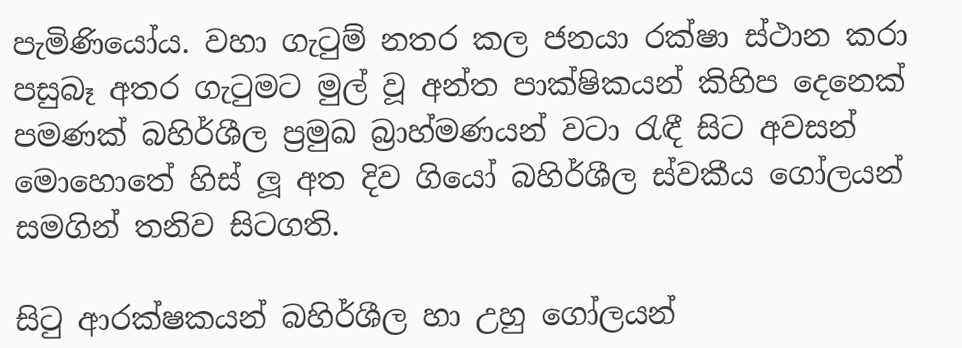පැමිණියෝය. වහා ගැටුම් නතර කල ජනයා රක්ෂා ස්ථාන කරා පසුබෑ අතර ගැටුමට මුල් වූ අන්ත පාක්ෂිකයන් කිහිප දෙනෙක් පමණක් බහිර්ශීල ප්‍රමුඛ බ්‍රාහ්මණයන් වටා රැඳී සිට අවසන් මොහොතේ හිස් ලූ අත දිව ගියෝ බහිර්ශීල ස්වකීය ගෝලයන් සමගින් තනිව සිටගති.

සිටු ආරක්ෂකයන් බහිර්ශීල හා උහු ගෝලයන්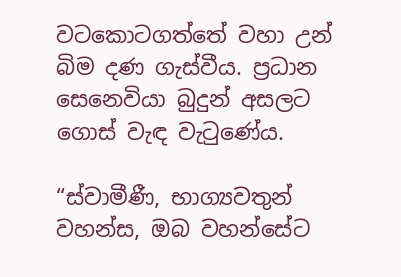වටකොටගත්තේ වහා උන් බිම දණ ගැස්වීය. ප්‍රධාන සෙනෙවියා බුදුන් අසලට ගොස් වැඳ වැටුණේය.

“ස්වාමීණී, භාග්‍යවතුන් වහන්ස, ඔබ වහන්සේට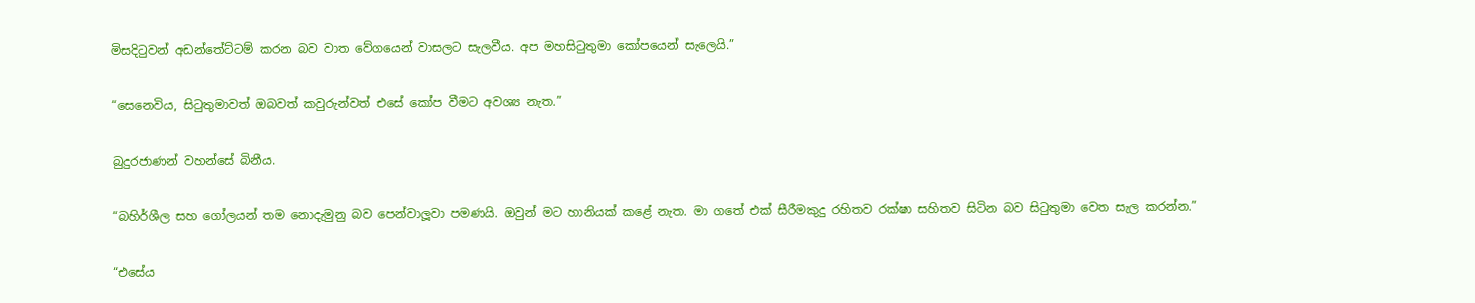මිසදිටුවන් අඩන්තේට්ටම් කරන බව වාත වේගයෙන් වාසලට සැලවීය. අප මහසිටුතුමා කෝපයෙන් සැලෙයි.”

“සෙනෙවිය, සිටුතුමාවත් ඔබවත් කවුරුන්වත් එසේ කෝප වීමට අවශ්‍ය නැත.”

බුදුරජාණන් වහන්සේ ‍බිනීය.

“බහිර්ශීල සහ ගෝලයන් තම නොදැමුනු බව පෙන්වාලූවා පමණයි. ඔවුන් මට හානියක් කළේ නැත. මා ගතේ එක් සීරීමකුදු රහිතව රක්ෂා සහිතව සිටින බව සිටුතුමා වෙත සැල කරන්න.”

“එසේය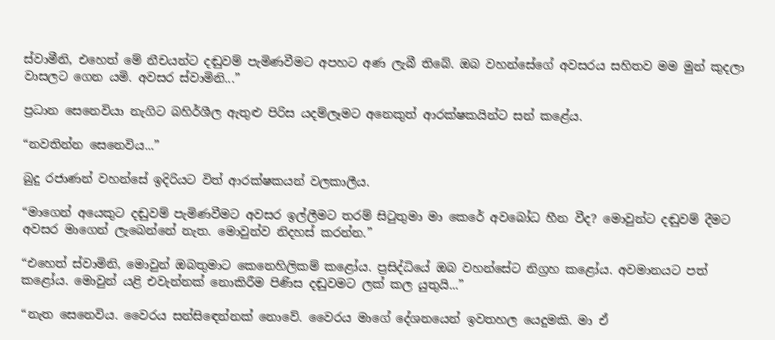ස්වාමීනි, එහෙත් මේ නීචයන්ට දඬුවම් පැමිණවීමට අපහට අණ ලැබී තිබේ. ඔබ වහන්සේගේ අවසරය සහිතව මම මුන් කුදලා වාසලට ගෙන යමි. අවසර ස්වාමිනි...”

ප්‍රධාන සෙනෙවියා නැගිට බහිර්ශීල ඇතුළු පිරිස යදම්ලෑමට අනෙකුත් ආරක්ෂකයින්ට සන් කළේය.

“නවතින්න සෙනෙවිය...”

බුදු රජාණන් වහන්සේ ඉදිරියට විත් ආරක්ෂකයන් වලකාලීය.

“මාගෙන් අයෙකුට දඬුවම් පැමිණවීමට අවසර ඉල්ලීමට තරම් සිටුතුමා මා කෙරේ අව‍බෝධ හීන වීද? මොවුන්ට දඬුවම් දීමට අවසර මාගෙන් ලැබෙන්නේ නැත. මොවුන්ව නිදහස් කරන්න.”

“එහෙත් ස්වාමිනි, මොවුන් ඔබතුමාට කෙනෙහිලිකම් කළෝය. ප්‍රසිද්ධියේ ඔබ වහන්සේට නිග්‍රහ කළෝය. අවමානයට පත් කළෝය. මොවුන් යළි එවැන්නක් නොකිරීම පිණිස දඬුවමට ලක් කල යුතුයි...”

“නැත සෙනෙවිය. වෛරය සන්සි‍ඳෙන්නක් නොවේ. වෛරය මාගේ දේශනයෙන් ඉවතහල යෙදුමකි. මා ඒ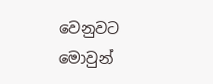වෙනුවට මොවුන්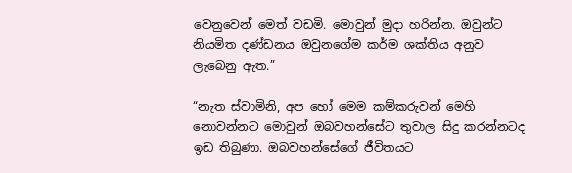වෙනුවෙන් මෙත් වඩමි. මොවුන් මුදා හරින්න. ඔවුන්ට නියමිත දණ්ඩනය ඔවුනගේම කර්ම ශක්තිය අනුව ලැබෙනු ඇත.”

“නැත ස්වාමිනි, අප හෝ මෙම කම්කරුවන් මෙහි නොවන්නට මොවුන් ඔබවහන්සේට තුවාල සිදු කරන්නටද ඉඩ තිබුණා. ඔබවහන්සේගේ ජීවිතයට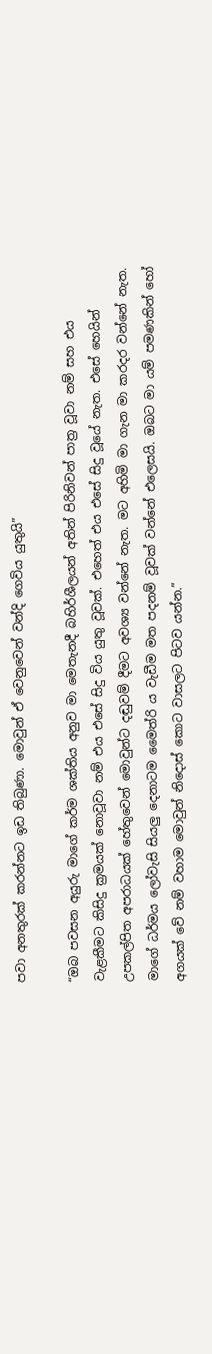පවා අනතුරක් කරන්නට ඉඩ තිබුණා. මොවුන් ඒ වෙනුවෙන් වන්දි ගෙවිය යුතුයි”

“ඔබ පවසන අයුරු මාගේ කර්ම ශක්තිය අනුව මා මෙතැනදී බහිර්ශීලයන් අතින් පිරිනිවන් පාත්‍ර වූවා නම් සහ එය වැළකීමට කිසිදු ක්‍රමයක් නොවූවා නම් එය එසේ සිදු විය යුතු වූවක්. එහෙත් එය එසේ සිදු වූයේ නැත. එසේ හෙයින් උපකල්පිත අපරාධයක් හේතුවෙන් මොවුන්ට දඬුවම් දීමට අවශ්‍ය වන්නේ නැත. මට අහිමි මා ගැන මා කරදර වන්නේ නැත. මාගේ ධර්මය ලෝවැසි සියලු දෙනාටම මෛත්රි ය වැඩීම මත පදනම් වූවක් වන්නේ එලෙසයි. ඔබට මා යම් පමණකින් හෝ අගයක් වේ නම් වහාම මොවුන් නිදොස් කොට වාසලට පිටව යන්න.”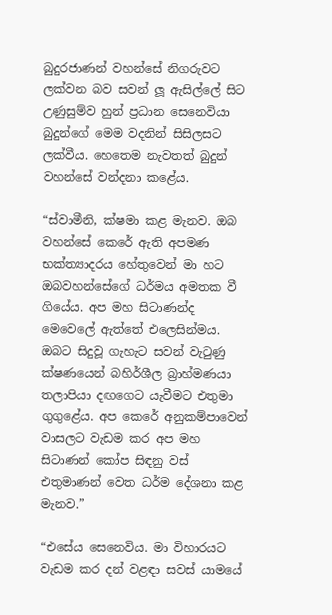බුදුරජාණන් වහන්සේ නිගරුවට ලක්වන බව සවන් ලූ ඇසිල්ලේ සිට උණුසුම්ව හුන් ප්‍රධාන සෙනෙවියා බුදුන්ගේ මෙම වදනින් සිසිලසට ලක්වීය. හෙතෙම නැවතත් බුදුන් වහන්සේ වන්දනා කළේය.

“ස්වාමීනි, ක්ෂමා කළ මැනව. ඔබ වහන්සේ කෙරේ ඇති අපමණ භක්ත්‍යාදරය හේතුවෙන් මා හට ඔබවහන්සේගේ ධර්මය අමතක වී ගියේය. අප මහ සිටාණන්ද මෙවෙලේ ඇත්තේ එලෙසින්මය. ඔබට සිදුවූ ගැහැට සවන් වැටුණු ක්ෂණයෙන් බහිර්ශීල බ්‍රාහ්මණයා තලාපියා දඟගෙට යැවීමට එතුමා ගුගුළේය. අප කෙරේ අනුකම්පාවෙන් වාසලට වැඩම කර අප මහ සිටාණන් කෝප සිඳනු වස් එතුමාණන් වෙත ධර්ම දේශනා කළ මැනව.”

“එසේය සෙනෙවිය. මා විහාරයට වැඩම කර දන් වළඳා සවස් යාමයේ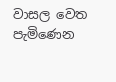වාසල වෙත පැමිණෙන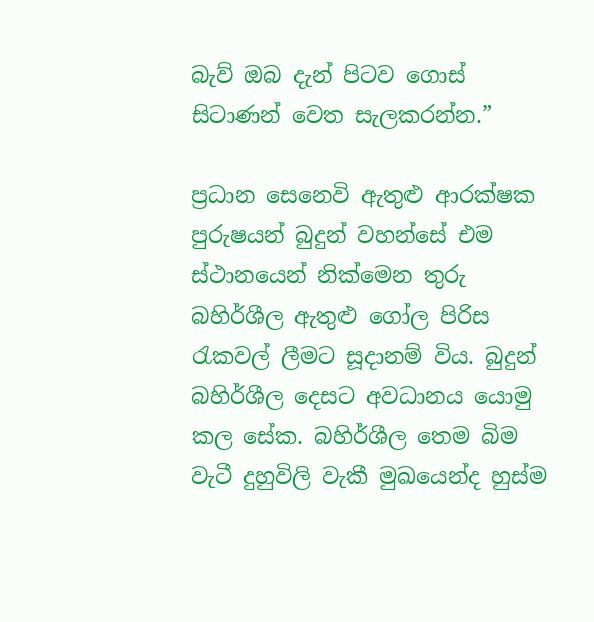බැව් ඔබ දැන් පිටව ගොස් සිටාණන් වෙත සැලකරන්න.”

ප්‍රධාන සෙනෙවි ඇතුළු ආරක්ෂක පුරුෂයන් බුදුන් වහන්සේ එම ස්ථානයෙන් නික්මෙන තුරු බහිර්ශීල ඇතුළු ගෝල පිරිස රැකවල් ලීමට සූදානම් විය. බුදුන් බහිර්ශීල දෙසට අවධානය යොමු කල සේක. බහිර්ශීල තෙම බිම වැටී දුහුවිලි වැකී මුඛයෙන්ද හුස්ම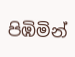පිඹිමින්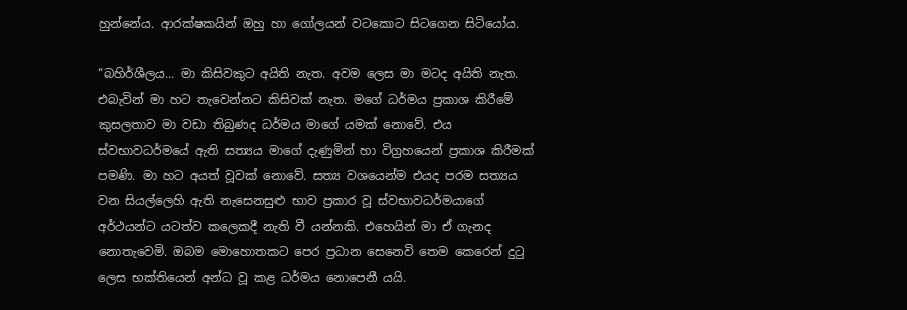හුන්නේය. ආරක්ෂකයින් ඔහු හා ගෝලයන් වටකොට සිටගෙන සිටියෝය.

“බහිර්ශීලය... මා කිසිවකුට අයිති නැත. අවම ලෙස මා මටද අයිති නැත. එබැවින් මා හට තැවෙන්නට කිසිවක් නැත. මගේ ධර්මය ප්‍රකාශ කිරීමේ කුසලතාව මා වඩා තිබුණද ධර්මය මාගේ යමක් නොවේ. එය ස්වභාවධර්මයේ ඇති සත්‍යය මාගේ දැණුමින් හා විග්‍රහයෙන් ප්‍රකාශ කිරීමක් පමණි. මා හට අයත් වූවක් නොවේ. සත්‍ය වශයෙන්ම එයද පරම සත්‍යය වන සියල්ලෙහි ඇති නැසෙනසුළු භාව ප්‍රකාර වූ ස්වභාවධර්මයාගේ අර්ථයන්ට යටත්ව කලෙකදී නැති වී යන්නකි. එහෙයින් මා ඒ ගැනද නොතැවෙමි. ඔබම මොහොතකට පෙර ප්‍රධාන සෙනෙවි තෙම කෙරෙන් දුටු ලෙස භක්තියෙන් අන්ධ වූ කළ ධර්මය නොපෙනී යයි.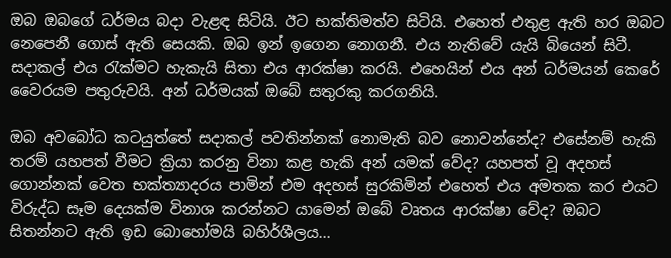ඔබ ඔබගේ ධර්මය බදා වැළඳ සිටියි. ඊට භක්තිමත්ව සිටියි. එහෙත් එතුළ ඇති හර ඔබට නෙපෙනී ගොස් ඇති සෙයකි. ඔබ ඉන් ඉගෙන නොගනී. එය නැතිවේ යැයි බියෙන් සිටී. සදාකල් එය රැක්මට හැකැයි සිතා එය ආරක්ෂා කරයි. එහෙයින් එය අන් ධර්මයන් කෙරේ වෛරයම පතුරුවයි. අන් ධර්මයක් ඔබේ සතුරකු කරගනියි.

ඔබ අවබෝධ කටයුත්තේ සදාකල් පවතින්නක් නොමැති බව නොවන්නේද? එසේනම් හැකි තරම් යහපත් වීමට ක්‍රියා කරනු විනා කළ හැකි අන් යමක් වේද? යහපත් වූ අදහස් ගොන්නක් වෙත භක්ත්‍යාදරය පාමින් එම අදහස් සුරකිමින් එහෙත් එය අමතක කර එයට විරුද්ධ සෑම දෙයක්ම විනාශ කරන්නට යාමෙන් ඔබේ වෘතය ආරක්ෂා වේද? ඔබට සිතන්නට ඇති ඉඩ බොහෝමයි බහිර්ශීලය...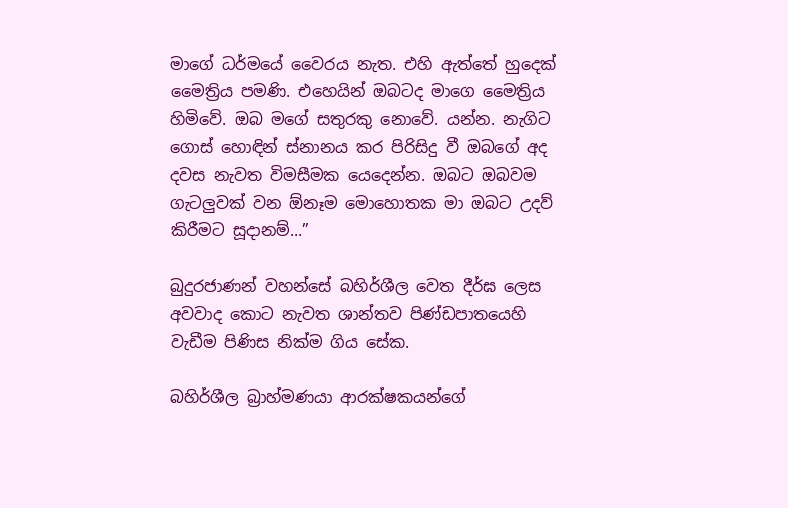මාගේ ධර්මයේ වෛරය නැත. එහි ඇත්තේ හුදෙක් මෛත්‍රිය පමණි. එහෙයින් ඔබටද මාගෙ මෛත්‍රිය හිමිවේ. ඔබ මගේ සතුරකු නොවේ. යන්න. නැගිට ගොස් හොඳින් ස්නානය කර පිරිසිදු වී ඔබගේ අද දවස නැවත විමසීමක යෙදෙන්න. ඔබට ඔබවම ගැටලුවක් වන ඕනෑම මොහොතක මා ඔබට උදව් කිරීමට සූදානම්...”

බුදුරජාණන් වහන්සේ බහිර්ශීල වෙත දීර්ඝ ලෙස අවවාද කොට නැවත ශාන්තව පිණ්ඩපාතයෙහි වැඩීම පිණිස නික්ම ගිය සේක.

බහිර්ශීල බ්‍රාහ්මණයා ආරක්ෂකයන්ගේ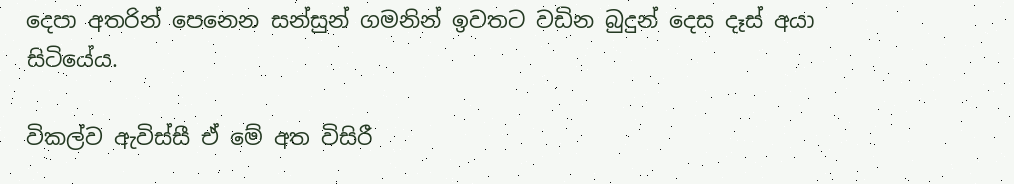දෙපා අතරින් පෙනෙන සන්සුන් ගමනින් ඉවතට වඩින බුදුන් දෙස දෑස් අයා සිටියේය.

විකල්ව ඇවිස්සී ඒ මේ අත විසිරී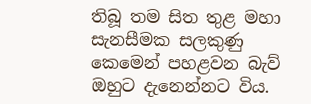තිබූ තම සිත තුළ මහා සැනසීමක සලකුණු කෙමෙන් පහළවන බැව් ඔහුට දැනෙන්නට විය.